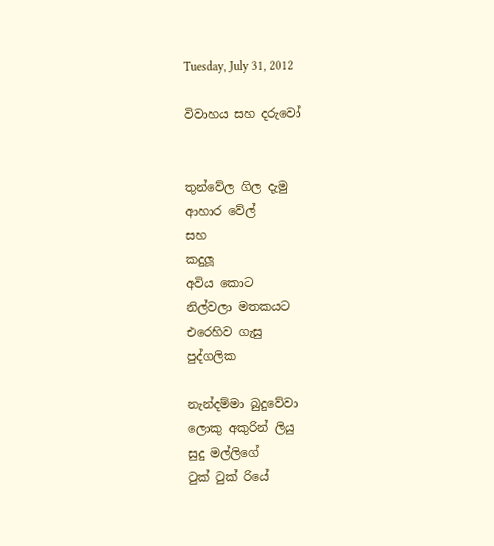Tuesday, July 31, 2012

විවාහය සහ දරුවෝ


තුන්වේල ගිල දැමු
ආහාර වේල්
සහ
කදුලූ
අවිය කොට
නිල්වලා මතකයට
එරෙහිව ගැසු
පුද්ගලික

නැන්දම්මා බුදුවේවා
ලොකු අකුරින් ලියු
සුදු මල්ලිගේ
ටුක් ටුක් රියේ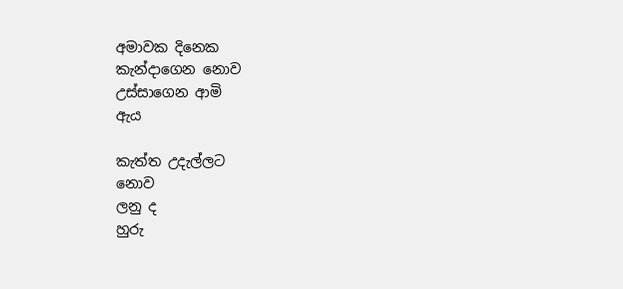අමාවක දිනෙක
කැන්දාගෙන නොව
උස්සාගෙන ආමි
ඇය

කැත්ත උදැල්ලට
නොව
ලනු ද
හුරු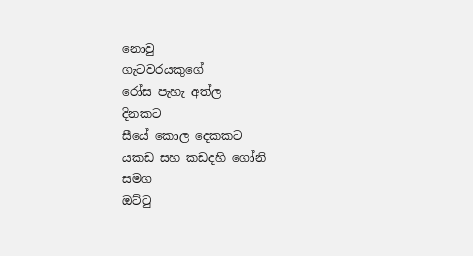නොවු
ගැටවරයකුගේ
රෝස පැහැ අත්ල
දිනකට
සීයේ කොල දෙකකට
යකඩ සහ කඩදහි ගෝනි
සමග
ඔට්ටු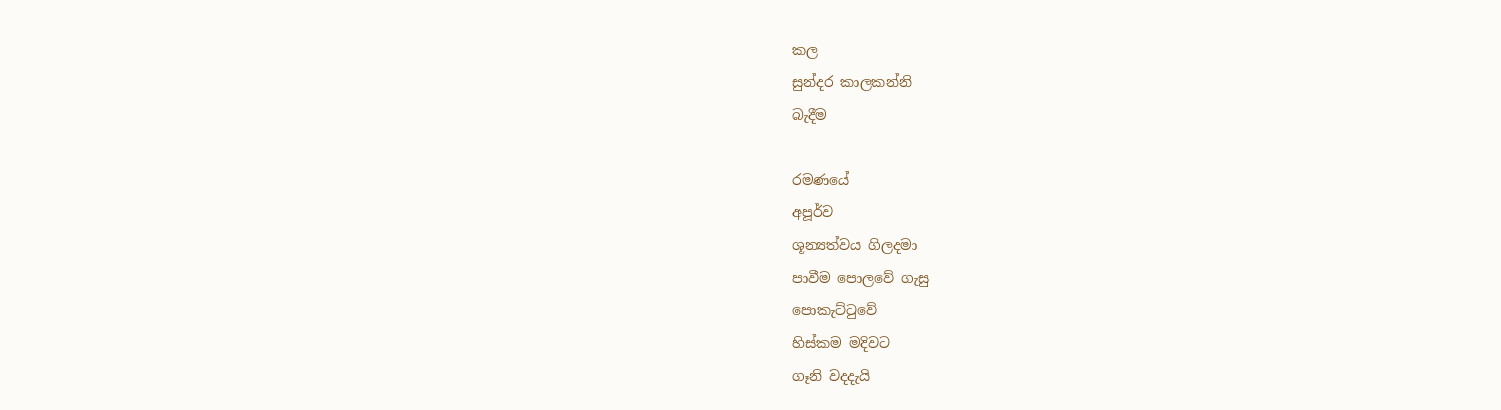කල
සුන්දර කාලකන්නි
බැදීම

රමණයේ
අපූර්ව
ශූන්‍යත්වය ගිලදමා
පාවීම පොලවේ ගැසු
පොකැට්ටුවේ
හිස්කම මදිවට
ගෑනි වදදැයි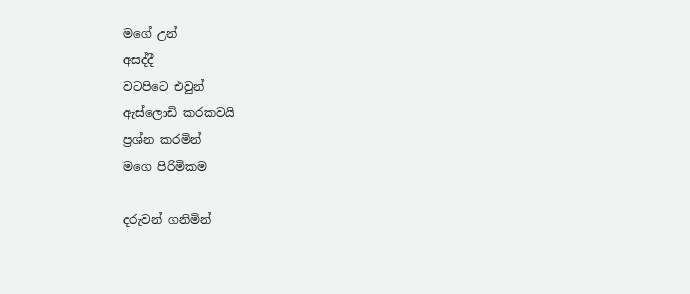මගේ උන්
අසද්දී
වටපිටෙ එවුන්
ඇස්ලොඩි කරකවයි
ප්‍රශ්න කරමින්
මගෙ පිරිමිකම

දරුවන් ගනිමින්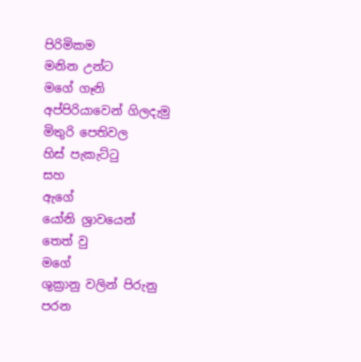පිරිමිකම
මනින උන්ට
මගේ ගෑනි
අප්පිරියාවෙන් ගිලදැමු
මිතුරි පෙතිවල
හිස් පැකැට්ටු
සහ
ඇගේ
යෝනි ශ්‍රාවයෙන්
තෙත් වු
මගේ
ශුක්‍රානු වලින් පිරුනු
පරන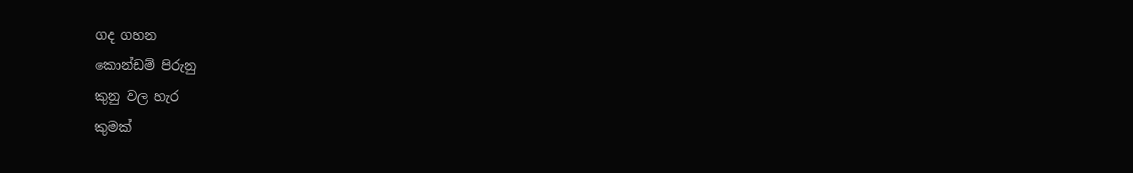ගද ගහන
කොන්ඩම් පිරුනු
කුනු වල හැර
කුමක්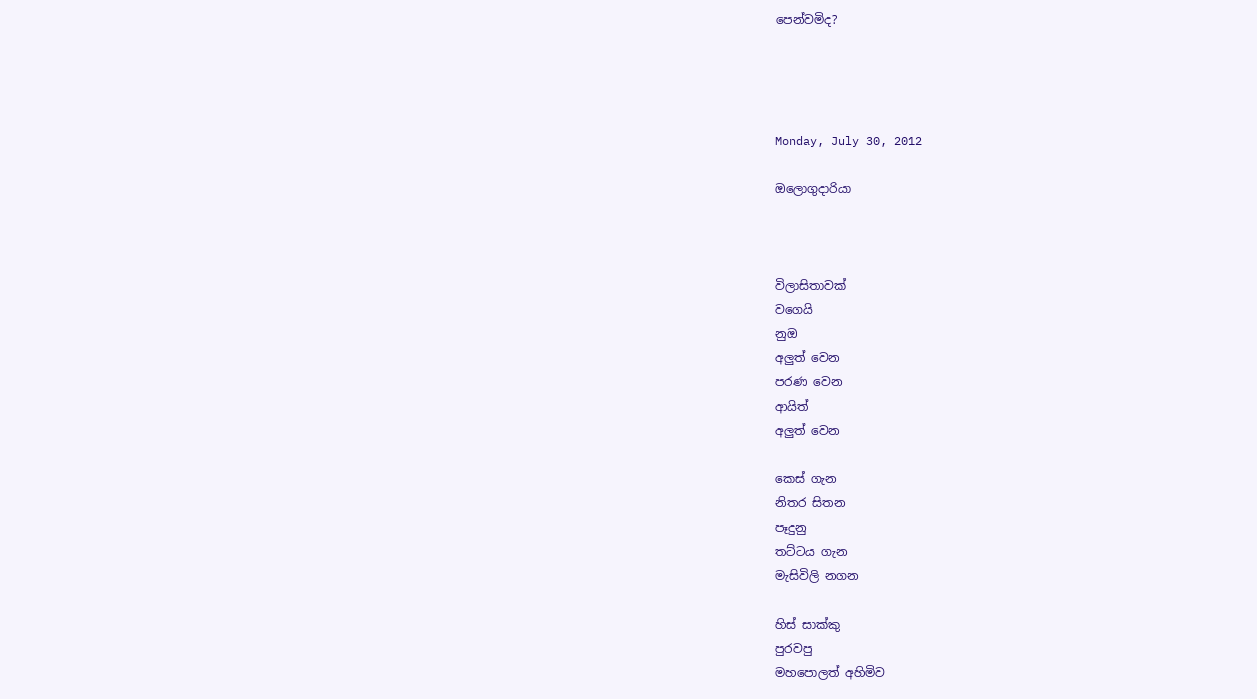පෙන්වමිද?




Monday, July 30, 2012

ඔලොගුදාරියා



විලාසිතාවක්
වගෙයි
නුඔ
අලුත් වෙන
පරණ වෙන
ආයිත්
අලුත් වෙන

කෙස් ගැන
නිතර සිතන
පෑදුනු
තට්ටය ගැන
මැසිවිලි නගන

හිස් සාක්කු
පුරවපු
මහපොලත් අහිමිව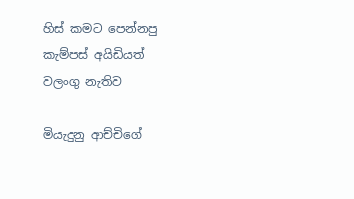හිස් කමට පෙන්නපු
කැම්පස් අයිඩියත්
වලංගු නැතිව

මියැදුනු ආච්චිගේ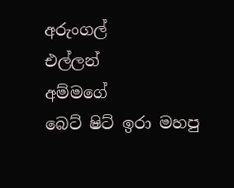අරුංගල්
එල්ලන්
අම්මගේ
බෙට් ෂිට් ඉරා මහපු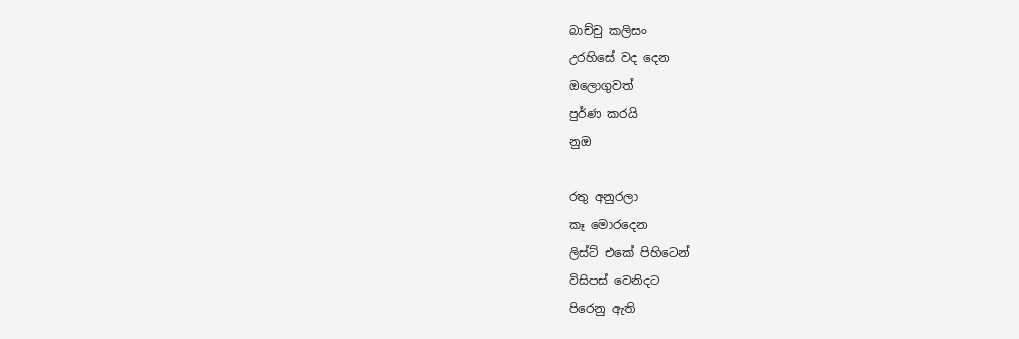බාච්චු කලිසං
උරහිසේ වද දෙන
ඔලොගුවත්
පුර්ණ කරයි
නුඔ

රතු අනුරලා
කෑ මොරදෙන
ලිස්ට් එකේ පිහිටෙන්
විසිපස් වෙනිදට
පිරෙනු ඇති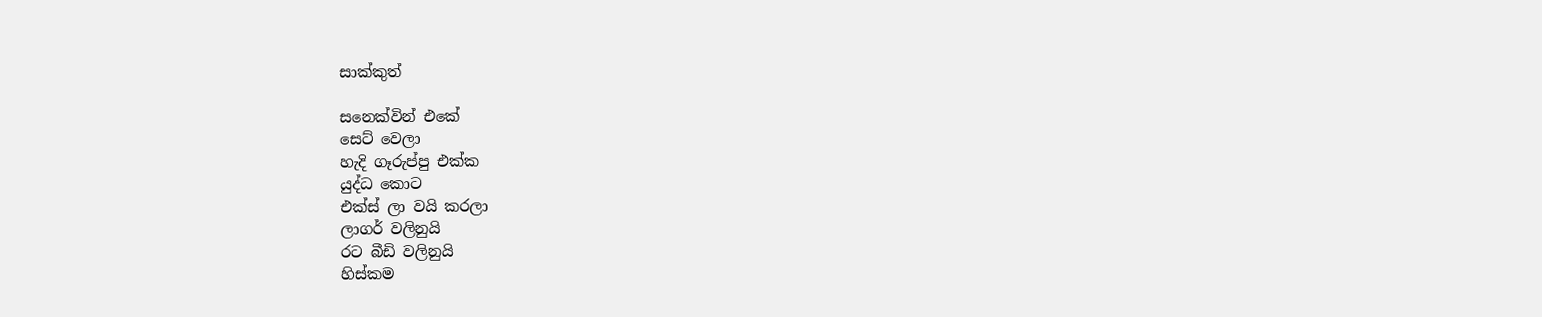සාක්කුත්

සනෙක්වින් එකේ
සෙට් වෙලා
හැදි ගෑරුප්පු එක්ක
යුද්ධ කොට
එක්ස් ලා වයි කරලා
ලාගර් වලිනුයි
රට බීඩි වලිනුයි
හිස්කම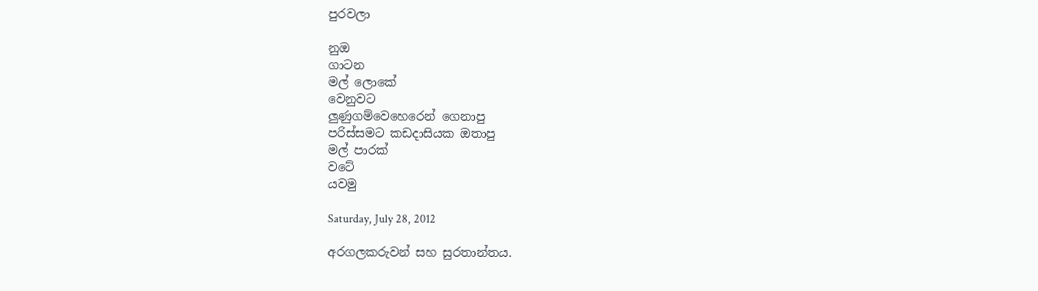පුරවලා

නුඔ
ගාටන
මල් ලොකේ
වෙනුවට
ලුණුගම්වෙහෙරෙන් ගෙනාපු
පරිස්සමට කඩදාසියක ඔතාපු
මල් පාරක්
වටේ
යවමු

Saturday, July 28, 2012

අරගලකරුවන් සහ සුරතාන්තය.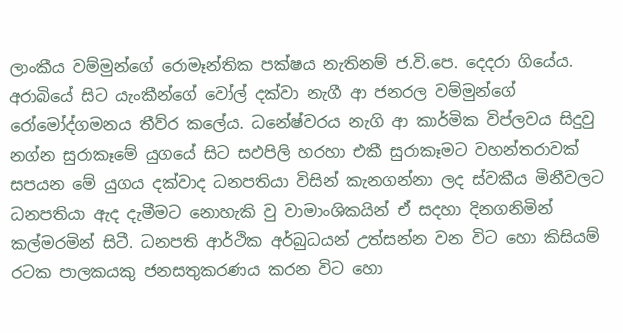ලාංකීය වම්මුන්ගේ රොමෑන්තික පක්ෂය නැතිනම් ජ.වි.පෙ. දෙදරා ගියේය. අරාබියේ සිට යැංකීන්ගේ වෝල් දක්වා නැගී ආ ජනරල වම්මුන්ගේ රෝමෝද්ගමනය තීව්ර කලේය. ධනේෂ්වරය නැගි ආ කාර්මික විප්ලවය සිදුවු නග්න සුරාකෑමේ යුගයේ සිට සඵපිලි හරහා එකී සුරාකෑමට වහන්තරාවක් සපයන මේ යුගය දක්වාද ධනපතියා විසින් කැනගන්නා ලද ස්වකීය මිනීවලට ධනපතියා ඇද දැමීමට නොහැකි වු වාමාංශිකයින් ඒ සදහා දිනගනිමින් කල්මරමින් සිටී. ධනපති ආර්ථික අර්බුධයන් උත්සන්න වන විට හො කිසියම් රටක පාලකයකු ජනසතුකරණය කරන විට හො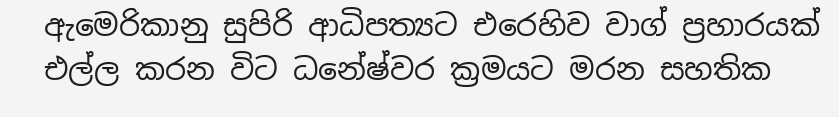ඇමෙරිකානු සුපිරි ආධිපත්‍යට එරෙහිව වාග් ප්‍රහාරයක් එල්ල කරන විට ධනේෂ්වර ක්‍රමයට මරන සහතික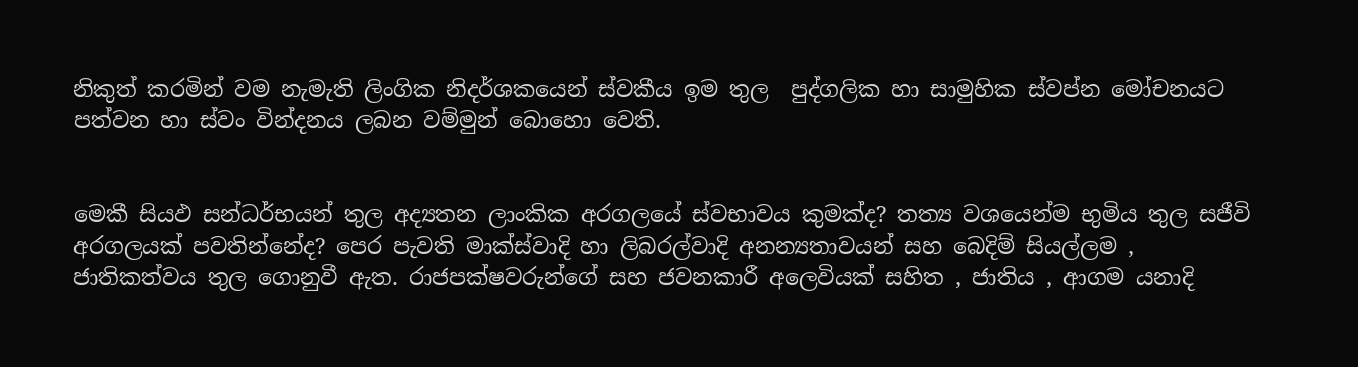නිකුත් කරමින් වම නැමැති ලිංගික නිදර්ශකයෙන් ස්වකීය ඉම තුල  පුද්ගලික හා සාමුහික ස්වප්න මෝචනයට පත්වන හා ස්වං වින්දනය ලබන වම්මුන් බොහො වෙති.


මෙකී සියඵ සන්ධර්භයන් තුල අද්‍යතන ලාංකික අරගලයේ ස්වභාවය කුමක්ද? තත්‍ය වශයෙන්ම භුමිය තුල සජීවි අරගලයක් පවතින්නේද? පෙර පැවති මාක්ස්වාදි හා ලිබරල්වාදි අනන්‍යතාවයන් සහ බෙදිම් සියල්ලම , ජාතිකත්වය තුල ගොනුවී ඇත. රාජපක්ෂවරුන්ගේ සහ ජවනකාරී අලෙවියක් සහිත , ජාතිය , ආගම යනාදි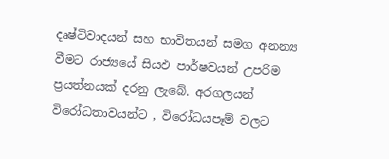දෘෂ්ටිවාදයන් සහ භාවිතයන් සමග අනන්‍ය වීමට රාජ්‍යයේ සියඵ පාර්ෂවයන් උපරිම ප්‍රයත්නයක් දරනු ලැබේ. අරගලයන් විරෝධතාවයන්ට , විරෝධයපෑම් වලට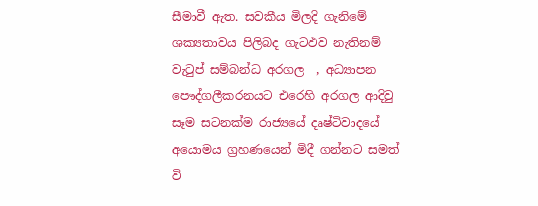සීමාවී ඇත. සවකීය මිලදි ගැනිමේ ශක්‍යතාවය පිලිබද ගැටඵව නැතිනම් වැටුප් සම්බන්ධ අරගල  , අධ්‍යාපන පෞද්ගලීකරනයට එරෙහි අරගල ආදිවු සෑම සටනක්ම රාජ්‍යයේ දෘෂ්ටිවාදයේ අයොමය ග්‍රහණයෙන් මිදී ගන්නට සමත් වි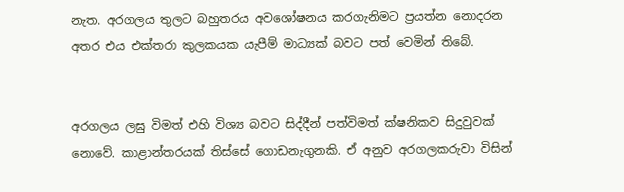නැත. අරගලය තුලට බහුතරය අවශෝෂනය කරගැනිමට ප්‍රයත්න නොදරන අතර එය එක්තරා කුලකයක යැපීම් මාධ්‍යක් බවට පත් වෙමින් තිබේ.


අරගලය ලඝු විමත් එහි විශ්‍ය බවට සිද්දීන් පත්විමත් ක්ෂනිකව සිදුවුවක් නොවේ. කාළාන්තරයක් තිස්සේ ගොඩනැගුනකි. ඒ අනුව අරගලකරුවා විසින්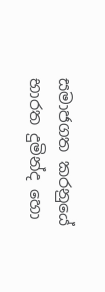සමාජගත කරනුයේ භාරත දුමින්ද හො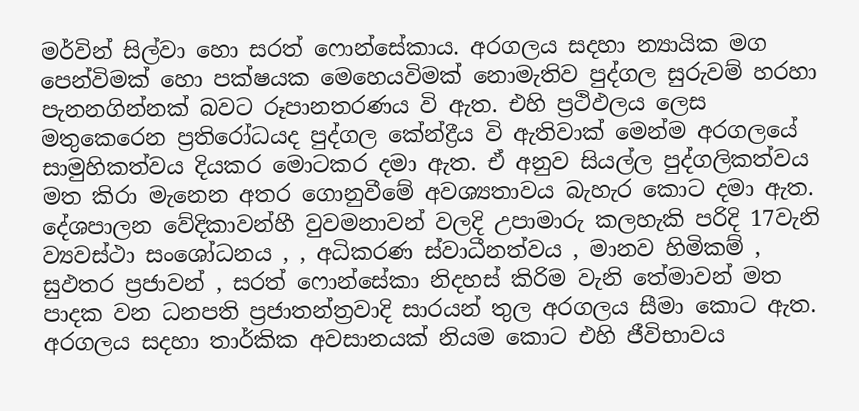මර්වින් සිල්වා හො සරත් ෆොන්සේකාය. අරගලය සදහා න්‍යායික මග පෙන්විමක් හො පක්ෂයක මෙහෙයවිමක් නොමැතිව පුද්ගල සුරුවම් හරහා පැනනගින්නක් බවට රූපානතරණය වි ඇත. එහි ප්‍රථිඵලය ලෙස මතුකෙරෙන ප්‍රතිරෝධයද පුද්ගල කේන්ද්‍රීය වි ඇතිවාක් මෙන්ම අරගලයේ සාමුහිකත්වය දියකර මොටකර දමා ඇත. ඒ අනුව සියල්ල පුද්ගලිකත්වය මත කිරා මැනෙන අතර ගොනුවීමේ අවශ්‍යතාවය බැහැර කොට දමා ඇත. දේශපාලන වේදිකාවන්හී වුවමනාවන් වලදි උපාමාරු කලහැකි පරිදි 17වැනි ව්‍යවස්ථා සංශෝධනය , , අධිකරණ ස්වාධීනත්වය , මානව හිමිකම් , සුඵතර ප්‍රජාවන් , සරත් ෆොන්සේකා නිදහස් කිරිම වැනි තේමාවන් මත පාදක වන ධනපති ප්‍රජාතන්ත්‍රවාදි සාරයන් තුල අරගලය සීමා කොට ඇත. අරගලය සදහා තාර්කික අවසානයක් නියම කොට එහි ජීවිභාවය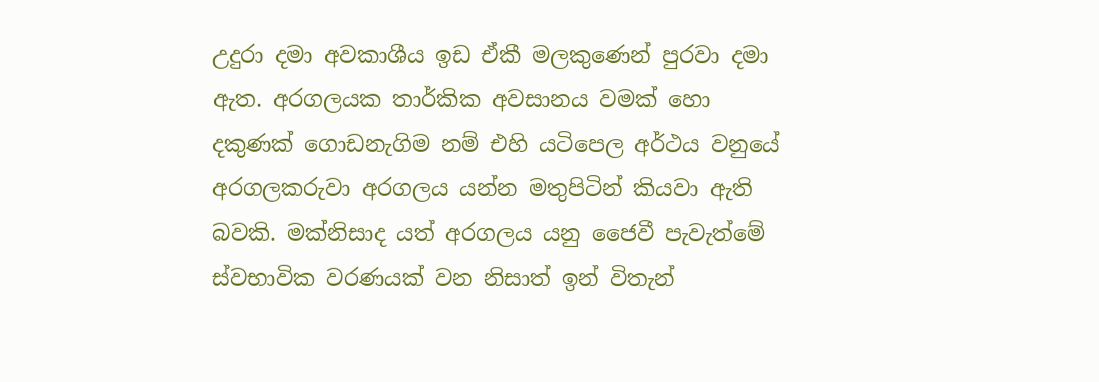උදුරා දමා අවකාශීය ඉඩ ඒකී මලකුණෙන් පුරවා දමා ඇත. අරගලයක තාර්කික අවසානය වමක් හො දකුණක් ගොඩනැගිම නම් එහි යටිපෙල අර්ථය වනුයේ අරගලකරුවා අරගලය යන්න මතුපිටින් කියවා ඇති බවකි. මක්නිසාද යත් අරගලය යනු ජෛවී පැවැත්මේ ස්වභාවික වරණයක් වන නිසාත් ඉන් විතැන්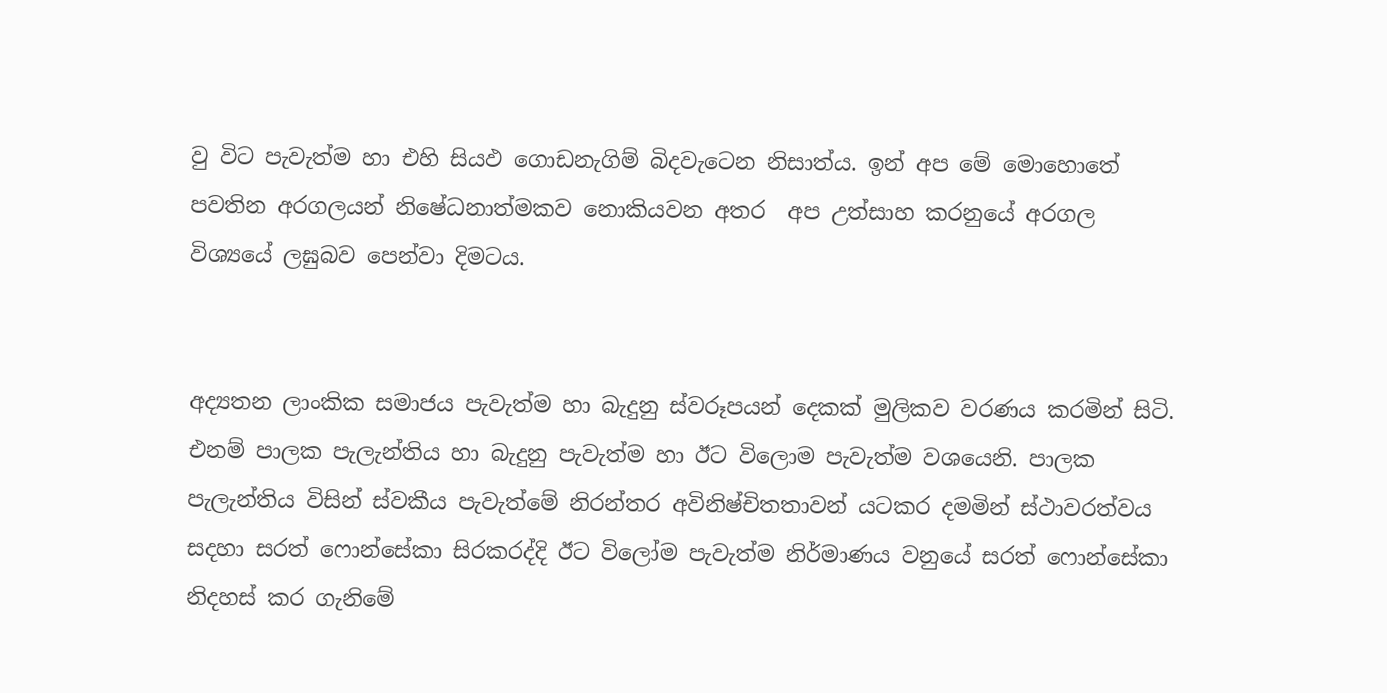වු විට පැවැත්ම හා එහි සියඵ ගොඩනැගිම් බිදවැටෙන නිසාත්ය. ඉන් අප මේ මොහොතේ පවතින අරගලයන් නිෂේධනාත්මකව නොකියවන අතර  අප උත්සාහ කරනුයේ අරගල විශ්‍යයේ ලඝුබව පෙන්වා දිමටය.


අද්‍යතන ලාංකික සමාජය පැවැත්ම හා බැදුනු ස්වරූපයන් දෙකක් මුලිකව වරණය කරමින් සිටි. එනම් පාලක පැලැන්තිය හා බැදුනු පැවැත්ම හා ඊට විලොම පැවැත්ම වශයෙනි. පාලක පැලැන්තිය විසින් ස්වකීය පැවැත්මේ නිරන්තර අවිනිෂ්චිතතාවන් යටකර දමමින් ස්ථාවරත්වය සදහා සරත් ෆොන්සේකා සිරකරද්දි ඊට විලෝම පැවැත්ම නිර්මාණය වනුයේ සරත් ෆොන්සේකා නිදහස් කර ගැනිමේ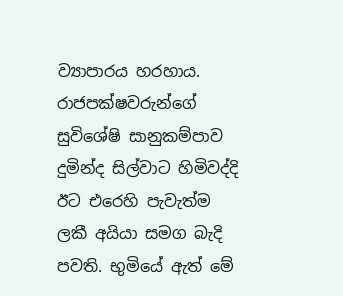ව්‍යාපාරය හරහාය. රාජපක්ෂවරුන්ගේ සුවිශේෂි සානුකම්පාව දුමින්ද සිල්වාට හිමිවද්දි ඊට එරෙහි පැවැත්ම ලකී අයියා සමග බැදි පවති. භුමියේ ඇත් මේ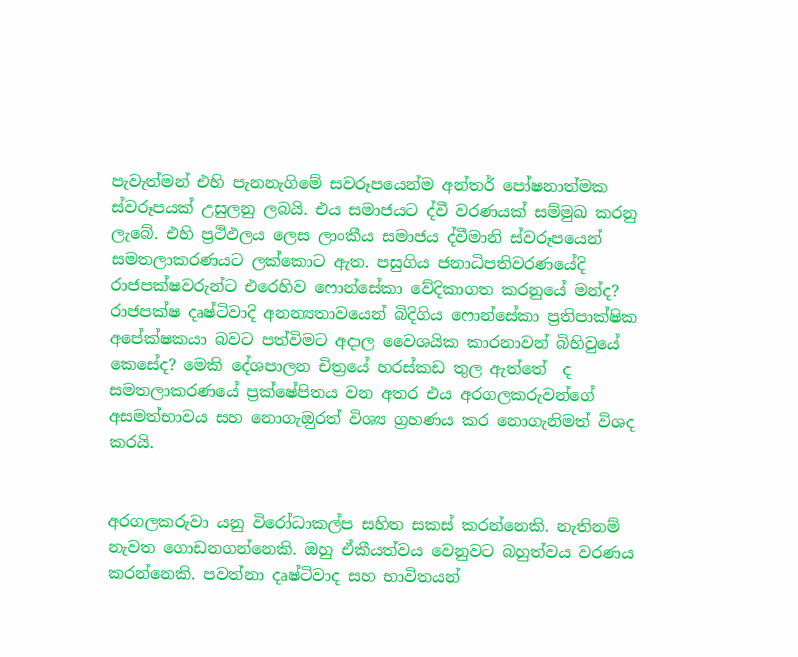පැවැත්මන් එහි පැනනැගිමේ සවරූපයෙන්ම අන්තර් පෝෂනාත්මක ස්වරූපයක් උසුලනු ලබයි. එය සමාජයට ද්වී වරණයක් සම්මුඛ කරනු ලැබේ. එහි ප්‍රථිඵලය ලෙස ලාංකීය සමාජය ද්වීමානි ස්වරූපයෙන් සමතලාකරණයට ලක්කොට ඇත. පසුගිය ජනාධිපතිවරණයේදි රාජපක්ෂවරුන්ට එරෙහිව ෆොන්සේකා වේදිකාගත කරනුයේ මන්ද? රාජපක්ෂ දෘෂ්ටිවාදි අනන්‍යතාවයෙන් බිදිගිය ෆොන්සේකා ප්‍රතිපාක්ෂික අපේක්ෂකයා බවට පත්විමට අදාල වෛශයික කාරනාවන් බිහිවුයේ කෙසේද? මෙකි දේශපාලන චිත්‍රයේ හරස්කඩ තුල ඇත්තේ  ද සමතලාකරණයේ ප්‍රක්ෂේපිතය වන අතර එය අරගලකරුවන්ගේ අසමත්භාවය සහ නොගැඔුරත් විශ්‍ය ග්‍රහණය කර නොගැනිමත් විශද කරයි.


අරගලකරුවා යනු විරෝධාකල්ප සහිත සකස් කරන්නෙකි. නැතිනම් නැවත ගොඩනගන්නෙකි. ඔහු ඒකීයත්වය වෙනුවට බහුත්වය වරණය කරන්නෙකි. පවත්නා දෘෂ්ටිවාද සහ භාවිතයන්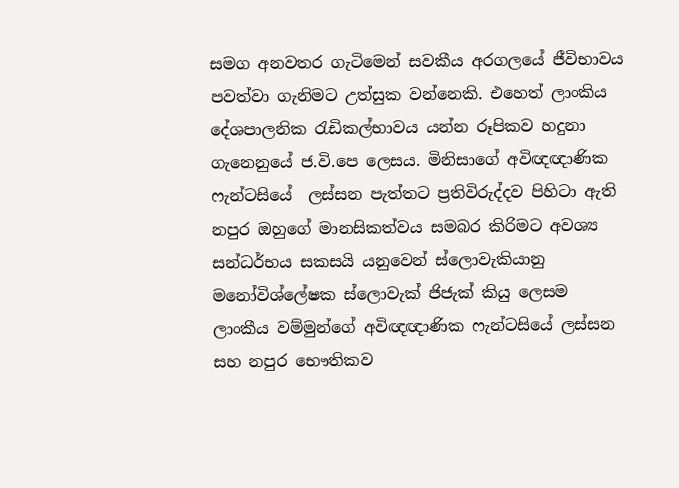සමග අනවතර ගැටිමෙන් සවකීය අරගලයේ ජීවිභාවය පවත්වා ගැනිමට උත්සුක වන්නෙකි. එහෙත් ලාංකිය දේශපාලනික රැඩිකල්භාවය යන්න රූපිකව හදුනා ගැනෙනුයේ ජ.වි.පෙ ලෙසය. මිනිසාගේ අවිඥඥාණික ෆැන්ටසියේ  ලස්සන පැත්තට ප්‍රතිවිරුද්දව පිහිටා ඇති නපුර ඔහුගේ මානසිකත්වය සමබර කිරිමට අවශ්‍ය සන්ධර්භය සකසයි යනුවෙන් ස්ලොවැකියානු මනෝවිශ්ලේෂක ස්ලොවැක් ජිජැක් කියු ලෙසම ලාංකීය වම්මුන්ගේ අවිඥඥාණික ෆැන්ටසියේ ලස්සන සහ නපුර භෞතිකව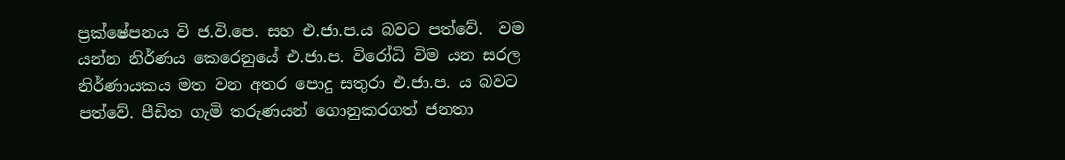ප්‍රක්ෂේපනය වි ජ.වි.පෙ. සහ එ.ජා.ප.ය බවට පත්වේ.  වම යන්න නිර්ණය කෙරෙනුයේ එ.ජා.ප. විරෝධි විම යන සරල නිර්ණායකය මත වන අතර පොදු සතුරා එ.ජා.ප. ය බවට පත්වේ. පීඩිත ගැමි තරුණයන් ගොනුකරගත් ජනතා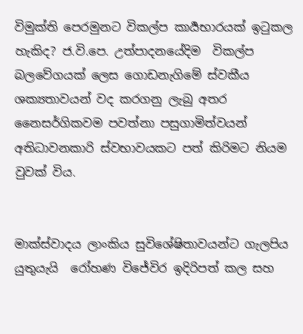විමුක්ති පෙරමුනට විකල්ප කාර්‍යභාරයක් ඉටුකල හැකිද? ජ.වි.පෙ. උත්පාදනයේදිම  විකල්ප බලවේගයක් ලෙස ගොඩනැගිමේ ස්වකීය ශක්‍යතාවයන් වද කරගනු ලැබු අතර නෛසර්ගිකවම පවත්නා පසුගාමිත්වයන් අතිධාවනකාරි ස්වභාවයකට පත් කිරිමට නියම වුවක් විය.


මාක්ස්වාදය ලාංකිය සුවිශේෂිතාවයන්ට ගැලපිය යුතුයැයි  රෝහණ විජේවිර ඉදිරිපත් කල සහ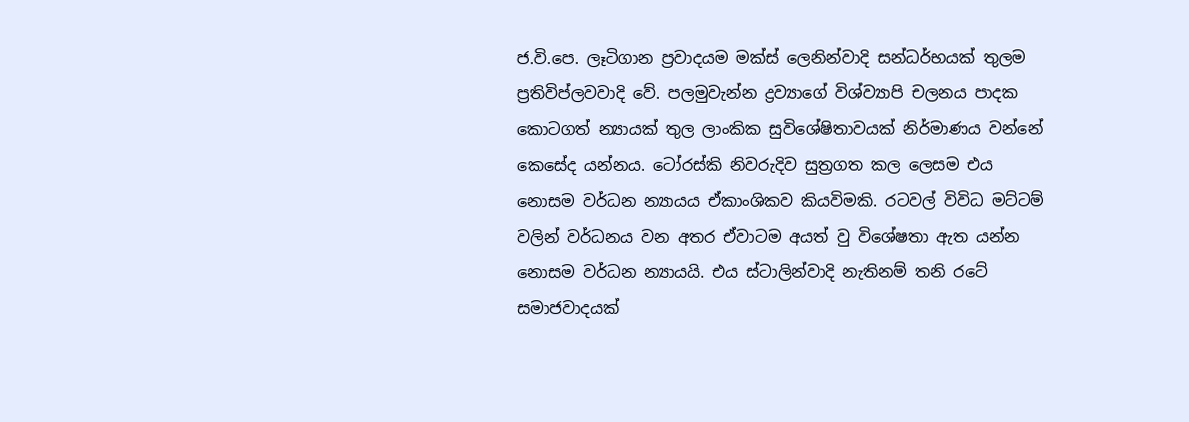ජ.වි.පෙ. ලෑටිගාන ප්‍රවාදයම මක්ස් ලෙනින්වාදි සන්ධර්භයක් තුලම ප්‍රතිවිප්ලවවාදි වේ. පලමුවැන්න ද්‍රව්‍යාගේ විශ්ව්‍යාපි චලනය පාදක කොටගත් න්‍යායක් තුල ලාංකික සුවිශේෂිතාවයක් නිර්මාණය වන්නේ කෙසේද යන්නය. ටෝ‍රස්කි නිවරුදිව සුත්‍රගත කල ලෙසම එය නොසම වර්ධන න්‍යායය ඒකාංශිකව කියවිමකි. රටවල් විවිධ මට්ටම් වලින් වර්ධනය වන අතර ඒවාටම අයත් වු විශේෂතා ඇත යන්න නොසම වර්ධන න්‍යායයි. එය ස්ටාලින්වාදි නැතිනම් තනි රටේ සමාජවාදයක්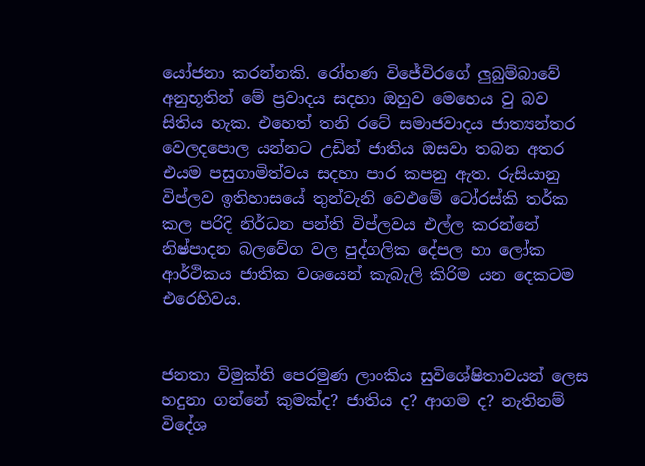යෝජනා කරන්නකි. රෝහණ විජේවිරගේ ලුබුම්බාවේ අනුභූතින් මේ ප්‍රවාදය සදහා ඔහුව මෙහෙය වු බව සිතිය හැක. එහෙත් තනි රටේ සමාජවාදය ජාත්‍යන්තර වෙලදපොල යන්නට උඩින් ජාතිය ඔසවා තබන අතර එයම පසුගාමිත්වය සදහා පාර කපනු ඇත. රුසියානු විප්ලව ඉතිහාසයේ තුන්වැනි වෙඵමේ ටෝ‍රස්කි තර්ක කල පරිදි නිර්ධන පන්ති විප්ලවය එල්ල කරන්නේ නිෂ්පාදන බලවේග වල පුද්ගලික දේපල හා ලෝක ආර්ථිකය ජාතික වශයෙන් කැබැලි කිරිම යන දෙකටම එරෙහිවය.


ජනතා විමුක්ති පෙරමුණ ලාංකිය සුවිශේෂිතාවයන් ලෙස හදුනා ගන්නේ කුමක්ද? ජාතිය ද? ආගම ද? නැතිනම් විදේශ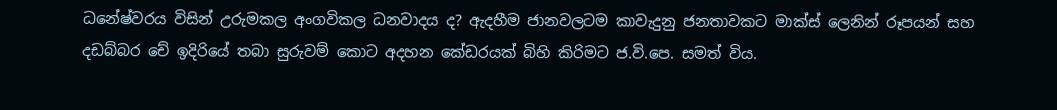ධනේෂ්වරය විසින් උරුමකල අංගවිකල ධනවාදය ද? ඇදහීම ජානවලටම කාවැදුනු ජනතාවකට මාක්ස් ලෙනින් රූපයන් සහ දඩබ්බර චේ ඉදිරියේ තබා සුරුවම් කොට අදහන කේඩරයක් බිහි කිරිමට ජ.වි.පෙ. සමත් විය.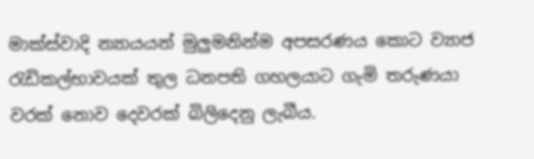මාක්ස්වාදි න්‍යායයන් මුලුමනින්ම අපසරණය කොට ව්‍යාජ රැඩිකල්භාවයක් තුල ධනපති ගහලයාට ගැමි තරුණයා වරක් නොව දෙවරක් බිලිදෙනු ලැබීය.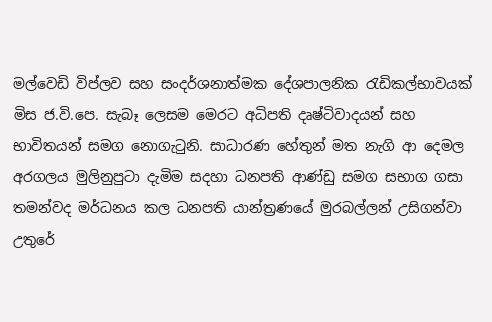මල්වෙඩි විප්ලව සහ සංදර්ශනාත්මක දේශපාලනික රැඩිකල්භාවයක් මිස ජ.වි.පෙ. සැබෑ ලෙසම මෙරට අධිපති දෘෂ්ටිවාදයන් සහ භාවිතයන් සමග නොගැටුනි. සාධාරණ හේතුන් මත නැගි ආ දෙමල අරගලය මුලිනුපුටා දැමිම සදහා ධනපති ආණ්ඩු සමග සභාග ගසා තමන්වද මර්ධනය කල ධනපති යාන්ත්‍රණයේ මුරබල්ලන් උසිගන්වා උතුරේ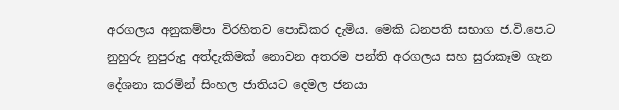අරගලය අනුකම්පා විරහිතව පොඩිකර දැමිය. මෙකි ධනපති සභාග ජ.වි.පෙ.ට නුහුරු නුපුරුදු අත්දැකිමක් නොවන අතරම පන්ති අරගලය සහ සුරාකෑම ගැන දේශනා කරමින් සිංහල ජාතියට දෙමල ජනයා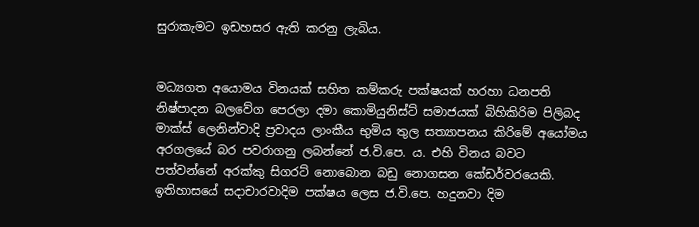සුරාකැමට ඉඩහසර ඇති කරනු ලැබිය.


මධ්‍යගත අයොමය විනයක් සහිත කම්කරු පක්ෂයක් හරහා ධනපති නිෂ්පාදන බලවේග පෙරලා දමා කොමියුනිස්ට් සමාජයක් බිහිකිරිම පිලිබද මාක්ස් ලෙනින්වාදි ප්‍රවාදය ලාංකීය භුමිය තුල සත්‍යාපනය කිරිමේ අයෝමය අරගලයේ බර පවරාගනු ලබන්නේ ජ.වි.පෙ. ය. එහි විනය බවට පත්වන්නේ අරක්කු සිගරට් නොබොන බඩු නොගසන කේඩර්වරයෙකි. ඉතිහාසයේ සදාචාරවාදිම පක්ෂය ලෙස ජ.වි.පෙ. හදුනවා දිම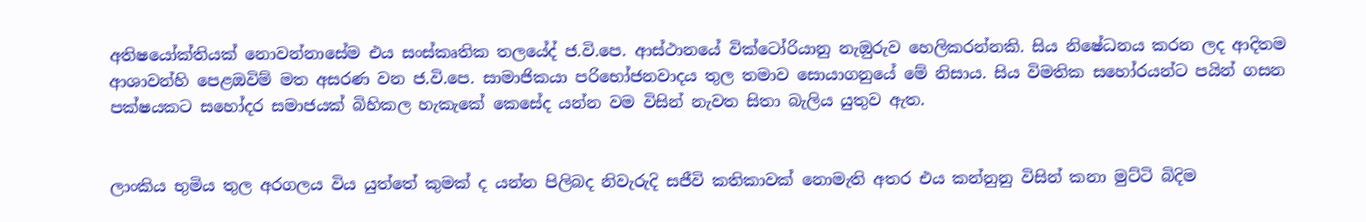අතිෂයෝක්තියක් නොවන්නාසේම එය සංස්කෘතික තලයේද් ජ.වි.පෙ. ආස්ථානයේ වික්ටෝරියානු නැඔුරුව හෙලිකරන්නකි. සිය නිෂේධනය කරන ලද ආදිතම ආශාවන්හි පෙළඔවිම් මත අසරණ වන ජ.වි.පෙ. සාමාජිකයා පරිභෝජනවාදය තුල තමාව සොයාගනුයේ මේ නිසාය. සිය විමතික සහෝරයන්ට පයින් ගසන පක්ෂයකට සහෝදර සමාජයක් බිහිකල හැකැකේ කෙසේද යන්න වම විසින් නැවත සිතා බැලිය යුතුව ඇත.


ලාංකිය භුමිය තුල අරගලය විය යුත්තේ කුමක් ද යන්න පිලිබද නිවැරුදි සජීවි කතිකාවක් නොමැති අතර එය කන්නුනු විසින් කනා මුට්ටි බිදිම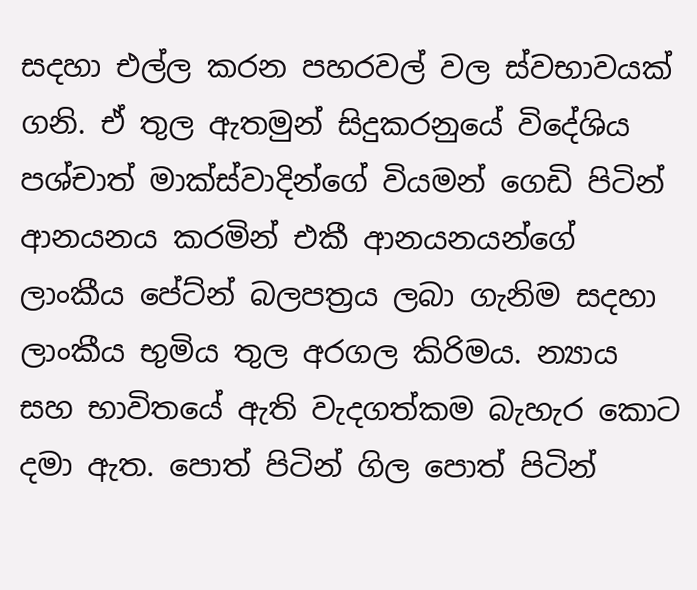සදහා එල්ල කරන පහරවල් වල ස්වභාවයක් ගනි. ඒ තුල ඇතමුන් සිදුකරනුයේ විදේශිය පශ්චාත් මාක්ස්වාදින්ගේ වියමන් ගෙඩි පිටින් ආනයනය කරමින් එකී ආනයනයන්ගේ ලාංකීය පේට්න් බලපත්‍රය ලබා ගැනිම සදහා ලාංකීය භුමිය තුල අරගල කිරිමය. න්‍යාය සහ භාවිතයේ ඇති වැදගත්කම බැහැර කොට දමා ඇත. පොත් පිටින් ගිල පොත් පිටින්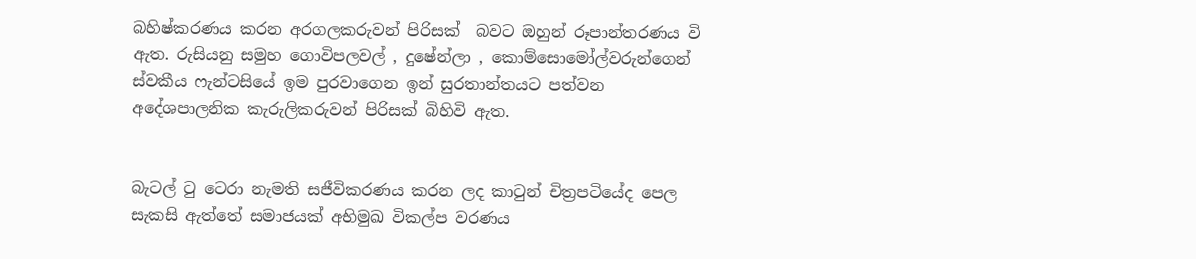බහිෂ්කරණය කරන අරගලකරුවන් පිරිසක්  බවට ඔහුන් රූපාන්තරණය වි ඇත. රුසියනු සමුහ ගොවිපලවල් , දුෂේන්ලා , කොම්සොමෝල්වරුන්ගෙන් ස්වකීය ෆැන්ටසියේ ඉම පුරවාගෙන ඉන් සුරතාන්තයට පත්වන අදේශපාලනික කැරුලිකරුවන් පිරිසක් බිහිවි ඇත.


බැටල් ටු ටෙරා නැමති සජීවිකරණය කරන ලද කාටුන් චිත්‍රපටියේද පෙල සැකසි ඇත්තේ සමාජයක් අභිමුඛ විකල්ප වරණය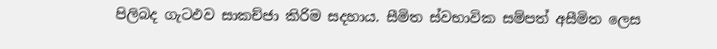පිලිබද ගැටඵව සාකච්ජා කිරිම සදහාය. සීමිත ස්වභාවික සම්පත් අසීමිත ලෙස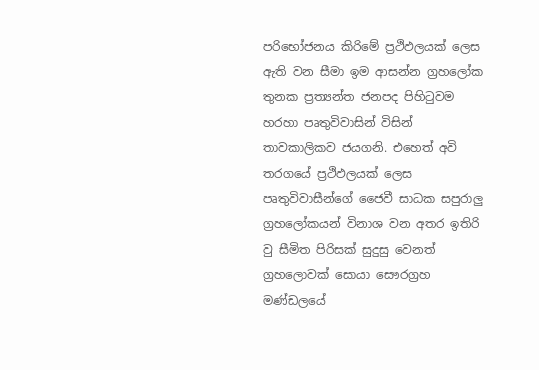පරිභෝජනය කිරිමේ ප්‍රථිඵලයක් ලෙස ඇති වන සීමා ඉම ආසන්න ග්‍රහලෝක තුනක ප්‍රත්‍යන්ත ජනපද පිහිටුවම හරහා පෘතුවිවාසින් විසින් තාවකාලිකව ජයගනි. එහෙත් අවි තරගයේ ප්‍රථිඵලයක් ලෙස පෘතුවිවාසීන්ගේ ජෛවී සාධක සපුරාලු ග්‍රහලෝකයන් විනාශ වන අතර ඉතිරි වු සීමිත පිරිසක් සුදුසු වෙනත් ග්‍රහලොවක් සොයා සෞරග්‍රහ මණ්ඩලයේ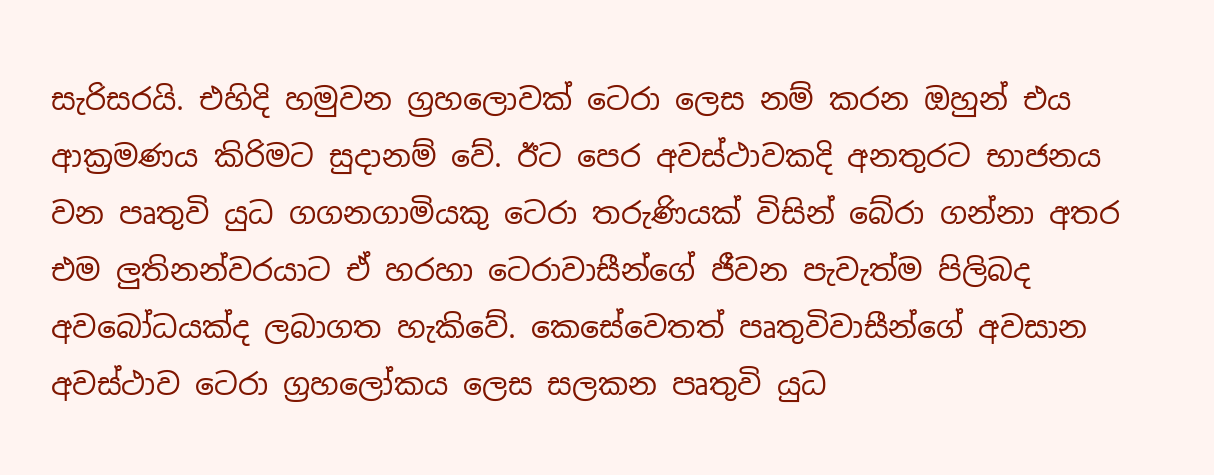සැරිසරයි. එහිදි හමුවන ග්‍රහලොවක් ටෙරා ලෙස නම් කරන ඔහුන් එය ආක්‍රමණය කිරිමට සුදානම් වේ. ඊට පෙර අවස්ථාවකදි අනතුරට භාජනය වන පෘතුවි යුධ ගගනගාමියකු ටෙරා තරුණියක් විසින් බේරා ගන්නා අතර එම ලුතිනන්වරයාට ඒ හරහා ටෙරාවාසීන්ගේ ජීවන පැවැත්ම පිලිබද අවබෝධයක්ද ලබාගත හැකිවේ. කෙසේවෙතත් පෘතුවිවාසීන්ගේ අවසාන අවස්ථාව ටෙරා ග්‍රහලෝකය ලෙස සලකන පෘතුවි යුධ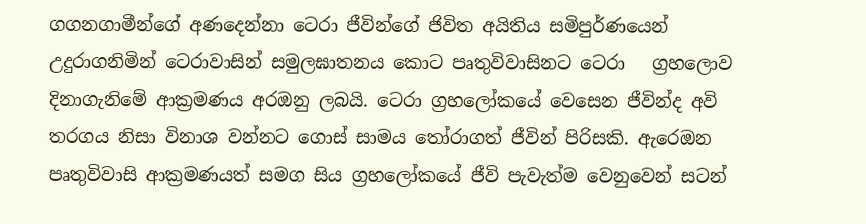ගගනගාමීන්ගේ අණදෙන්නා ටෙරා ජීවින්ගේ ජිවිත අයිතිය සමිපුර්ණයෙන් උදුරාගනිමින් ටෙරාවාසින් සමුලඝාතනය කොට පෘතුවිවාසිනට ටෙරා   ග්‍රහලොව දිනාගැනිමේ ආක්‍රමණය අරඔනු ලබයි. ටෙරා ග්‍රහලෝකයේ වෙසෙන ජීවින්ද අවි තරගය නිසා විනාශ වන්නට ගොස් සාමය තෝරාගත් ජීවින් පිරිසකි. ඇරෙඔන පෘතුවිවාසි ආක්‍රමණයත් සමග සිය ග්‍රහලෝකයේ ජීවි පැවැත්ම වෙනුවෙන් සටන්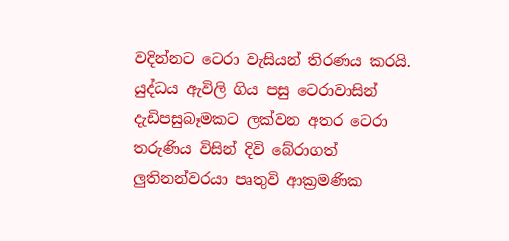වදින්නට ටෙරා වැසියන් තිරණය කරයි. යුද්ධය ඇවිලි ගිය පසු ටෙරාවාසින් දැඩිපසුබෑමකට ලක්වන අතර ටෙරා තරුණිය විසින් දිවි බේරාගත් ලුතිනන්වරයා පෘතුවි ආක්‍රමණික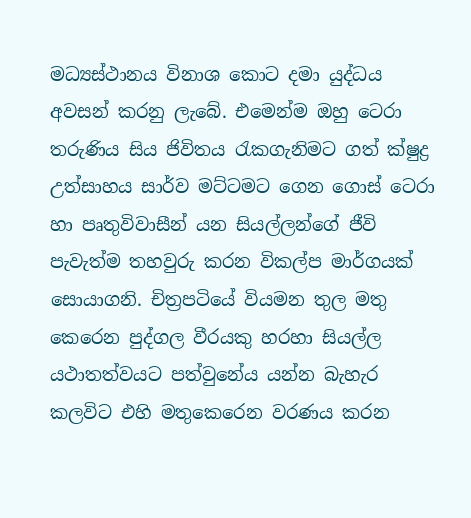මධ්‍යස්ථානය විනාශ කොට දමා යුද්ධය අවසන් කරනු ලැබේ. එමෙන්ම ඔහු ටෙරා තරුණිය සිය ජිවිතය රැකගැනිමට ගත් ක්ෂුද්‍ර උත්සාහය සාර්ව මට්ටමට ගෙන ගොස් ටෙරා හා පෘතුවිවාසීන් යන සියල්ලන්ගේ ජීවි පැවැත්ම තහවුරු කරන විකල්ප මාර්ගයක් සොයාගනි. චිත්‍රපටියේ වියමන තුල මතු කෙරෙන පුද්ගල වීරයකු හරහා සියල්ල යථාතත්වයට පත්වුනේය යන්න බැහැර කලවිට එහි මතුකෙරෙන වරණය කරන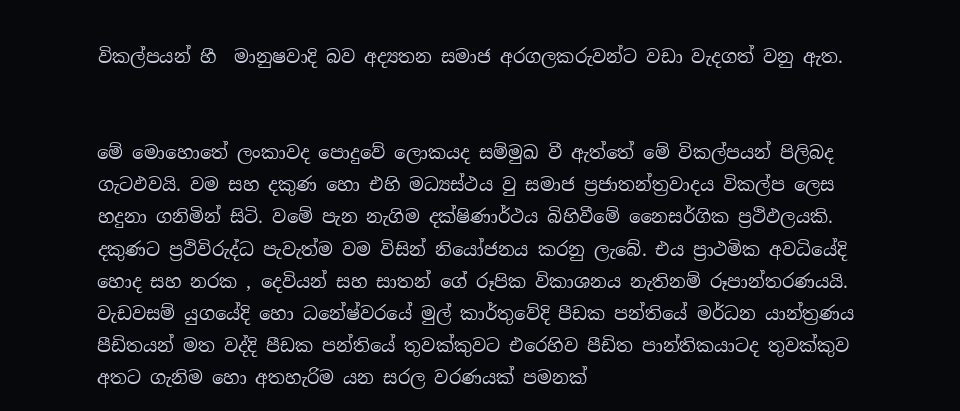විකල්පයන් හී  මානුෂවාදි බව අද්‍යතන සමාජ අරගලකරුවන්ට වඩා වැදගත් වනු ඇත.


මේ මොහොතේ ලංකාවද පොදුවේ ලොකයද සම්මුඛ වී ඇත්තේ මේ විකල්පයන් පිලිබද ගැටඵවයි. වම සහ දකුණ හො එහි මධ්‍යස්ථය වු සමාජ ප්‍රජාතන්ත්‍රවාදය විකල්ප ලෙස හදුනා ගනිමින් සිටි. වමේ පැන නැගිම දක්ෂිණාර්ථය බිහිවීමේ නෛසර්ගික ප්‍රථිඵලයකි. දකුණට ප්‍රථිවිරුද්ධ පැවැත්ම වම විසින් නියෝජනය කරනු ලැබේ. එය ප්‍රාථමික අවධියේදි හොද සහ නරක , දෙවියන් සහ සාතන් ගේ රූපික විකාශනය නැතිනම් රූපාන්තරණයයි. වැඩවසම් යුගයේදි හො ධනේෂ්වරයේ මුල් කාර්තුවේදි පීඩක පන්තියේ මර්ධන යාන්ත්‍රණය පීඩිතයන් මත වද්දි පීඩක පන්තියේ තුවක්කුවට එරෙහිව පීඩිත පාන්තිකයාටද තුවක්කුව අතට ගැනිම හො අතහැරිම යන සරල වරණයක් පමනක්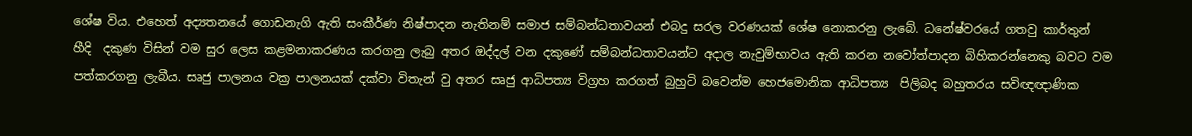ශේෂ විය. එහෙත් අද්‍යතනයේ ගොඩනැගි ඇති සංකීර්ණ නිෂ්පාදන නැතිනම් සමාජ සම්බන්ධතාවයන් එබදු සරල වරණයක් ශේෂ නොකරනු ලැබේ. ධනේෂ්වරයේ ගතවු කාර්තුන් හීදි  දකුණ විසින් වම සුර ලෙස කළමනාකරණය කරගනු ලැබු අතර ඔද්දල් වන දකුණේ සම්බන්ධතාවයන්ට අදාල නැවුම්භාවය ඇති කරන නවෝත්පාදන බිහිකරන්නෙකු බවට වම පත්කරගනු ලැබීය. සෘජු පාලනය වක්‍ර පාලනයක් දක්වා විතැන් වු අතර සෘජු ආධිපත්‍ය විග්‍රහ කරගත් බුහුටි බවෙන්ම හෙජමොනික ආධිපත්‍ය  පිලිබද බහුතරය සවිඥඥාණික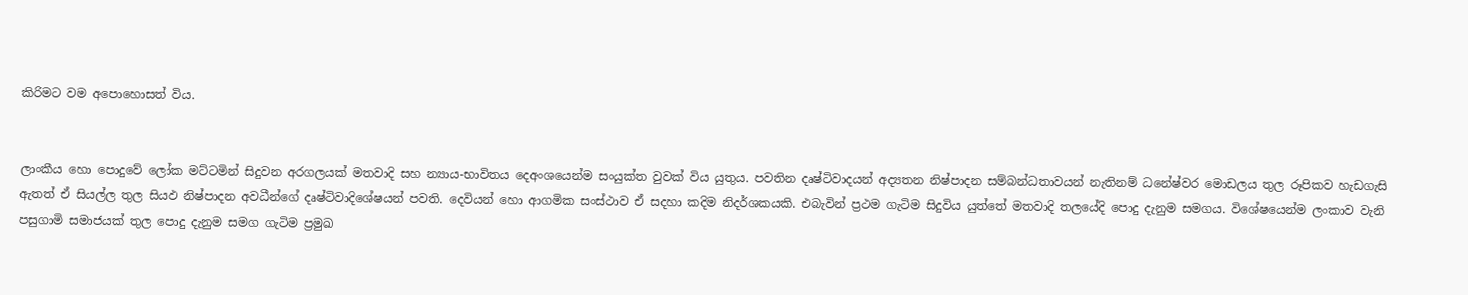කිරිමට වම අපොහොසත් විය.


ලාංකීය හො පොදුවේ ලෝක මට්ටමින් සිදුවන අරගලයක් මතවාදි සහ න්‍යාය-භාවිතය දෙඅංශයෙන්ම සංයුක්ත වුවක් විය යුතුය. පවතින දෘෂ්ටිවාදයන් අද්‍යතන නිෂ්පාදන සම්බන්ධතාවයන් නැතිනම් ධනේෂ්වර මොඩලය තුල රූපිකව හැඩගැසි ඇතත් ඒ සියල්ල තුල සියඵ නිෂ්පාදන අවධීන්ගේ දෘෂ්ටිවාදිශේෂයන් පවති. දෙවියන් හො ආගමික සංස්ථාව ඒ සදහා කදිම නිදර්ශකයකි. එබැවින් ප්‍රථම ගැටිම සිදුවිය යුත්තේ මතවාදි තලයේදි පොදු දැනුම සමගය. විශේෂයෙන්ම ලංකාව වැනි පසුගාමි සමාජයක් තුල පොදු දැනුම සමග ගැටිම ප්‍රමුඛ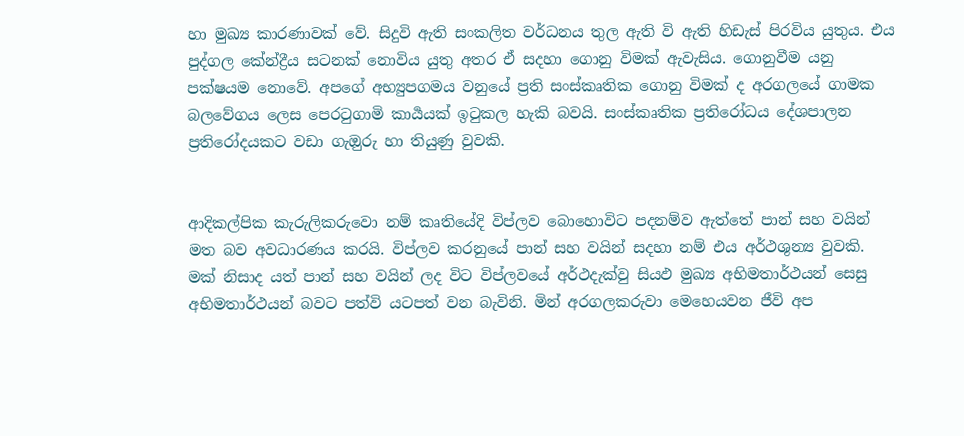හා මුඛ්‍ය කාරණාවක් වේ. සිදුවි ඇති සංකලිත වර්ධනය තුල ඇති වි ඇති හිඩැස් පිරවිය යුතුය. එය පුද්ගල කේන්ද්‍රීය සටනක් නොවිය යුතු අතර ඒ සදහා ගොනු විමක් ඇවැසිය. ගොනුවීම යනු පක්ෂයම නොවේ. අපගේ අභ්‍යුපගමය වනුයේ ප්‍රති සංස්කෘතික ගොනු විමක් ද අරගලයේ ගාමක බලවේගය ලෙස පෙරටුගාමි කාර්‍යයක් ඉටුකල හැකි බවයි. සංස්කෘතික ප්‍රතිරෝධය දේශපාලන ප්‍රතිරෝදයකට වඩා ගැඔුරු හා තියුණු වුවකි.


ආදිකල්පික කැරුලිකරුවො නම් කෘතියේදි විප්ලව බොහොවිට පදනම්ව ඇත්තේ පාන් සහ වයින් මත බව අවධාරණය කරයි. විප්ලව කරනුයේ පාන් සහ වයින් සදහා නම් එය අර්ථශුන්‍ය වුවකි. මක් නිසාද යත් පාන් සහ වයින් ලද විට විප්ලවයේ අර්ථදැක්වු සියඵ මුඛ්‍ය අභිමතාර්ථයන් සෙසු අභිමතාර්ථයන් බවට පත්වි යටපත් වන බැවිනි. මින් අරගලකරුවා මෙහෙයවන ජීවි අප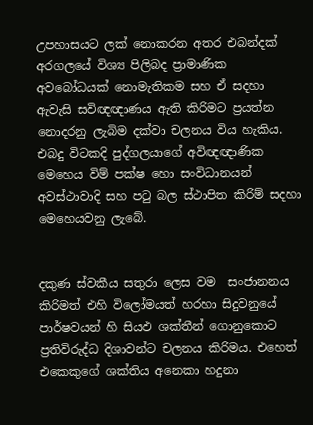උපහාසයට ලක් නොකරන අතර එබන්දක් අරගලයේ විශ්‍ය පිලිබද ප්‍රාමාණික අවබෝධයක් නොමැතිකම සහ ඒ සදහා ඇවැසි සවිඥඥාණය ඇති කිරිමට ප්‍රයත්න නොදරනු ලැබිම දක්වා චලනය විය හැකිය. එබදු විටකදි පුද්ගලයාගේ අවිඥඥාණික මෙහෙය විම් පක්ෂ හො සංවිධානයන් අවස්ථාවාදි සහ පටු බල ස්ථාපිත කිරිම් සදහා මෙහෙයවනු ලැබේ.


දකුණ ස්වකීය සතුරා ලෙස වම  සංජානනය කිරිමත් එහි විලෝමයත් හරහා සිදුවනුයේ පාර්ෂවයන් හි සියඵ ශක්තීන් ගොනුකොට ප්‍රතිවිරුද්ධ දිශාවන්ට චලනය කිරිමය. එහෙත් එකෙකුගේ ශක්තිය අනෙකා හදුනා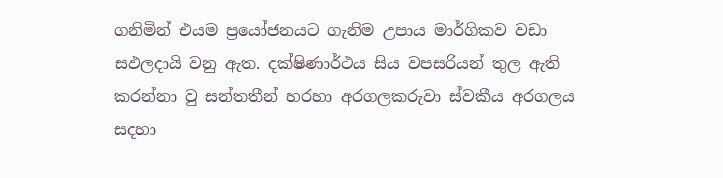ගනිමින් එයම ප්‍රයෝජනයට ගැනිම උපාය මාර්ගිකව වඩා සඵලදායි වනු ඇත. දක්ෂිණාර්ථය සිය වපසරියන් තුල ඇති කරන්නා වු සන්තතීන් හරහා අරගලකරුවා ස්වකීය අරගලය සදහා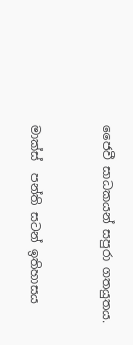ජෛවී සාධකයන් සපුරා ගතයුතය.


මාක්ස්  පන්ති සටන් ඉතිහාසය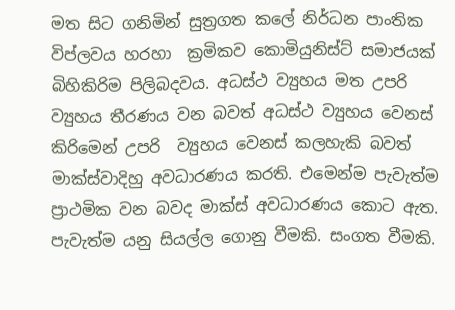මත සිට ගනිමින් සුත්‍රගත කලේ නිර්ධන පාංතික විප්ලවය හරහා  ක්‍රමිකව කොමියුනිස්ට් සමාජයක් බිහිකිරිම පිලිබදවය. අධස්ථ ව්‍යුහය මත උපරි ව්‍යුහය තීරණය වන බවත් අධස්ථ ව්‍යුහය වෙනස් කිරිමෙන් උපරි  ව්‍යුහය වෙනස් කලහැකි බවත් මාක්ස්වාදිහු අවධාරණය කරති. එමෙන්ම පැවැත්ම ප්‍රාථමික වන බවද මාක්ස් අවධාරණය කොට ඇත. පැවැත්ම යනු සියල්ල ගොනු වීමකි. සංගත වීමකි.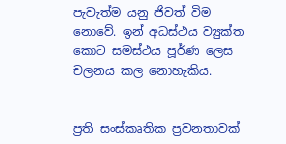පැවැත්ම යනු ජිවත් විම නොවේ. ඉන් අධස්ථය ව්‍යුක්ත කොට සමස්ථය පූර්ණ ලෙස චලනය කල නොහැකිය.


ප්‍රති සංස්කෘතික ප්‍රවනතාවක්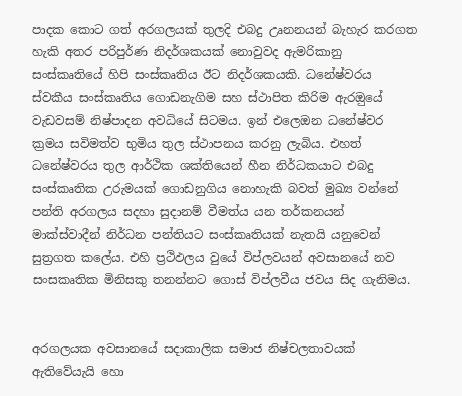පාදක කොට ගත් අරගලයක් තුලදි එබදු උෘනනයන් බැහැර කරගත හැකි අතර පරිපුර්ණ නිදර්ශකයක් නොවුවද ඇමරිකානු සංස්කෘතියේ හිපි සංස්කෘතිය ඊට නිදර්ශකයකි. ධනේෂ්වරය ස්වකීය සංස්කෘතිය ගොඩනැගිම සහ ස්ථාපිත කිරිම ඇරඔුයේ වැඩවසම් නිෂ්පාදන අවධියේ සිටමය. ඉන් එලෙඔන ධනේෂ්වර ක්‍රමය සවිමත්ව භුමිය තුල ස්ථාපනය කරනු ලැබිය. එහත් ධනේෂ්වරය තුල ආර්ථික ශක්තියෙන් හීන නිර්ධකයාට එබදු සංස්කෘතික උරුමයක් ගොඩනුගිය නොහැකි බවත් මුඛ්‍ය වන්නේ පන්ති අරගලය සදහා සුදානම් වීමත්ය යන තර්කනයන්  මාක්ස්වාදීන් නිර්ධන පන්තියට සංස්කෘතියක් නැතයි යනුවෙන් සුත්‍රගත කලේය. එහි ප්‍රථිඵලය වුයේ විප්ලවයන් අවසානයේ නව සංසකෘතික මිනිසකු තනන්නට ගොස් විප්ලවීය ජවය සිද ගැනිමය.


අරගලයක අවසානයේ සදාකාලික සමාජ නිෂ්චලතාවයක් ඇතිවේයැයි හො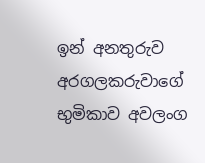ඉන් අනතුරුව අරගලකරුවාගේ භුමිකාව අවලංග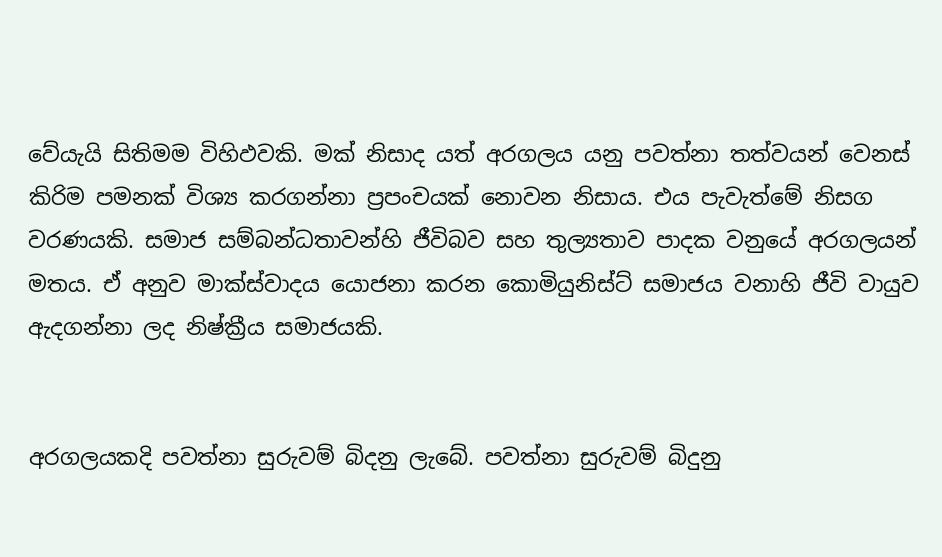වේයැයි සිතිමම විහිඵවකි. මක් නිසාද යත් අරගලය යනු පවත්නා තත්වයන් වෙනස් කිරිම පමනක් විශ්‍ය කරගන්නා ප්‍රපංචයක් නොවන නිසාය. එය පැවැත්මේ නිසග වරණයකි. සමාජ සම්බන්ධතාවන්හි ජීවිබව සහ තුල්‍යතාව පාදක වනුයේ අරගලයන් මතය. ඒ අනුව මාක්ස්වාදය යොජනා කරන කොමියුනිස්ට් සමාජය වනාහි ජීවි වායුව ඇදගන්නා ලද නිෂ්ක්‍රීය සමාජයකි.


අරගලයකදි පවත්නා සුරුවම් බිදනු ලැබේ. පවත්නා සුරුවම් බිදුනු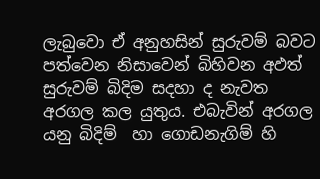ලැබුවො ඒ අනුහසින් සුරුවම් බවට පත්වෙන නිසාවෙන් බිහිවන අඵත් සුරුවම් බිදිම සදහා ද නැවත අරගල කල යුතුය. එබැවින් අරගල යනු බිදිම්  හා ගොඩනැගිම් හි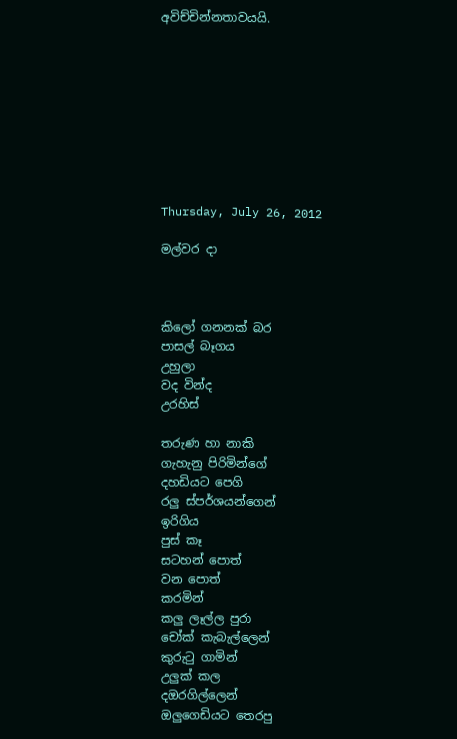අවිච්චින්නතාවයයි.









Thursday, July 26, 2012

මල්වර දා



කිලෝ ගනනක් බර
පාසල් බෑගය
උහුලා
වද වින්ද
උරහිස්

තරුණ හා නාකි
ගැහැනු පිරිමින්ගේ
දහඩියට පෙගි
රලු ස්පර්ශයන්ගෙන්
ඉරිගිය
පුස් කෑ
සටහන් පොත්
වන පොත්
කරමින්
කලු ලෑල්ල පුරා
චෝක් කැබැල්ලෙන්
කුරුටු ගාමින්
උලුක් කල
දඔරගිල්ලෙන්
ඔලුගෙඩියට තෙරපු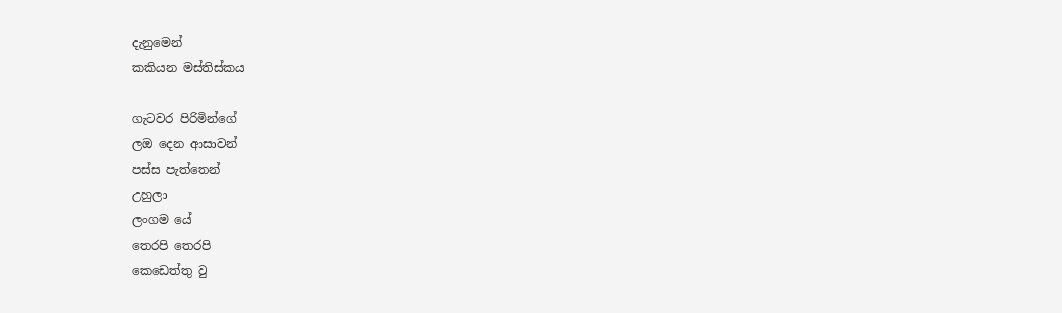දැනුමෙන්
කකියන මස්තිස්කය

ගැටවර පිරිමින්ගේ
ලඔ දෙන ආසාවන්
පස්ස පැත්තෙන්
උහුලා
ලංගම යේ
තෙරපි තෙරපි
කෙඩෙත්තු වු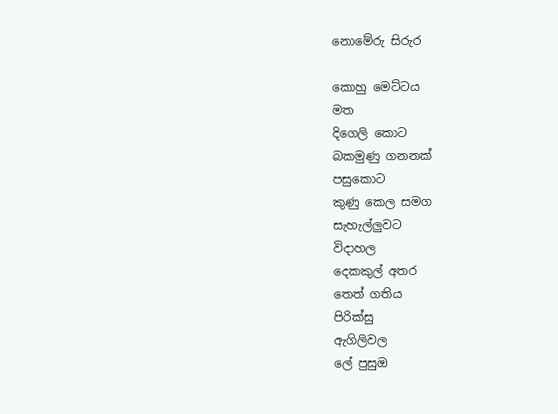නොමේරු සිරුර

කොහු මෙට්ටය
මත
දිගෙලි කොට
බකමුණු ගනනක්
පසුකොට
කුණු කෙල සමග
සැහැල්ලුවට
විදාහල
දෙකකුල් අතර
තෙත් ගතිය
පිරික්සු
ඇගිලිවල
ලේ පුසුඔ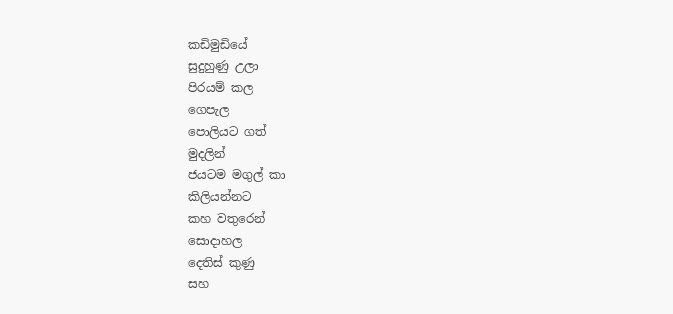කඩිමුඩියේ
සුදුහුණු උලා
පිරයම් කල
ගෙපැල
පොලියට ගත්
මුදලින්
ජයටම මගුල් කා
කිලියන්නට
කහ වතුරෙන්
සොදාහල
දෙතිස් කුණු
සහ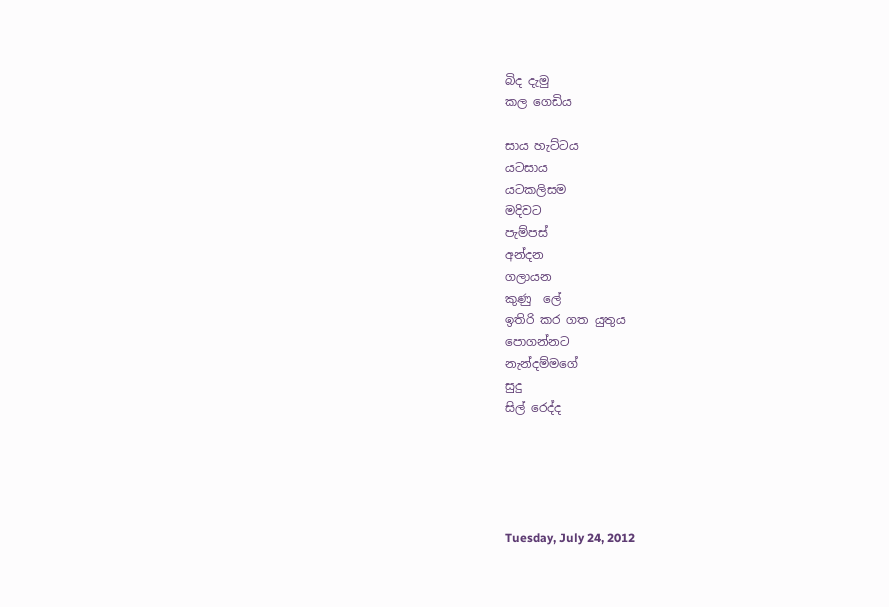බිද දැමු
කල ගෙඩිය

සාය හැට්ටය
යටසාය
යටකලිසම
මදිවට
පැම්පස්
අන්දන
ගලායන
කුණු  ලේ
ඉතිරි කර ගත යුතුය
පොගන්නට
නැන්දම්මගේ
සුදු
සිල් රෙද්ද





Tuesday, July 24, 2012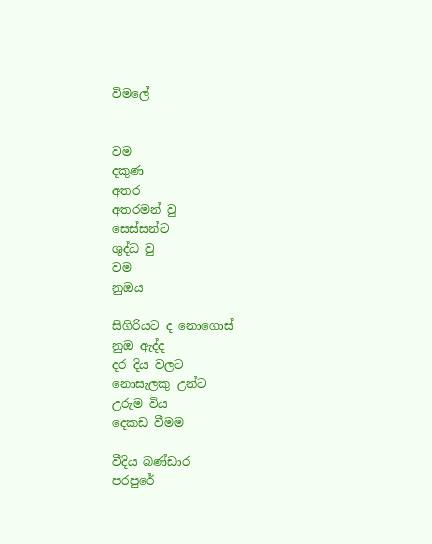විමලේ


වම
දකුණ
අතර
අතරමන් වු
සෙස්සන්ට
ශුද්ධ වු
වම
නුඔය

සිගිරියට ද නොගොස්
නුඔ ඇද්ද
දර දිය වලට
නොසැලකු උන්ට
උරුම විය
දෙකඩ වීමම

වීදිය බණ්ඩාර
පරපුරේ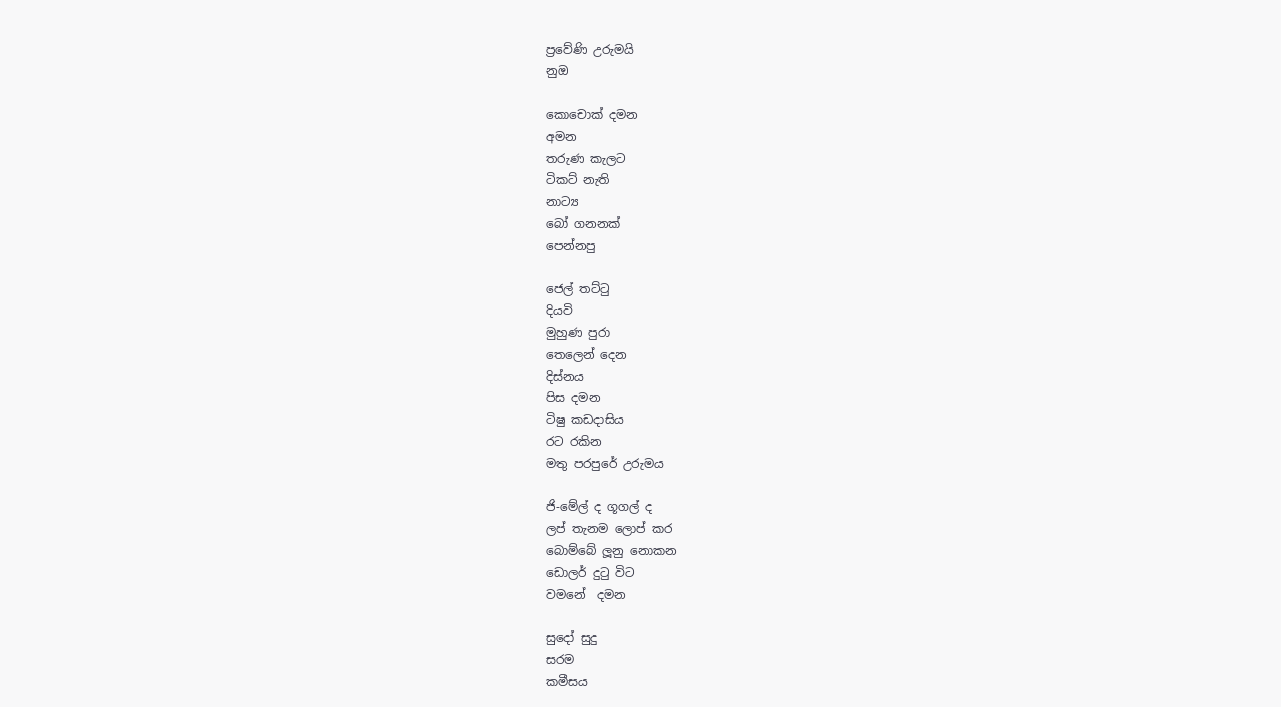ප්‍රවේණි උරුමයි
නුඔ

කොචොක් දමන
අමන
තරුණ කැලට
ටිකට් නැති
නාට්‍ය
බෝ ගනනක්
පෙන්නපු

ජෙල් තට්ටු
දියවි
මුහුණ පුරා
තෙලෙන් දෙන
දිස්නය
පිස දමන
ටිෂු කඩදාසිය
රට රකින
මතු පරපුරේ උරුමය

ජි-මේල් ද ගූගල් ද
ලප් තැනම ලොප් කර
බොම්බේ ලූනු නොකන
ඩොලර් දුටු විට
වමනේ  දමන

සුදෝ සුදු
සරම
කමීසය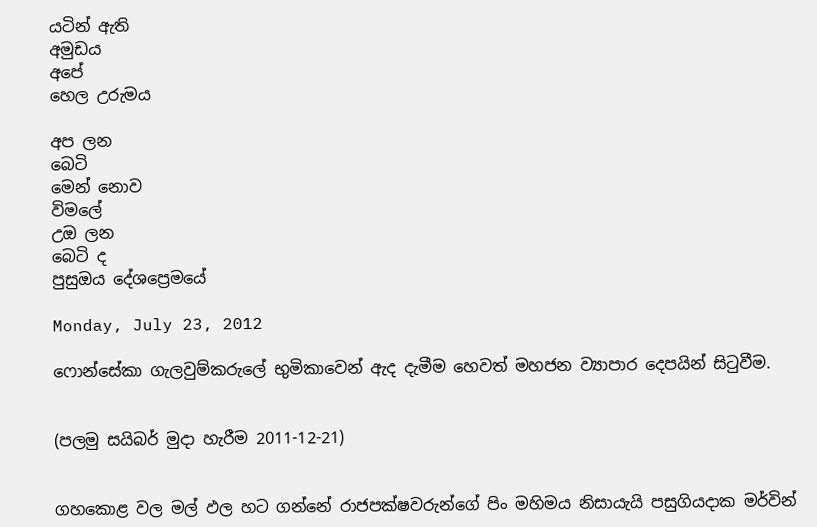යටින් ඇති
අමුඩය
අපේ
හෙල උරුමය

අප ලන
බෙටි
මෙන් නොව
විමලේ
උඔ ලන
බෙටි ද
පුසුඔය දේශප්‍රෙමයේ

Monday, July 23, 2012

ෆොන්සේකා ගැලවුම්කරුලේ භුමිකාවෙන් ඇද දැමීම හෙවත් මහජන ව්‍යාපාර දෙපයින් සිටුවීම.


(පලමු සයිබර් මුදා හැරීම 2011-12-21)


ගහකොළ වල මල් ඵල හට ගන්නේ රාජපක්ෂවරුන්ගේ පිං මහිමය නිසායැයි පසුගියදාක මර්වින්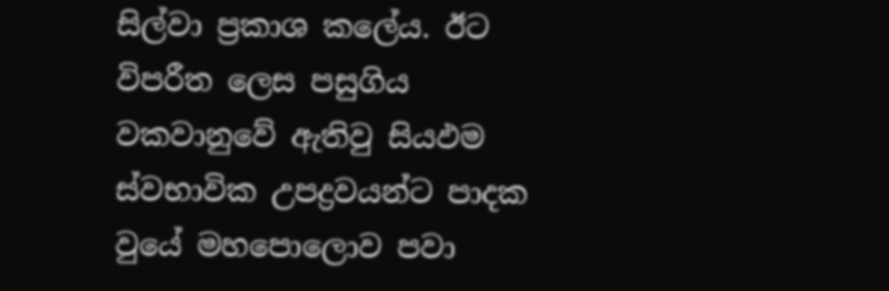සිල්වා ප්‍රකාශ කලේය. ඊට විපරීත ලෙස පසුගිය වකවානුවේ ඇතිවු සියඵම ස්වභාවික උපද්‍රවයන්ට පාදක වුයේ මහපොලොව පවා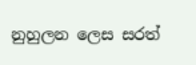නුහුලන ලෙස සරත්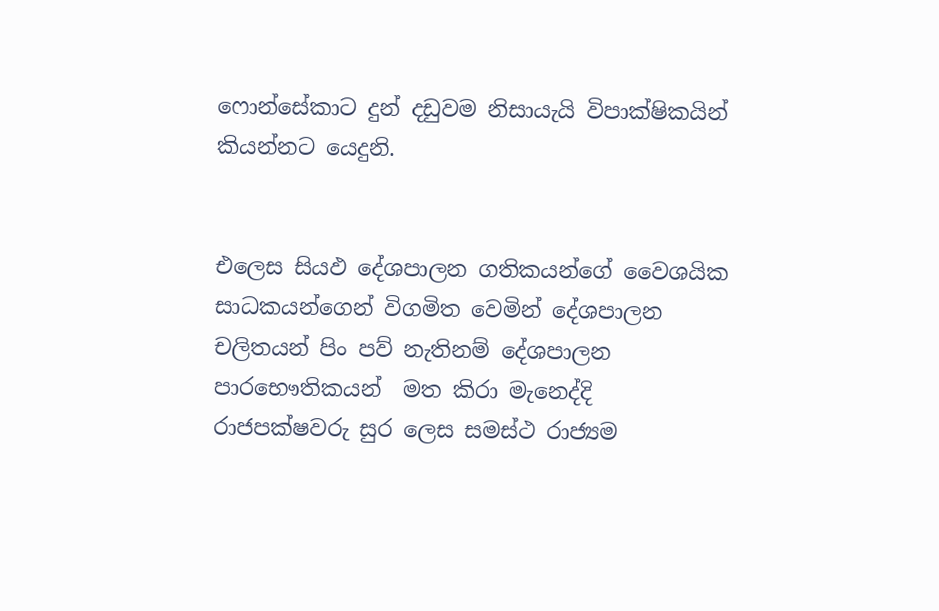ෆොන්සේකාට දුන් දඩුවම නිසායැයි විපාක්ෂිකයින් කියන්නට යෙදුනි.


එලෙස සියඵ දේශපාලන ගතිකයන්ගේ වෛශයික සාධකයන්ගෙන් විගමිත වෙමින් දේශපාලන චලිතයන් පිං පව් නැතිනම් දේශපාලන පාරභෞතිකයන්  මත කිරා මැනෙද්දි රාජපක්ෂවරු සුර ලෙස සමස්ථ රාජ්‍යම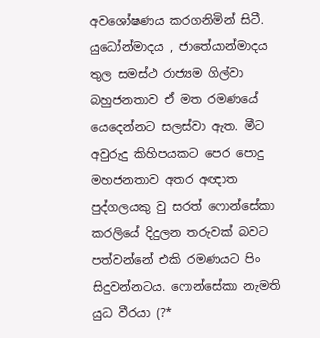අවශෝෂණය කරගනිමින් සිටී. යුධෝන්මාදය , ජාතේ‍යාන්මාදය තුල සමස්ථ රාජ්‍යම ගිල්වා බහුජනතාව ඒ මත රමණයේ යෙදෙන්නට සලස්වා ඇත. මීට අවුරුදු කිහිපයකට පෙර පොදු මහජනතාව අතර අඥාත පුද්ගලයකු වු සරත් ෆොන්සේකා කරලියේ දිදුලන තරුවක් බවට පත්වන්නේ එකි රමණයට පිං සිදුවන්නටය. ෆොන්සේකා නැමති යුධ වීරයා (?*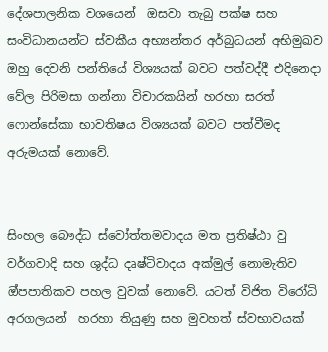දේශපාලනික වශයෙන්  ඔසවා තැබු පක්ෂ සහ සංවිධානයන්ට ස්වකීය අභ්‍යන්තර අර්බුධයන් අභිමුඛව ඔහු දෙවනි පන්තියේ විශ්‍යයක් බවට පත්වද්දී එදිනෙදා වේල පිරිමසා ගන්නා විචාරකයින් හරහා සරත් ෆොන්සේකා භාවතිෂය විශ්‍යයක් බවට පත්වීමද අරුමයක් නොවේ.


සිංහල බෞද්ධ ස්වෝත්තමවාදය මත ප්‍රතිෂ්ඨා වු වර්ගවාදි සහ ශුද්ධ දෘෂ්ටිවාදය අක්මුල් නොමැතිව ඔ්පපාතිකව පහල වුවක් නොවේ. යටත් විජිත විරෝධි අරගලයන්  හරහා තියුණු සහ මුවහත් ස්වභාවයක්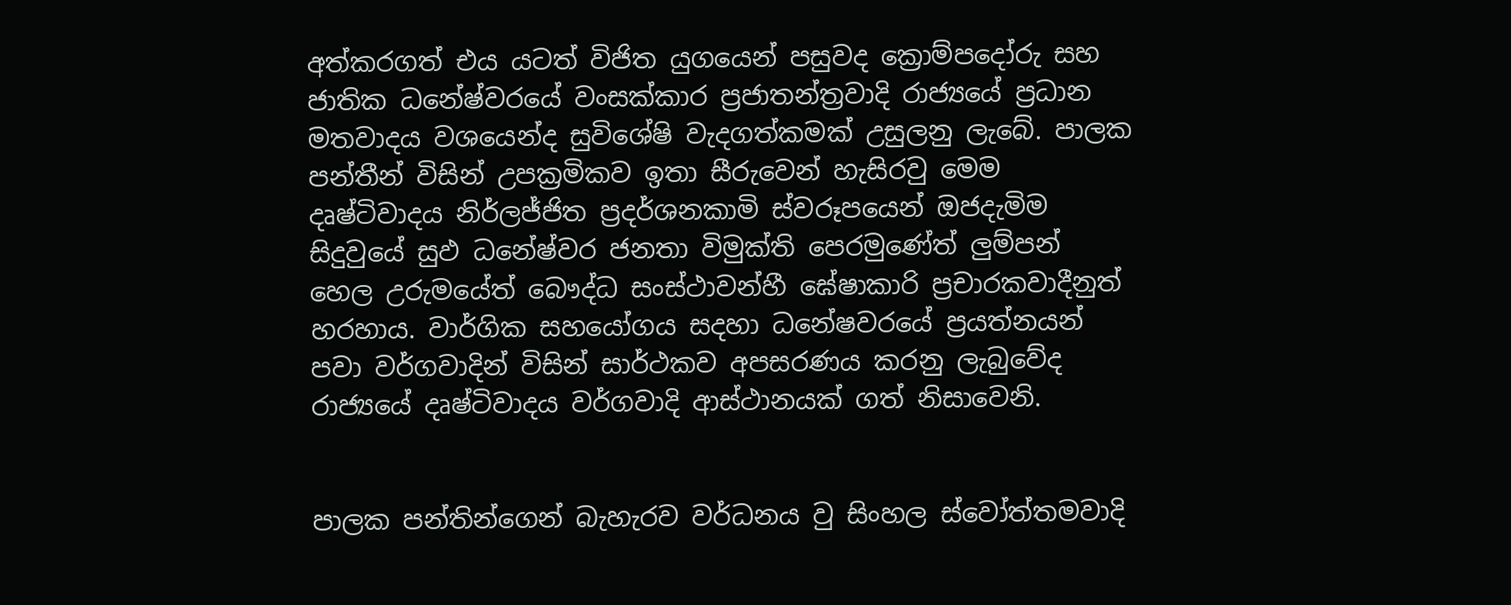අත්කරගත් එය යටත් විජිත යුගයෙන් පසුවද ක්‍රොම්පදෝරු සහ ජාතික ධනේෂ්වරයේ වංසක්කාර ප්‍රජාතන්ත්‍රවාදි රාජ්‍යයේ ප්‍රධාන මතවාදය වශයෙන්ද සුවිශේෂි වැදගත්කමක් උසුලනු ලැබේ. පාලක පන්තීන් විසින් උපක්‍රමිකව ඉතා සීරුවෙන් හැසිරවු මෙම දෘෂ්ටිවාදය නිර්ලජ්ජිත ප්‍රදර්ශනකාමි ස්වරූපයෙන් ඔජදැමිම සිදුවුයේ සුඵ ධනේෂ්වර ජනතා විමුක්ති පෙරමුණේත් ලුම්පන් හෙල උරුමයේත් බෞද්ධ සංස්ථාවන්හී ඝේෂාකාරි ප්‍රචාරකවාදීනුත් හරහාය. වාර්ගික සහයෝගය සදහා ධනේෂවරයේ ප්‍රයත්නයන් පවා වර්ගවාදින් විසින් සාර්ථකව අපසරණය කරනු ලැබුවේද රාජ්‍යයේ දෘෂ්ටිවාදය වර්ගවාදි ආස්ථානයක් ගත් නිසාවෙනි.


පාලක පන්තින්ගෙන් බැහැරව වර්ධනය වු සිංහල ස්වෝත්තමවාදි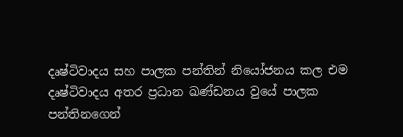දෘෂ්ටිවාදය සහ පාලක පන්තින් නියෝජනය කල එම දෘෂ්ටිවාදය අතර ප්‍රධාන ඛණ්ඩනය වුයේ පාලක පන්තිනගෙන්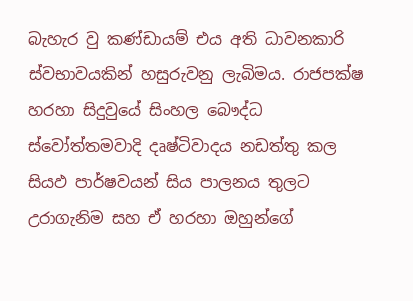බැහැර වු කණ්ඩායම් එය අති ධාවනකාරි ස්වභාවයකින් හසුරුවනු ලැබිමය. රාජපක්ෂ හරහා සිදුවුයේ සිංහල බෞද්ධ ස්වෝත්තමවාදි දෘෂ්ටිවාදය නඩත්තු කල සියඵ පාර්ෂවයන් සිය පාලනය තුලට උරාගැනිම සහ ඒ හරහා ඔහුන්ගේ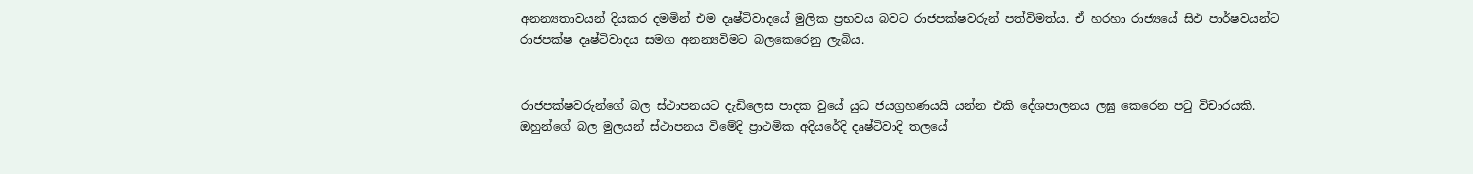අනන්‍යතාවයන් දියකර දමමින් එම දෘෂ්ටිවාදයේ මුලික ප්‍රභවය බවට රාජපක්ෂවරුන් පත්විමත්ය. ඒ හරහා රාජ්‍යයේ සිඵ පාර්ෂවයන්ට රාජපක්ෂ දෘෂ්ටිවාදය සමග අනන්‍යවිමට බලකෙරෙනු ලැබිය.


රාජපක්ෂවරුන්ගේ බල ස්ථාපනයට දැඩිලෙස පාදක වුයේ යුධ ජයග්‍රහණයයි යන්න එකි දේශපාලනය ලඝු කෙරෙන පටු විචාරයකි. ඔහුන්ගේ බල මුලයන් ස්ථාපනය විමේදි ප්‍රාථමික අදියරේදි දෘෂ්ටිවාදි තලයේ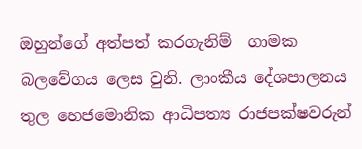ඔහුන්ගේ අත්පත් කරගැනිම්  ගාමක බලවේගය ලෙස වුනි. ලාංකීය දේශපාලනය තුල හෙජමොනික ආධිපත්‍ය රාජපක්ෂවරුන්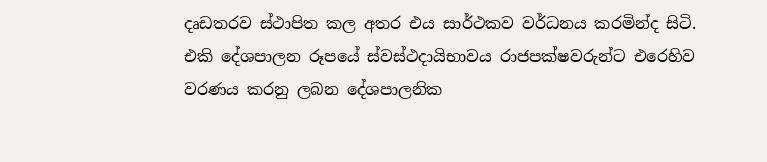දෘඩතරව ස්ථාපිත කල අතර එය සාර්ථකව වර්ධනය කරමින්ද සිටි. එකි දේශපාලන රූපයේ ස්වස්ථදායිභාවය රාජපක්ෂවරුන්ට එරෙහිව වරණය කරනු ලබන දේශපාලනික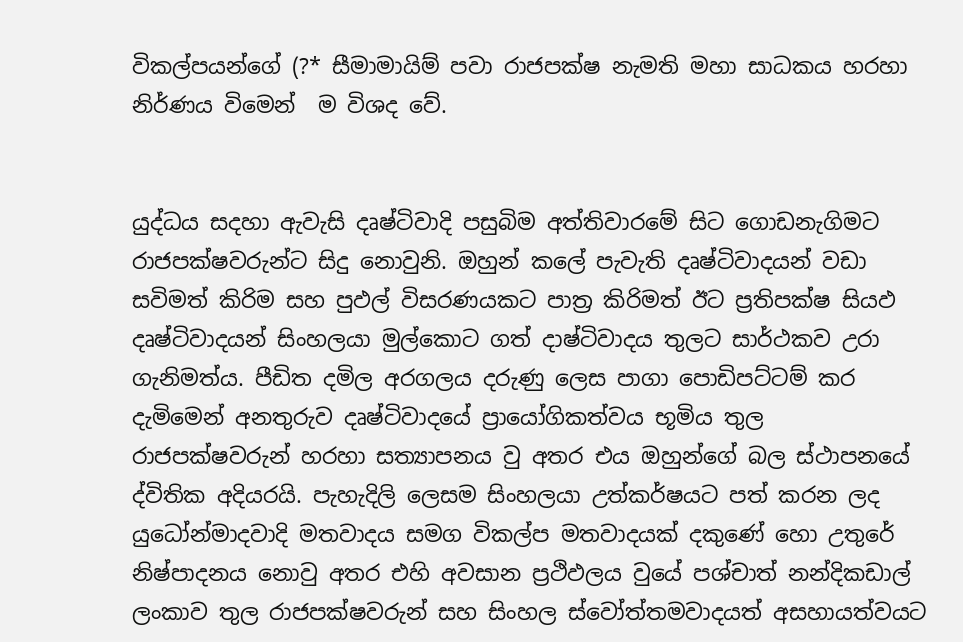විකල්පයන්ගේ (?* සීමාමායිම් පවා රාජපක්ෂ නැමති මහා සාධකය හරහා නිර්ණය විමෙන්  ම විශද වේ.


යුද්ධය සදහා ඇවැසි දෘෂ්ටිවාදි පසුබිම අත්තිවාරමේ සිට ගොඩනැගිමට රාජපක්ෂවරුන්ට සිදු නොවුනි. ඔහුන් කලේ පැවැති දෘෂ්ටිවාදයන් වඩා සවිමත් කිරිම සහ පුඵල් විසරණයකට පාත්‍ර කිරිමත් ඊට ප්‍රතිපක්ෂ සියඵ දෘෂ්ටිවාදයන් සිංහලයා මුල්කොට ගත් දාෂ්ටිවාදය තුලට සාර්ථකව උරා ගැනිමත්ය. පීඩිත දමිල අරගලය දරුණු ලෙස පාගා පොඩිපට්ටම් කර දැමිමෙන් අනතුරුව දෘෂ්ටිවාදයේ ප්‍රායෝගිකත්වය භූමිය තුල රාජපක්ෂවරුන් හරහා සත්‍යාපනය වු අතර එය ඔහුන්ගේ බල ස්ථාපනයේ ද්විතික අදියරයි. පැහැදිලි ලෙසම සිංහලයා උත්කර්ෂයට පත් කරන ලද යුධෝන්මාදවාදි මතවාදය සමග විකල්ප මතවාදයක් දකුණේ හො උතුරේ නිෂ්පාදනය නොවු අතර එහි අවසාන ප්‍රථිඵලය වුයේ පශ්චාත් නන්දිකඩාල් ලංකාව තුල රාජපක්ෂවරුන් සහ සිංහල ස්වෝත්තමවාදයත් අසහායත්වයට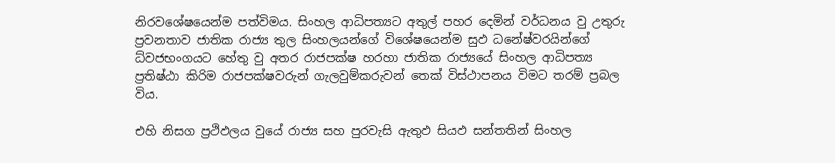නිරවශේෂයෙන්ම පත්විමය. සිංහල ආධිපත්‍යට අතුල් පහර දෙමින් වර්ධනය වු උතුරු ප්‍රවනතාව ජාතික රාජ්‍ය තුල සිංහලයන්ගේ විශේෂයෙන්ම සුඵ ධනේෂ්වරයින්ගේ ධ්වජභංගයට හේතු වු අතර රාජපක්ෂ හරහා ජාතික රාජ්‍යයේ සිංහල ආධිපත්‍ය ප්‍රතිෂ්ඨා කිරිම රාජපක්ෂවරුන් ගැලවුම්කරුවන් තෙක් විස්ථාපනය විමට තරම් ප්‍රබල විය.

එහි නිසග ප්‍රථිඵලය වුයේ රාජ්‍ය සහ පුරවැසි ඇතුඵ සියඵ සන්තතින් සිංහල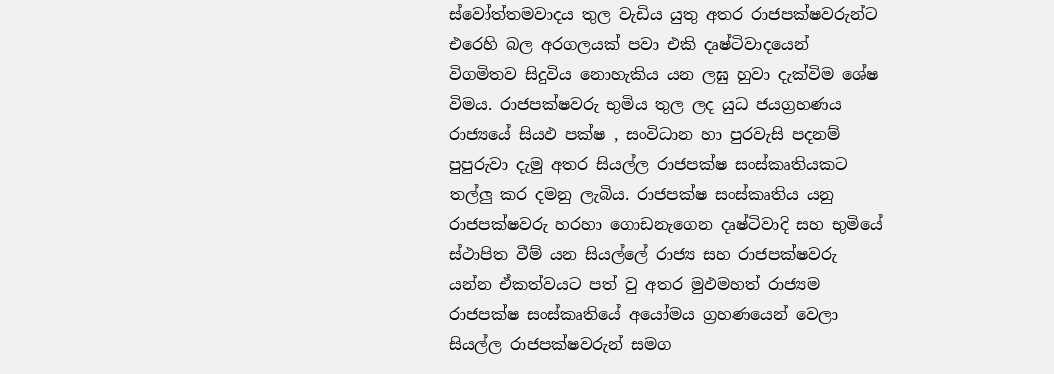ස්වෝත්තමවාදය තුල වැඩිය යුතු අතර රාජපක්ෂවරුන්ට එරෙහි බල අරගලයක් පවා එකි දෘෂ්ටිවාදයෙන් විගමිතව සිදුවිය නොහැකිය යන ලඝු හුවා දැක්විම ශේෂ විමය. රාජපක්ෂවරු භුමිය තුල ලද යුධ ජයග්‍රහණය රාජ්‍යයේ සියඵ පක්ෂ , සංවිධාන හා පුරවැසි පදනම් පුපුරුවා දැමු අතර සියල්ල රාජපක්ෂ සංස්කෘතියකට තල්ලු කර දමනු ලැබිය. රාජපක්ෂ සංස්කෘතිය යනු රාජපක්ෂවරු හරහා ගොඩනැගෙන දෘෂ්ටිවාදි සහ භුමියේ ස්ථාපිත වීම් යන සියල්ලේ රාජ්‍ය සහ රාජපක්ෂවරු යන්න ඒකත්වයට පත් වු අතර මුඵමහත් රාජ්‍යම රාජපක්ෂ සංස්කෘතියේ අයෝමය ග්‍රහණයෙන් වෙලා සියල්ල රාජපක්ෂවරුන් සමග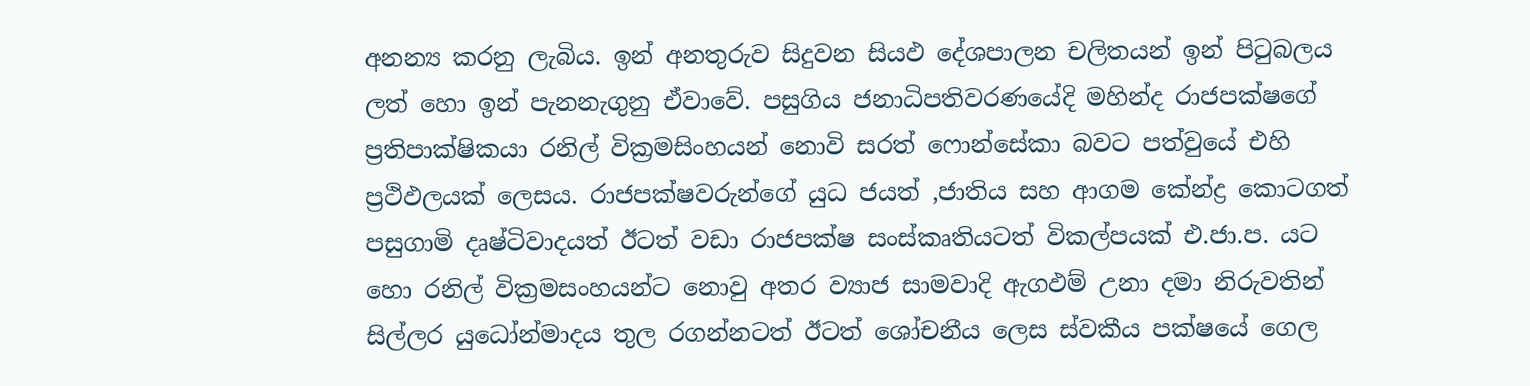අනන්‍ය කරනු ලැබිය. ඉන් අනතුරුව සිදුවන සියඵ දේශපාලන චලිතයන් ඉන් පිටුබලය ලත් හො ඉන් පැනනැගුනු ඒවාවේ. පසුගිය ජනාධිපතිවරණයේදි මහින්ද රාජපක්ෂගේ ප්‍රතිපාක්ෂිකයා රනිල් වික්‍රමසිංහයන් නොවි සරත් ෆොන්සේකා බවට පත්වුයේ එහි ප්‍රථිඵලයක් ලෙසය. රාජපක්ෂවරුන්ගේ යුධ ජයත් ,ජාතිය සහ ආගම කේන්ද්‍ර කොටගත් පසුගාමි දෘෂ්ටිවාදයත් ඊටත් වඩා රාජපක්ෂ සංස්කෘතියටත් විකල්පයක් එ.ජා.ප. යට හො රනිල් වික්‍රමසංහයන්ට නොවු අතර ව්‍යාජ සාමවාදි ඇගඵම් උනා දමා නිරුවතින් සිල්ලර යුධෝන්මාදය තුල රගන්නටත් ඊටත් ශෝචනීය ලෙස ස්වකීය පක්ෂයේ ගෙල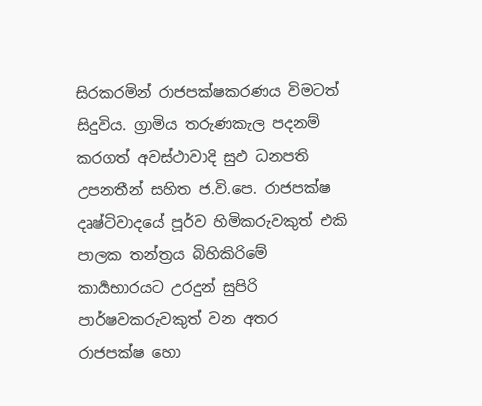සිරකරමින් රාජපක්ෂකරණය විමටත් සිදුවිය. ග්‍රාමිය තරුණකැල පදනම් කරගත් අවස්ථාවාදි සුඵ ධනපති උපනතීන් සහිත ජ.වි.පෙ. රාජපක්ෂ දෘෂ්ටිවාදයේ පූර්ව හිමිකරුවකුත් එකි පාලක තන්ත්‍රය බිහිකිරිමේ  කාර්‍යභාරයට උරදුන් සුපිරි පාර්ෂවකරුවකුත් වන අතර රාජපක්ෂ හො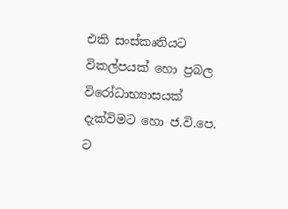එකි සංස්කෘතියට විකල්පයක් හො ප්‍රබල විරෝධාභ්‍යාසයක් දැක්විමට හො ජ.වි.පෙ. ට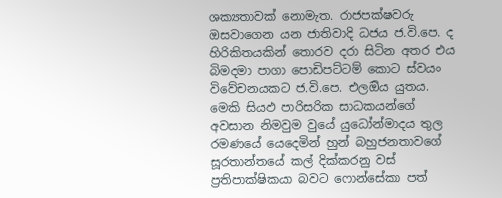ශක්‍යතාවක් නොමැත. රාජපක්ෂවරු ඔසවාගෙන යන ජාතිවාදි ධජය ජ.වි.පෙ. ද හිරිකිතයකින් තොරව දරා සිටින අතර එය බිමදමා පාගා පොඩිපට්ටම් කොට ස්වයං විවේචනයකට ජ.වි.පෙ. එලඔිය යුතය.  මෙකි සියඵ පාරිසරික සාධකයන්ගේ අවසාන නිමවුම වුයේ යුධෝන්මාදය තුල රමණයේ යෙදෙමින් හුන් බහුජනතාවගේ සූරතාන්තයේ කල් දික්කරනු වස් ප්‍රතිපාක්ෂිකයා බවට ෆොන්සේකා පත්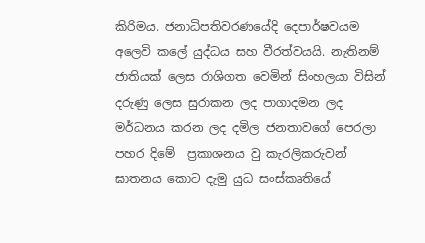කිරිමය. ජනාධිපතිවරණයේදි දෙපාර්ෂවයම අලෙවි කලේ යුද්ධය සහ වීරත්වයයි. නැතිනම් ජාතියක් ලෙස රාශිගත වෙමින් සිංහලයා විසින් දරුණු ලෙස සුරාකන ලද පාගාදමන ලද මර්ධනය කරන ලද දමිල ජනතාවගේ පෙරලා පහර දිමේ  ප්‍රකාශනය වු කැරලිකරුවන් ඝාතනය කොට දැමු යුධ සංස්කෘතියේ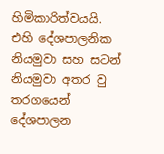හිමිකාරිත්වයයි. එහි දේශපාලනික නියමුවා සහ සටන් නියමුවා අතර වු තරගයෙන් දේශපාලන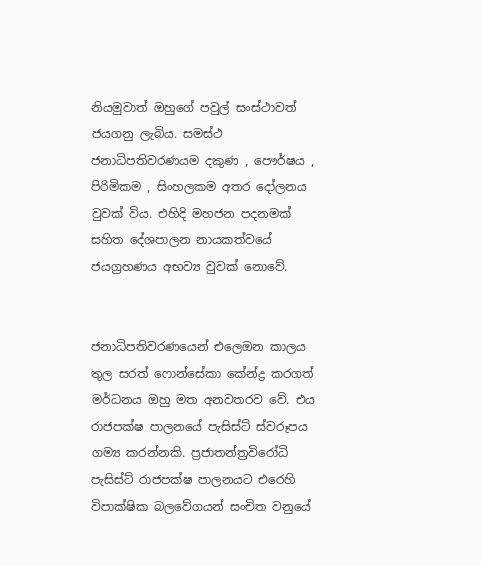නියමුවාත් ඔහුගේ පවුල් සංස්ථාවත් ජයගනු ලැබිය. සමස්ථ ජනාධිපතිවරණයම දකුණ , පෞර්ෂය , පිරිමිකම , සිංහලකම අතර දෝලනය වුවක් විය. එහිදි මහජන පදනමක් සහිත දේශපාලන නායකත්වයේ ජයග්‍රහණය අභව්‍ය වුවක් නොවේ.


ජනාධිපතිවරණයෙන් එලෙඔන කාලය තුල සරත් ෆොන්සේකා කේන්ද්‍ර කරගත් මර්ධනය ඔහු මත අනවතරව වේ. එය රාජපක්ෂ පාලනයේ පැසිස්ට් ස්වරූපය ගම්‍ය කරන්නකි. ප්‍රජාතන්ත්‍රවිරෝධි පැසිස්ට් රාජපක්ෂ පාලනයට එරෙහි විපාක්ෂික බලවේගයන් සංචිත වනුයේ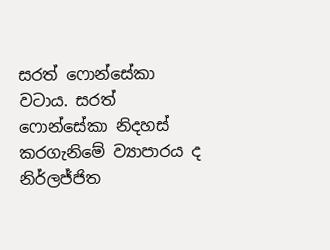සරත් ෆොන්සේකා වටාය. සරත් ෆොන්සේකා නිදහස් කරගැනිමේ ව්‍යාපාරය ද නිර්ලජ්ජිත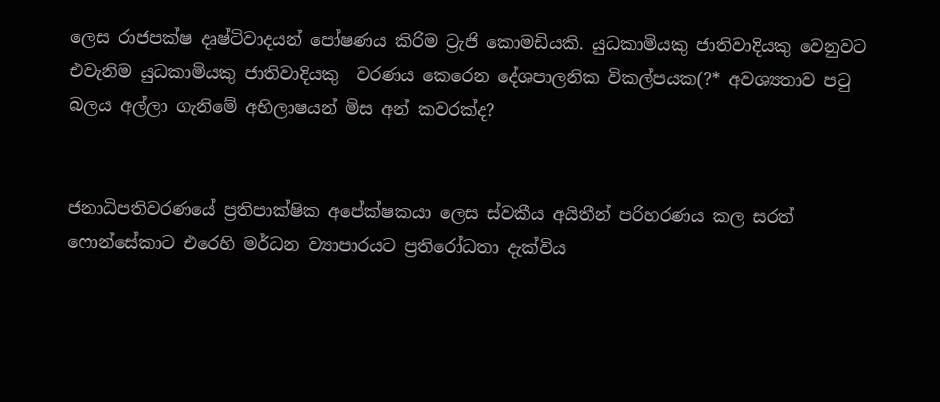ලෙස රාජපක්ෂ දෘෂ්ටිවාදයන් පෝෂණය කිරිම ට්‍රැජි කොමඩියකි. යුධකාමියකු ජාතිවාදියකු වෙනුවට එවැනිම යුධකාමියකු ජාතිවාදියකු  වරණය කෙරෙන දේශපාලනික විකල්පයක(?* අවශ්‍යතාව පටු බලය අල්ලා ගැනිමේ අභිලාෂයන් මිස අන් කවරක්ද?


ජනාධිපතිවරණයේ ප්‍රතිපාක්ෂික අපේක්ෂකයා ලෙස ස්වකීය අයිතීන් පරිහරණය කල සරත් ෆොන්සේකාට එරෙහි මර්ධන ව්‍යාපාරයට ප්‍රතිරෝධතා දැක්විය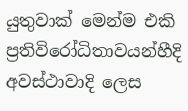යුතුවාක් මෙන්ම එකි ප්‍රතිවිරෝධිතාවයන්හීදි අවස්ථාවාදි ලෙස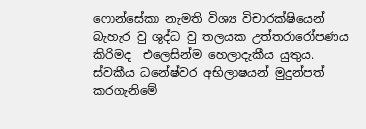ෆොන්සේකා නැමති විශ්‍ය විචාරක්ෂියෙන් බැහැර වු ශුද්ධ වු තලයක උත්තරාරෝපණය කිරිමද  එලෙසින්ම හෙලාදැකීය යුතුය. ස්වකීය ධනේෂ්වර අභිලාෂයන් මුදුන්පත් කරගැනිමේ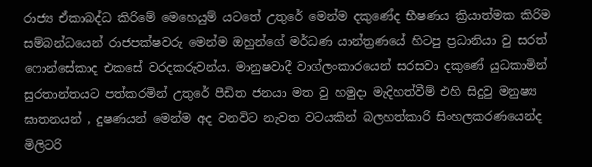රාජ්‍ය ඒකාබද්ධ කිරිමේ මෙහෙයුම් යටතේ උතුරේ මෙන්ම දකුණේද භීෂණය ක්‍රියාත්මක කිරිම සම්බන්ධයෙන් රාජපක්ෂවරු මෙන්ම ඔහුන්ගේ මර්ධණ යාන්ත්‍රණයේ හිටපු ප්‍රධානියා වු සරත් ෆොන්සේකාද එකසේ වරදකරුවන්ය. මානුෂවාදී වාග්ලංකාරයෙන් සරසවා දකුණේ යුධකාමින් සුරතාන්තයට පත්කරමින් උතුරේ පීඩිත ජනයා මත වු හමුදා මැදිහත්වීම් එහි සිදුවු මනුෂ්‍ය ඝාතනයන් , දුෂණයන් මෙන්ම අද වනවිට නැවත වටයකින් බලහත්කාරි සිංහලකරණයෙන්ද මිලිටරි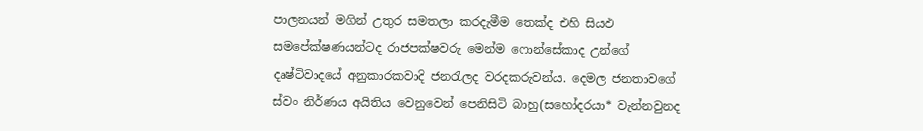පාලනයන් මගින් උතුර සමතලා කරදැමීම තෙක්ද එහි සියඵ සමපේක්ෂණයන්ටද රාජපක්ෂවරු මෙන්ම ෆොන්සේකාද උන්ගේ දෘෂ්ටිවාදයේ අනුකාරකවාදි ජනරැලද වරදකරුවන්ය. දෙමල ජනතාවගේ ස්වං නිර්ණය අයිතිය වෙනුවෙන් පෙනිසිටි බාහු(සහෝදරයා* වැන්නවුනද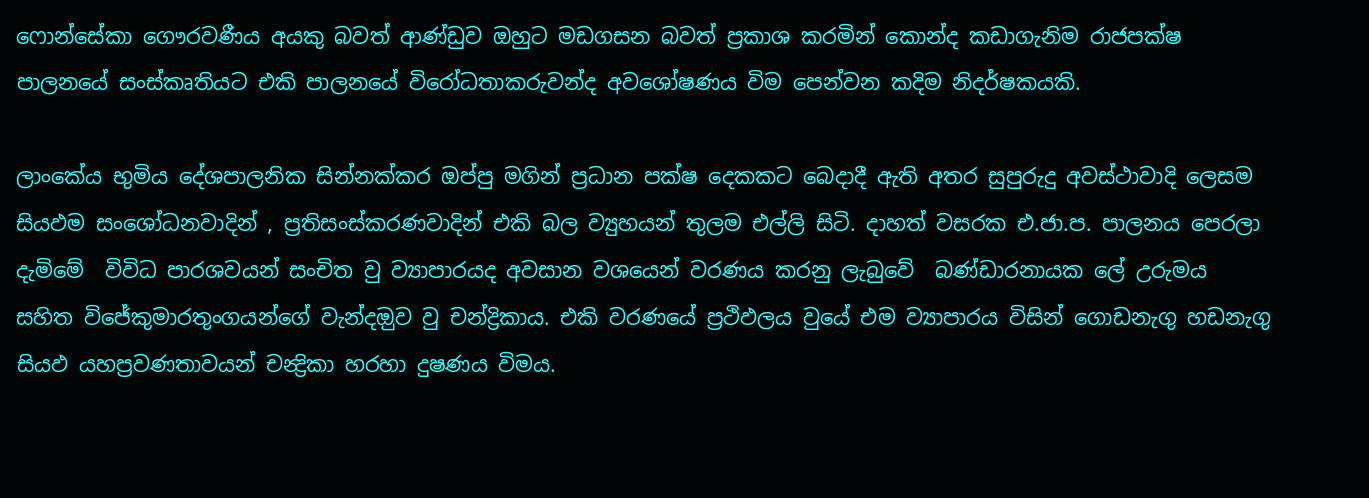ෆොන්සේකා ගෞරවණීය අයකු බවත් ආණ්ඩුව ඔහුට මඩගසන බවත් ප්‍රකාශ කරමින් කොන්ද කඩාගැනිම රාජපක්ෂ පාලනයේ සංස්කෘතියට එකි පාලනයේ විරෝධතාකරුවන්ද අවශෝෂණය විම පෙන්වන කදිම නිදර්ෂකයකි.

ලාංකේය භුමිය දේශපාලනික සින්නක්කර ඔප්පු මගින් ප්‍රධාන පක්ෂ දෙකකට බෙදාදී ඇති අතර සුපුරුදු අවස්ථාවාදි ලෙසම සියඵම සංශෝධනවාදින් , ප්‍රතිසංස්කරණවාදින් එකි බල ව්‍යුහයන් තුලම එල්ලි සිටි. දාහත් වසරක එ.ජා.ප. පාලනය පෙරලා දැමිමේ  විවිධ පාරශවයන් සංචිත වු ව්‍යාපාරයද අවසාන වශයෙන් වරණය කරනු ලැබුවේ  බණ්ඩාරනායක ලේ උරුමය සහිත විජේකුමාරතුංගයන්ගේ වැන්දඔුව වු චන්ද්‍රිකාය. එකි වරණයේ ප්‍රථිඵලය වුයේ එම ව්‍යාපාරය විසින් ගොඩනැගු හඩනැගු සියඵ යහප්‍රවණතාවයන් චන්‍ද්‍රිකා හරහා දුෂණය විමය.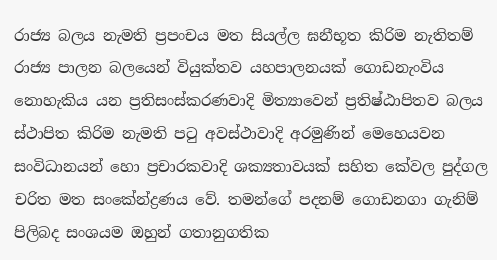රාජ්‍ය බලය නැමති ප්‍රපංචය මත සියල්ල ඝනීභූත කිරිම නැතිතම් රාජ්‍ය පාලන බලයෙන් වියුක්තව යහපාලනයක් ගොඩනැංවිය නොහැකිය යන ප්‍රතිසංස්කරණවාදි මිත්‍යාවෙන් ප්‍රතිෂ්ඨාපිතව බලය ස්ථාපිත කිරිම නැමති පටු අවස්ථාවාදි අරමුණින් මෙහෙයවන සංවිධානයන් හො ප්‍රචාරකවාදි ශක්‍යතාවයක් සහිත කේවල පුද්ගල චරිත මත සංකේන්ද්‍රණය වේ. තමන්ගේ පදනම් ගොඩනගා ගැනිම්  පිලිබද සංශයම ඔහුන් ගතානුගතික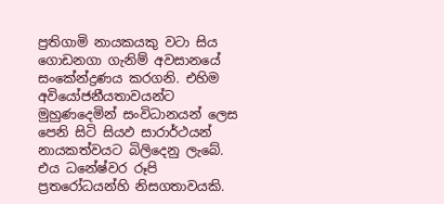ප්‍රතිගාමි නායකයකු වටා සිය ගොඩනගා ගැනිම් අවසානයේ සංකේන්ද්‍රණය කරගනි. එහිම අවියෝජනීයතාවයන්ට මුහුණදෙමින් සංවිධානයන් ලෙස පෙනි සිටි සියඵ සාරාර්ථයන් නායකත්වයට බිලිදෙනු ලැබේ. එය ධනේෂ්වර රූපි ප්‍රතරෝධයන්හි නිසගතාවයකි.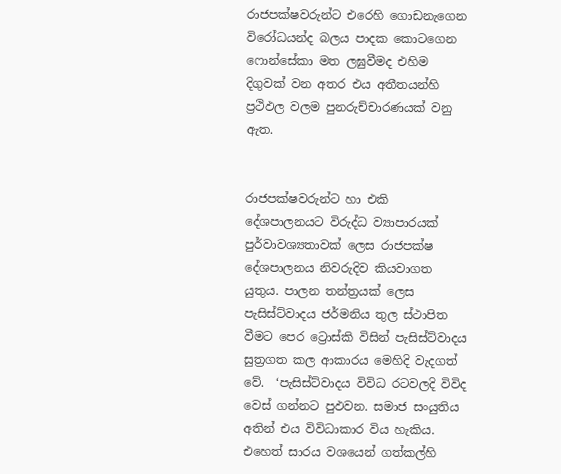රාජපක්ෂවරුන්ට එරෙහි ගොඩනැගෙන විරෝධයන්ද බලය පාදක කොටගෙන ෆොන්සේකා මත ලඝුවීමද එහිම දිගුවක් වන අතර එය අතීතයන්හි ප්‍රථිඵල වලම පුනරුච්චාරණයක් වනු ඇත.


රාජපක්ෂවරුන්ට හා එකි දේශපාලනයට විරුද්ධ ව්‍යාපාරයක් පුර්වාවශ්‍යතාවක් ලෙස රාජපක්ෂ දේශපාලනය නිවරුදිව කියවාගත යුතුය. පාලන තන්ත්‍රයක් ලෙස පැසිස්ට්වාදය ජර්මනිය තුල ස්ථාපිත වීමට පෙර ට්‍රොස්කි විසින් පැසිස්ට්වාදය සුත්‍රගත කල ආකාරය මෙහිදි වැදගත් වේ.  ‘පැසිස්ට්වාදය විවිධ රටවලදි විවිද වෙස් ගන්නට පුඵවන. සමාජ සංයුතිය අතින් එය විවිධාකාර විය හැකිය. එහෙත් සාරය වශයෙන් ගත්කල්හි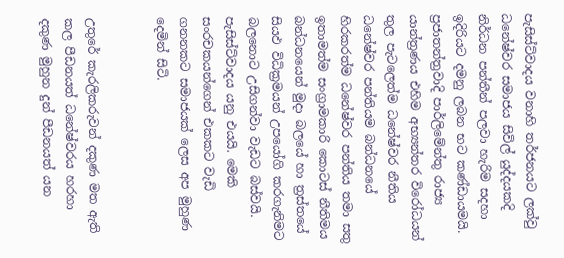පැසිස්ට්වාදය වනාහි තර්ජනයට ලක්වු ධනේෂ්වර සමාජය සිවිල් යුද්දයකදි නිර්ධන පන්තීන් පලවා හැරිම සදහා ඉදිරියට දමනු ලබන භට කණ්ඩායමයි. ප්‍රජාතන්ත්‍රවාදි පාර්ලිමේන්තු රාජ්‍ය යාන්ත්‍රණය එහිම අභ්‍යන්තර විරෝධයන් තුල පැටලෙත්ම ධනේෂ්වර නීතිය ධනේෂ්වර පන්තියම බන්ධනයේ හිරකරත්ම ධනේෂ්වර පන්තිය තමා සතු ඉතාමත්ම සංග්‍රාමකාරි කොටස් නීතිමය බන්ධනයෙන් මුදා බලයේ හා ත්‍රස්තයේ සියඵ විධික්‍රමයන් උපයෝගි කරගැනිමට බලනොට උසිගන්වා වැඩට බස්වයි. පැසිස්ට්වාදය යනු එයයි. මෙකි සංරචකයන්ගෙන් එකකට වැඩි ගනනකට සමාජයක් ලෙස අප මුහුණ දෙමින් සිටි.


උතුරේ කැරලිකරුවන් දකුණ මත ඇති කල පීඩනයත් ධනේෂ්වරය හරහා දකුණ මුහුන දුන් පීඩනයත් යන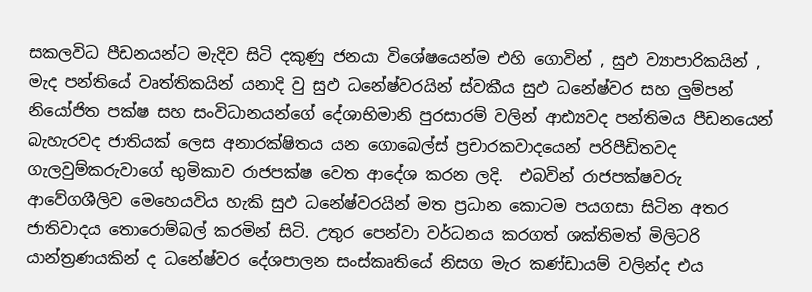සකලවිධ පීඩනයන්ට මැදිව සිටි දකුණු ජනයා විශේෂයෙන්ම එහි ගොවින් , සුඵ ව්‍යාපාරිකයින් , මැද පන්තියේ වෘත්තිකයින් යනාදි වු සුඵ ධනේෂ්වරයින් ස්වකීය සුඵ ධනේෂ්වර සහ ලුම්පන් නියෝජිත පක්ෂ සහ සංවිධානයන්ගේ දේශාභිමානි පුරසාරම් වලින් ආඪ්‍යවද පන්තිමය පීඩනයෙන් බැහැරවද ජාතියක් ලෙස අනාරක්ෂිතය යන ගොබෙල්ස් ප්‍රචාරකවාදයෙන් පරිපීඩිතවද ගැලවුම්කරුවාගේ භුමිකාව රාජපක්ෂ වෙත ආදේශ කරන ලදි.  එබවින් රාජපක්ෂවරු ආවේගශීලිව මෙහෙයවිය හැකි සුඵ ධනේෂ්වරයින් මත ප්‍රධාන කොටම පයගසා සිටින අතර ජාතිවාදය තොරොම්බල් කරමින් සිටි. උතුර පෙන්වා වර්ධනය කරගත් ශක්තිමත් මිලිටරි යාන්ත්‍රණයකින් ද ධනේෂ්වර දේශපාලන සංස්කෘතියේ නිසග මැර කණ්ඩායම් වලින්ද එය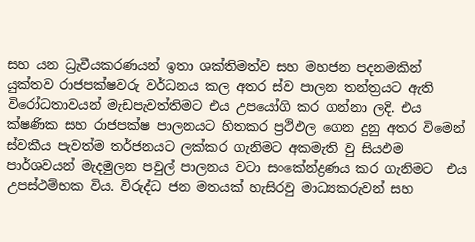සහ යන ධ්‍රැවීයකරණයන් ඉතා ශක්තිමත්ව සහ මහජන පදනමකින් යුක්තව රාජපක්ෂවරු වර්ධනය කල අතර ස්ව පාලන තන්ත්‍රයට ඇති විරෝධතාවයන් මැඩපැවත්තිමට එය උපයෝගි කර ගන්නා ලදි. එය ක්ෂණික සහ රාජපක්ෂ පාලනයට හිතකර ප්‍රථිඵල ගෙන දුනු අතර විමෙන් ස්වකීය පැවත්ම තර්ජනයට ලක්කර ගැනිමට අකමැති වු සියඵම පාර්ශවයන් මැදමුලන පවුල් පාලනය වටා සංකේන්ද්‍රණය කර ගැනිමට  එය උපස්ථම්භක විය. විරුද්ධ ජන මතයක් හැසිරවු මාධ්‍යකරුවන් සහ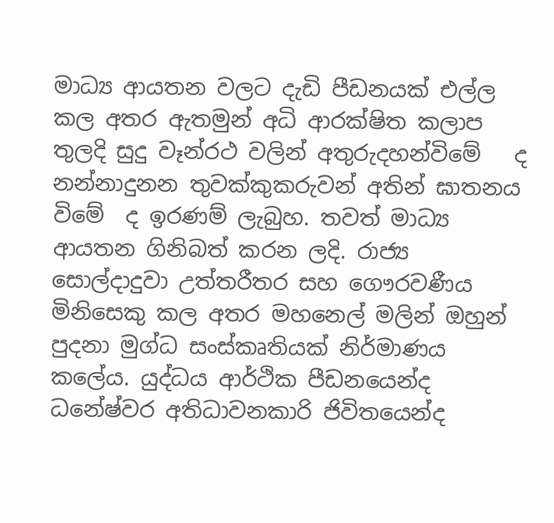මාධ්‍ය ආයතන වලට දැඩි පීඩනයක් එල්ල කල අතර ඇතමුන් අධි ආරක්ෂිත කලාප තුලදි සුදු වෑන්රථ වලින් අතුරුදහන්විමේ   ද නන්නාදුනන තුවක්කුකරුවන් අතින් ඝාතනය විමේ  ද ඉරණම් ලැබුහ. තවත් මාධ්‍ය ආයතන ගිනිබත් කරන ලදි. රාජ්‍ය සොල්දාදුවා උත්තරීතර සහ ගෞරවණීය මිනිසෙකු කල අතර මහනෙල් මලින් ඔහුන් පුදනා මුග්ධ සංස්කෘතියක් නිර්මාණය කලේය. යුද්ධය ආර්ථික පීඩනයෙන්ද ධනේෂ්වර අතිධාවනකාරි ජිවිතයෙන්ද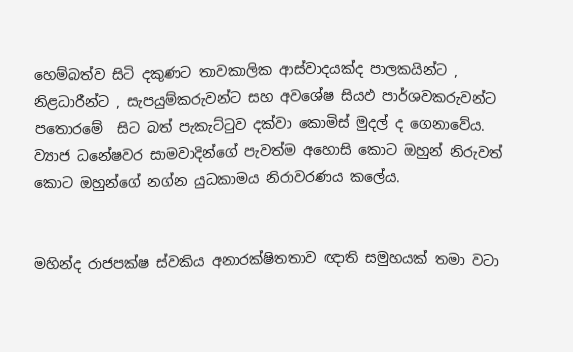හෙම්බත්ව සිටි දකුණට තාවකාලික ආස්වාදයක්ද පාලකයින්ට , නිළධාරීන්ට , සැපයුම්කරුවන්ට සහ අවශේෂ සියඵ පාර්ශවකරුවන්ට පතොරමේ  සිට බත් පැකැට්ටුව දක්වා කොමිස් මුදල් ද ගෙනාවේය. ව්‍යාජ ධනේෂවර සාමවාදින්ගේ පැවත්ම අහොසි කොට ඔහුන් නිරුවත් කොට ඔහුන්ගේ නග්න යුධකාමය නිරාවරණය කලේය.


මහින්ද රාජපක්ෂ ස්වකිය අනාරක්ෂිතතාව ඥාති සමුහයක් තමා වටා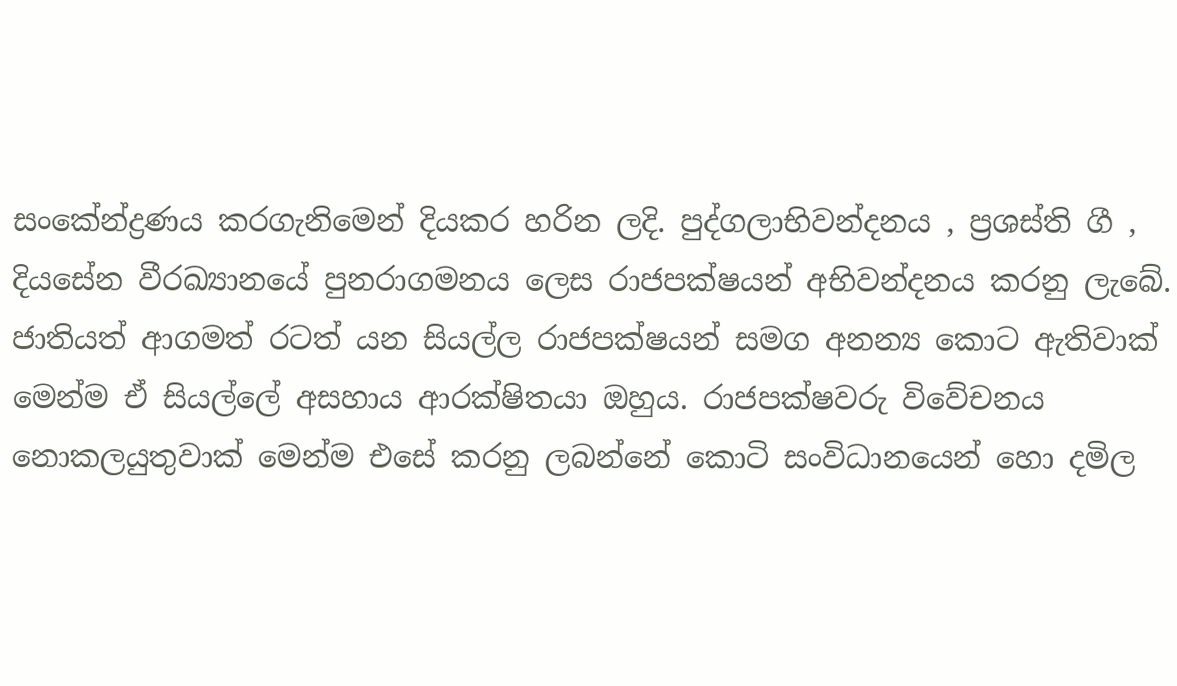සංකේන්ද්‍රණය කරගැනිමෙන් දියකර හරින ලදි. පුද්ගලාභිවන්දනය , ප්‍රශස්ති ගී , දියසේන වීරඛ්‍යානයේ පුනරාගමනය ලෙස රාජපක්ෂයන් අභිවන්දනය කරනු ලැබේ. ජාතියත් ආගමත් රටත් යන සියල්ල රාජපක්ෂයන් සමග අනන්‍ය කොට ඇතිවාක් මෙන්ම ඒ සියල්ලේ අසහාය ආරක්ෂිතයා ඔහුය. රාජපක්ෂවරු විවේචනය නොකලයුතුවාක් මෙන්ම එසේ කරනු ලබන්නේ කොටි සංවිධානයෙන් හො දමිල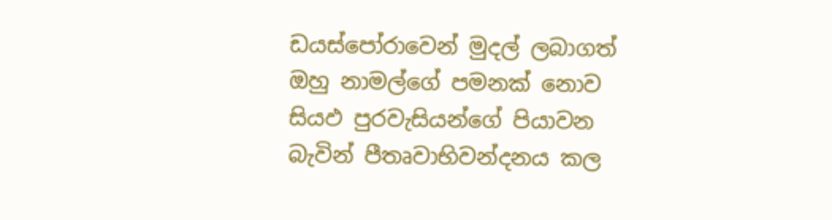ඩයස්පෝරාවෙන් මුදල් ලබාගත් ඔහු නාමල්ගේ පමනක් නොව සියඵ පුරවැසියන්ගේ පියාවන බැවින් පීතෘවාභිවන්දනය කල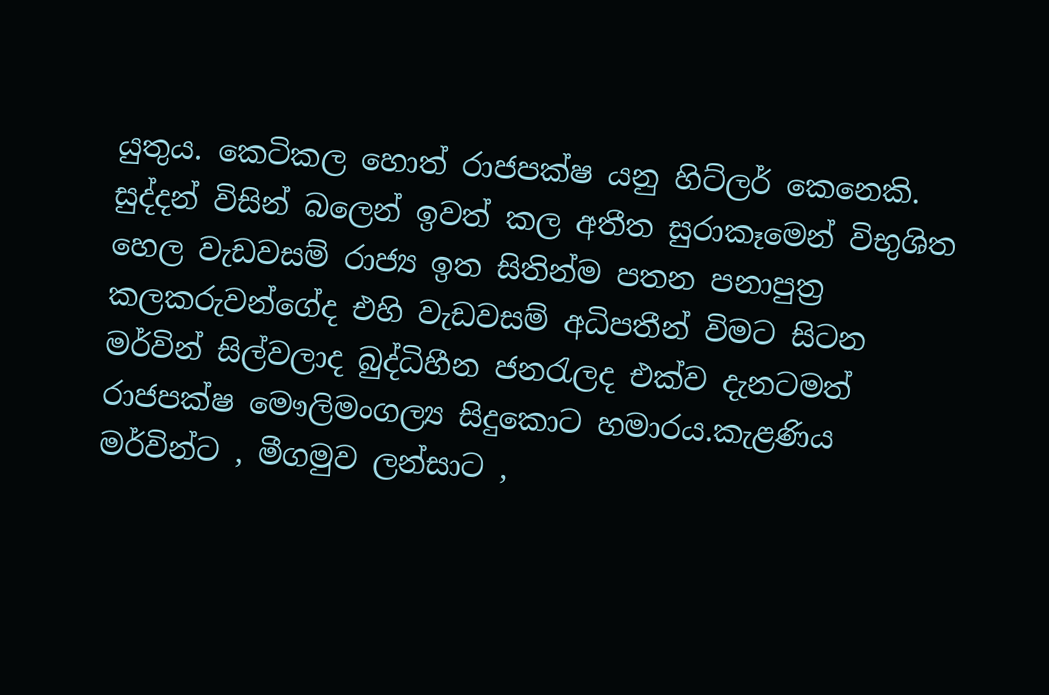යුතුය. කෙටිකල හොත් රාජපක්ෂ යනු හිට්ලර් කෙනෙකි. සුද්දන් විසින් බලෙන් ඉවත් කල අතීත සුරාකෑමෙන් විභුශිත හෙල වැඩවසම් රාජ්‍ය ඉත සිතින්ම පතන පනාපුත්‍ර කලකරුවන්ගේද එහි වැඩවසම් අධිපතීන් විමට සිටන මර්වින් සිල්වලාද බුද්ධිහීන ජනරැලද එක්ව දැනටමත් රාජපක්ෂ මෞලිමංගල්‍ය සිදුකොට හමාරය.කැළණිය මර්වින්ට , මීගමුව ලන්සාට ,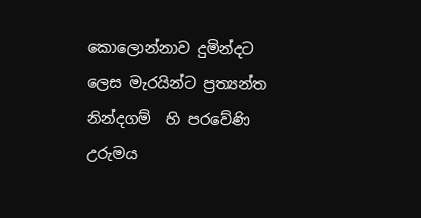කොලොන්නාව දුමින්දට ලෙස මැරයින්ට ප්‍රත්‍යන්ත නින්දගම්  හි පරවේණි උරුමය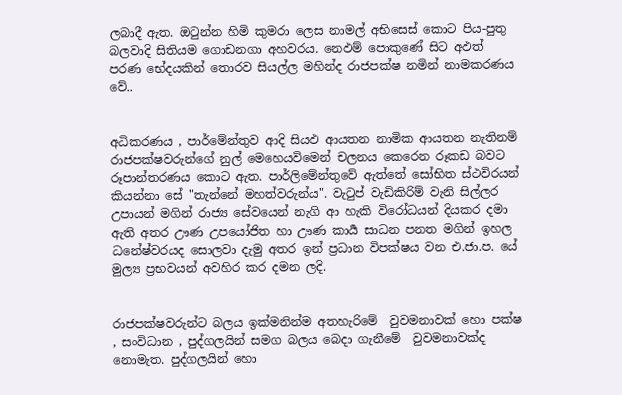ලබාදී ඇත. ඔටුන්න හිමි කුමරා ලෙස නාමල් අභිසෙස් කොට පිය-පුතු බලවාදි සිතියම ගොඩනගා අහවරය. නෙඵම් පොකුණේ සිට අඵත් පරණ භේදයකින් තොරව සියල්ල මහින්ද රාජපක්ෂ නමින් නාමකරණය වේ..


අධිකරණය , පාර්මේන්තුව ආදි සියඵ ආයතන නාමික ආයතන නැතිනම් රාජපක්ෂවරුන්ගේ නුල් මෙහෙයවිමෙන් චලනය කෙරෙන රූකඩ බවට රූපාන්තරණය කොට ඇත. පාර්ලිමේන්තුවේ ඇත්තේ සෝභිත ස්ථවිරයන් කියන්නා සේ "තැන්නේ මහත්වරුන්ය". වැටුප් වැඩිකිරිම් වැනි සිල්ලර උපායන් මගින් රාජ්‍ය සේවයෙන් නැගි ආ හැකි විරෝධයන් දියකර දමා ඇති අතර ඌණ උපයෝජිත හා ඌණ කාර්‍ය සාධන පනත මගින් ඉහල ධනේෂ්වරයද සොලවා දැමු අතර ඉන් ප්‍රධාන විපක්ෂය වන එ.ජා.ප. යේ මුල්‍ය ප්‍රභවයන් අවහිර කර දමන ලදි.


රාජපක්ෂවරුන්ට බලය ඉක්මනින්ම අතහැරිමේ  වුවමනාවක් හො පක්ෂ , සංවිධාන , පුද්ගලයින් සමග බලය බෙදා ගැනීමේ  වුවමනාවක්ද නොමැත. පුද්ගලයින් හො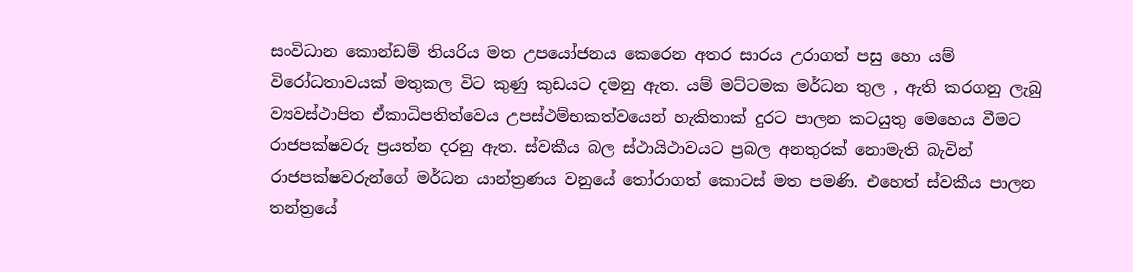සංවිධාන කොන්ඩම් තියරිය මත උපයෝජනය කෙරෙන අතර සාරය උරාගත් පසු හො යම් විරෝධතාවයක් මතුකල විට කුණු කුඩයට දමනු ඇත. යම් මට්ටමක මර්ධන තුල , ඇති කරගනු ලැබු ව්‍යවස්ථාපිත ඒකාධිපතිත්වෙය උපස්ථම්භකත්වයෙන් හැකිතාක් දුරට පාලන කටයුතු මෙහෙය වීමට රාජපක්ෂවරු ප්‍රයත්න දරනු ඇත. ස්වකීය බල ස්ථායිථාවයට ප්‍රබල අනතුරක් නොමැති බැවින් රාජපක්ෂවරුන්ගේ මර්ධන යාන්ත්‍රණය වනුයේ තෝරාගත් කොටස් මත පමණි. එහෙත් ස්වකීය පාලන තන්ත්‍රයේ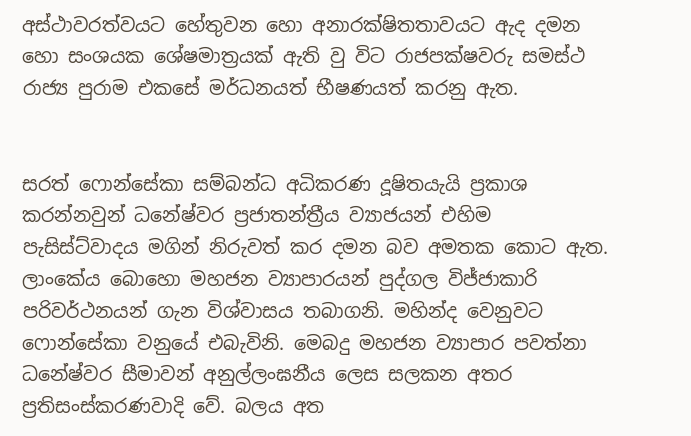අස්ථාවරත්වයට හේතුවන හො අනාරක්ෂිතතාවයට ඇද දමන හො සංශයක ශේෂමාත්‍රයක් ඇති වු විට රාජපක්ෂවරු සමස්ථ රාජ්‍ය පුරාම එකසේ මර්ධනයත් භීෂණයත් කරනු ඇත.


සරත් ෆොන්සේකා සම්බන්ධ අධිකරණ දූෂිතයැයි ප්‍රකාශ කරන්නවුන් ධනේෂ්වර ප්‍රජාතන්ත්‍රීය ව්‍යාජයන් එහිම පැසිස්ට්වාදය මගින් නිරුවත් කර දමන බව අමතක කොට ඇත. ලාංකේය බොහො මහජන ව්‍යාපාරයන් පුද්ගල විජ්ජාකාරි පරිවර්ථනයන් ගැන විශ්වාසය තබාගනි. මහින්ද වෙනුවට ෆොන්සේකා වනුයේ එබැවිනි. මෙබදු මහජන ව්‍යාපාර පවත්නා ධනේෂ්වර සීමාවන් අනුල්ලංඝනීය ලෙස සලකන අතර ප්‍රතිසංස්කරණවාදි වේ. බලය අත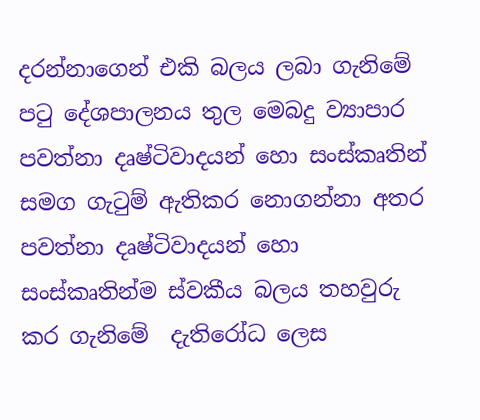දරන්නාගෙන් එකි බලය ලබා ගැනිමේ පටු දේශපාලනය තුල මෙබදු ව්‍යාපාර පවත්නා දෘෂ්ටිවාදයන් හො සංස්කෘතින් සමග ගැටුම් ඇතිකර නොගන්නා අතර පවත්නා දෘෂ්ටිවාදයන් හො සංස්කෘතින්ම ස්වකීය බලය තහවුරු කර ගැනිමේ  දැතිරෝධ ලෙස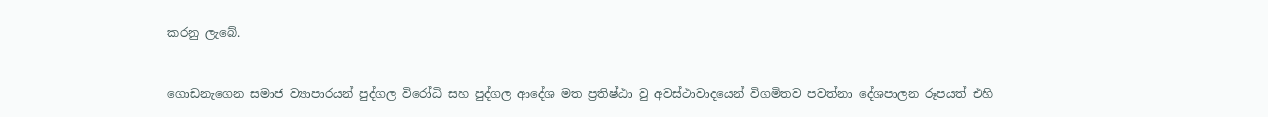කරනු ලැබේ.


ගොඩනැගෙන සමාජ ව්‍යාපාරයන් පුද්ගල විරෝධි සහ පුද්ගල ආදේශ මත ප්‍රතිෂ්ඨා වු අවස්ථාවාදයෙන් විගමිතව පවත්නා දේශපාලන රූපයත් එහි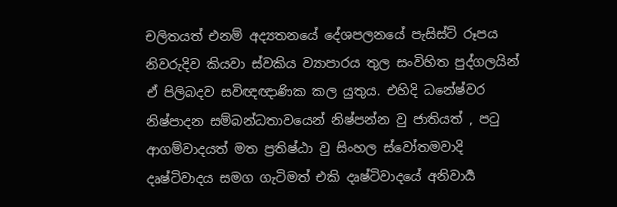චලිතයත් එනම් අද්‍යතනයේ දේශපලනයේ පැසිස්ට් රූපය නිවරුදිව කියවා ස්වකිය ව්‍යාපාරය තුල සංවිහිත පුද්ගලයින් ඒ පිලිබදව සවිඥඥාණික කල යුතුය. එහිදි ධනේෂ්වර නිෂ්පාදන සම්බන්ධතාවයෙන් නිෂ්පන්න වු ජාතියත් , පටු ආගම්වාදයත් මත ප්‍රතිෂ්ඨා වු සිංහල ස්වෝතමවාදි දෘෂ්ටිවාදය සමග ගැටිමත් එකි දෘෂ්ටිවාදයේ අනිවාර්‍ය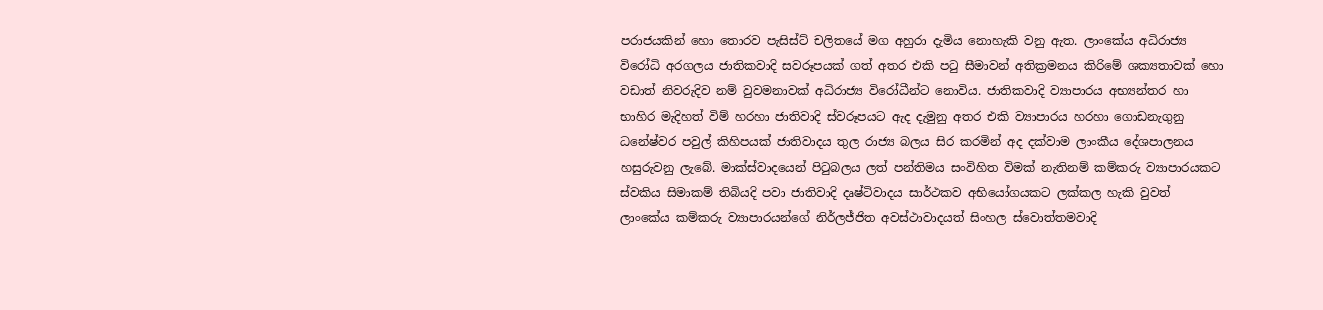පරාජයකින් හො තොරව පැසිස්ට් චලිතයේ මග අහුරා දැමිය නොහැකි වනු ඇත. ලාංකේය අධිරාජ්‍ය විරෝධි අරගලය ජාතිකවාදි සවරූපයක් ගත් අතර එකි පටු සීමාවන් අතික්‍රමනය කිරිමේ ශක්‍යතාවක් හො වඩාත් නිවරුදිව නම් වුවමනාවක් අධිරාජ්‍ය විරෝධීන්ට නොවිය. ජාතිකවාදි ව්‍යාපාරය අභ්‍යන්තර හා භාහිර මැදිහත් විම් හරහා ජාතිවාදි ස්වරූපයට ඇද දැමුනු අතර එකි ව්‍යාපාරය හරහා ගොඩනැගුනු ධනේෂ්වර පවුල් කිහිපයක් ජාතිවාදය තුල රාජ්‍ය බලය සිර කරමින් අද දක්වාම ලාංකීය දේශපාලනය හසුරුවනු ලැබේ. මාක්ස්වාදයෙන් පිටුබලය ලත් පන්තිමය සංවිහිත විමක් නැතිනම් කම්කරු ව්‍යාපාරයකට ස්වකිය සිමාකම් තිබියදි පවා ජාතිවාදි දෘෂ්ටිවාදය සාර්ථකව අභියෝගයකට ලක්කල හැකි වුවත් ලාංකේය කම්කරු ව්‍යාපාරයන්ගේ නිර්ලජ්ජිත අවස්ථාවාදයත් සිංහල ස්වොත්තමවාදි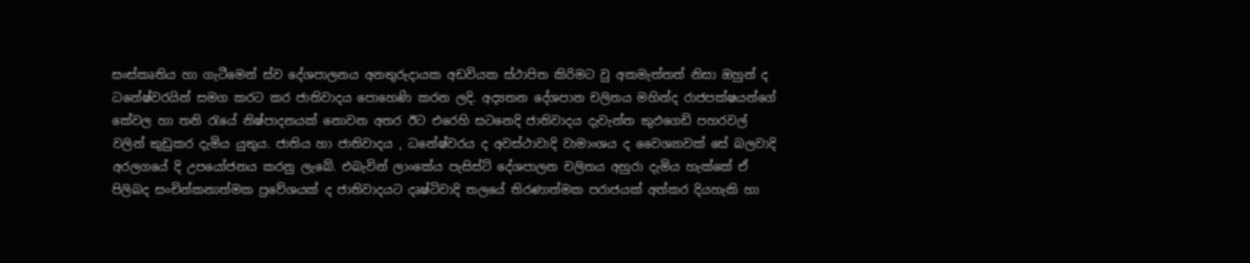සංස්කෘතිය හා ගැටීමෙන් ස්ව දේශපාලනය අනතුරුදායක අඩවියක ස්ථාපිත කිරිමට වු අකමැත්තත් නිසා ඔහුන් ද ධනේෂ්වරයින් සමග කරට කර ජාතිවාදය පොහෙණි කරන ලදි. අද්‍යතන දේශපාන චලිතය මහින්ද රාජපක්ෂයන්ගේ කේවල හා තනි රැයේ නිෂ්පාදනයක් නොවන අතර ඊට එරෙහි සටනෙදි ජාතිවාදය දැවැන්ත කුඵගෙඩි පහරවල් වලින් කුඩුකර දැමිය යුතුය. ජාතිය හා ජාතිවාදය , ධනේෂ්වරය ද අවස්ථාවාදි වාමාංශය ද වෛශ්‍යාවක් සේ බලවාදි අරලගයේ දි උපයෝජනය කරනු ලැබේ. එබැවින් ලාංකේය පැසිස්ට් දේශපාලන චලිතය අහුරා දැමිය හැක්කේ ඒ පිලිබද සංචින්කනාත්මක ප්‍රවේශයක් ද ජාතිවාදයට දෘෂ්ටිවාදි තලයේ තිරණාත්මක පරාජයක් අත්කර දියහැකි හා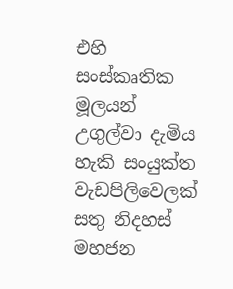එහි සංස්කෘතික මූලයන් උගුල්වා දැමිය හැකි සංයුක්ත වැඩපිලිවෙලක් සතු නිදහස් මහජන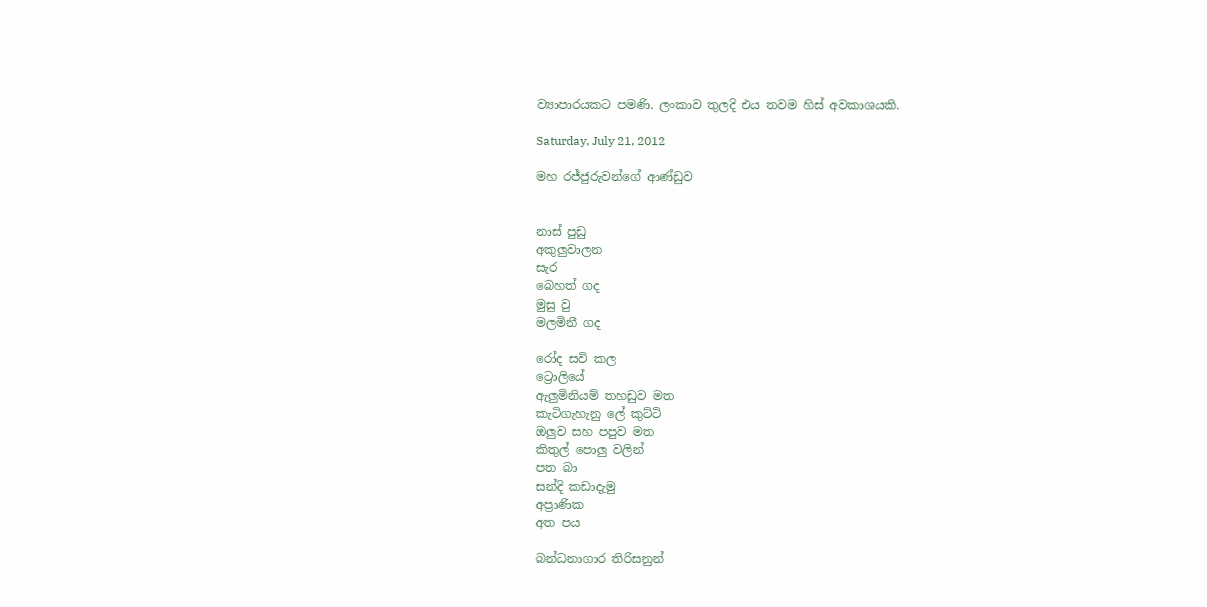ව්‍යාපාරයකට පමණි. ලංකාව තුලදි එය තවම හිස් අවකාශයකි.

Saturday, July 21, 2012

මහ රජ්ජුරුවන්ගේ ආණ්ඩුව


නාස් පුඩු
අකුලුවාලන
සැර
බෙහත් ගද
මුසු වු
මලමිනී ගද

රෝද සවි කල
ට්‍රොලියේ
ඇලුමිනියම් තහඩුව මත
කැටිගැහැනු ලේ කුට්ටි
ඔලුව සහ පපුව මත
කිතුල් පොලු වලින්
පත බා
සන්දි කඩාදැමු
අප්‍රාණික
අත පය

බන්ධනාගාර තිරිසනුන්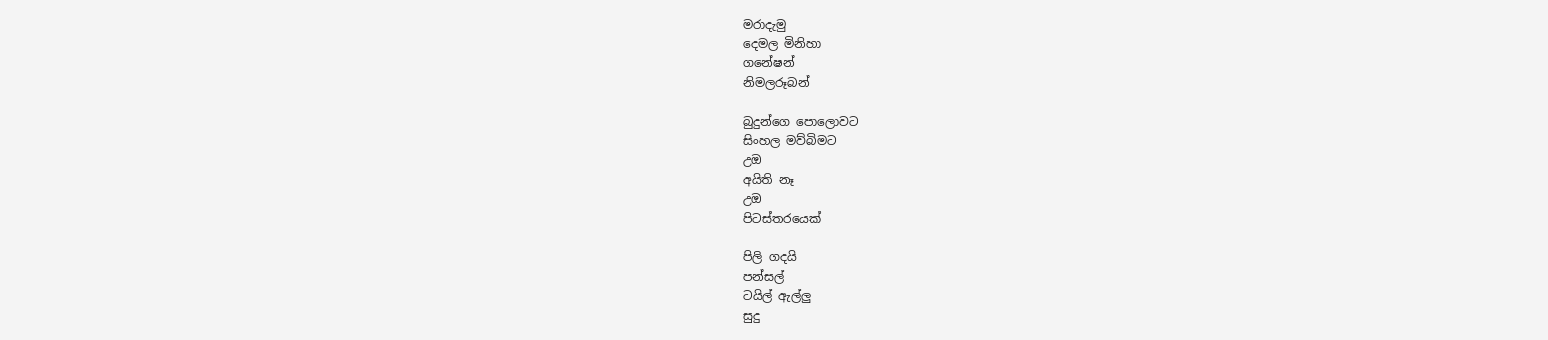මරාදැමු
දෙමල මිනිහා
ගනේෂන්
නිමලරූබන්

බුදුන්ගෙ පොලොවට
සිංහල මව්බිමට
උඔ
අයිති නෑ
උඔ
පිටස්තරයෙක්

පිලි ගදයි
පන්සල්
ටයිල් ඇල්ලු
සුදු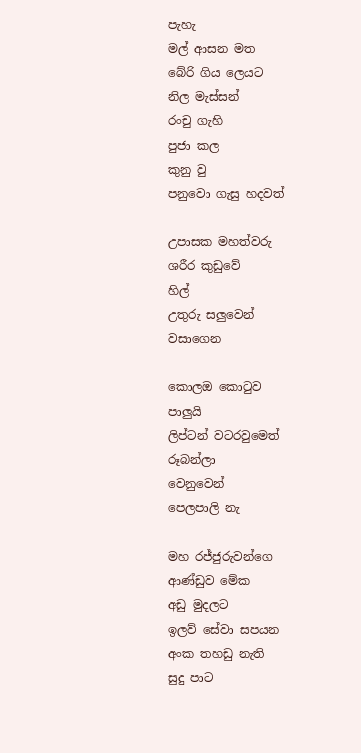පැහැ
මල් ආසන මත
බේරි ගිය ලෙයට
නිල මැස්සන්
රංචු ගැහි
පුජා කල
කුනු වු
පනුවො ගැසු හදවත්

උපාසක මහත්වරු
ශරීර කුඩුවේ
හිල්
උතුරු සලුවෙන්
වසාගෙන

කොලඔ කොටුව
පාලුයි
ලිප්ටන් වටරවුමෙත්
රූබන්ලා
වෙනුවෙන්
පෙලපාලි නැ

මහ රජ්ජුරුවන්ගෙ
ආණ්ඩුව මේක
අඩු මුදලට
ඉලව් සේවා සපයන
අංක තහඩු නැති
සුදු පාට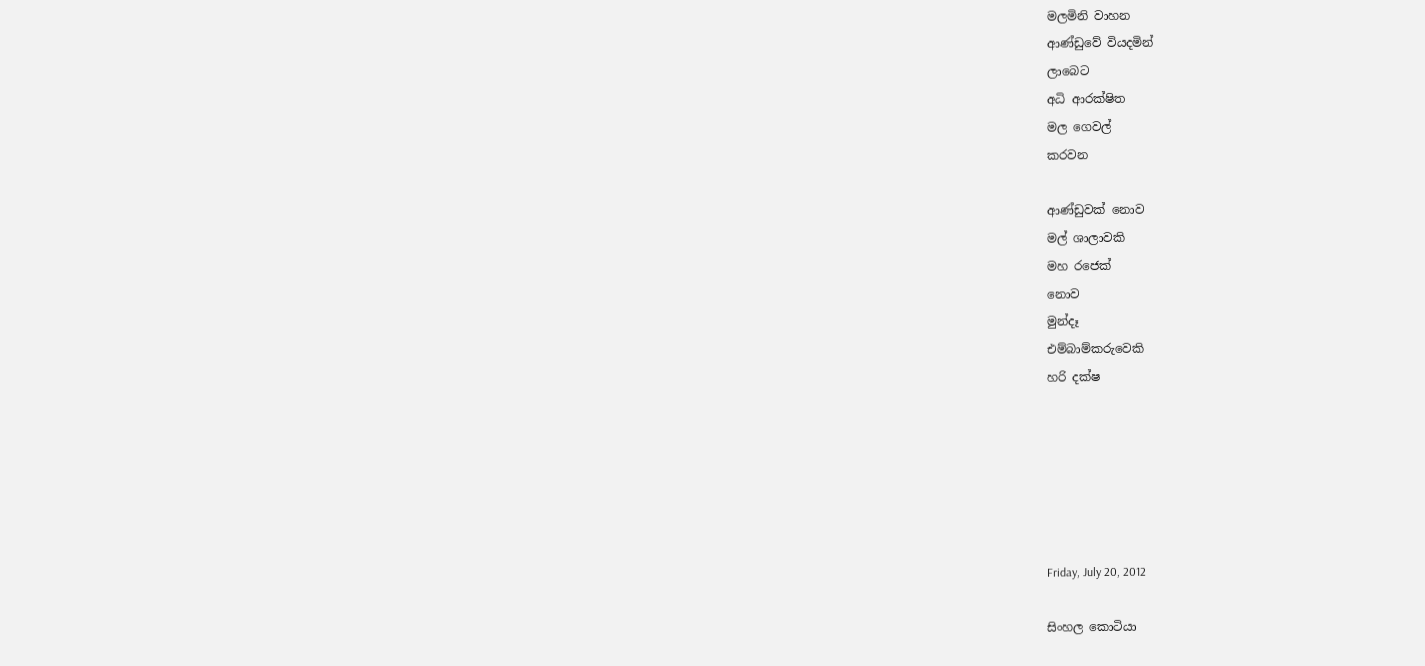මලමිනි වාහන
ආණ්ඩුවේ වියදමින්
ලාබෙට
අධි ආරක්ෂිත
මල ගෙවල්
කරවන

ආණ්ඩුවක් නොව
මල් ශාලාවකි
මහ රජෙක්
නොව
මුන්දෑ
එම්බාම්කරුවෙකි
හරි දක්ෂ






Friday, July 20, 2012

සිංහල කොටියා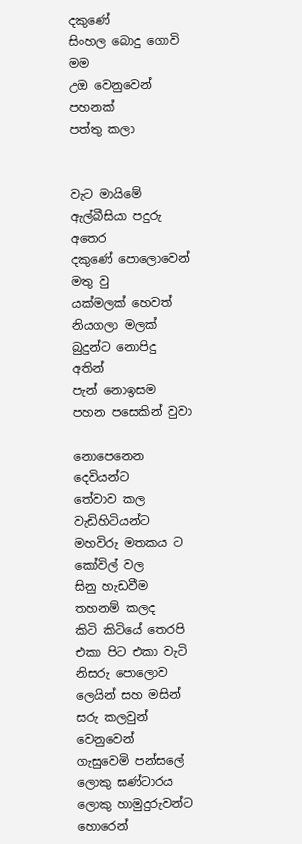දකුණේ
සිංහල බොදු ගොවි
මම
උඔ වෙනුවෙන්
පහනක්
පත්තු කලා


වැට මායිමේ
ඇල්බීසියා පදුරු අතෙර
දකුණේ පොලොවෙන් මතු වු
යක්මලක් හෙවත් නියගලා මලක්
බුදුන්ට නොපිදු අතින්
පැන් නොඉසම
පහන පසෙකින් වුවා

නොපෙනෙන දෙවියන්ට
තේවාව කල
වැඩිහිටියන්ට
මහවිරු මතකය ට
කෝවිල් වල
සිනු හැඩවීම
තහනම් කලද
කිටි කිටියේ තෙරපි
එකා පිට එකා වැටි
නිසරු පොලොව
ලෙයින් සහ මසින්
සරු කලවුන් වෙනුවෙන්
ගැසුවෙමි පන්සලේ ලොකු ඝණ්ටාරය
ලොකු හාමුදුරුවන්ට හොරෙන්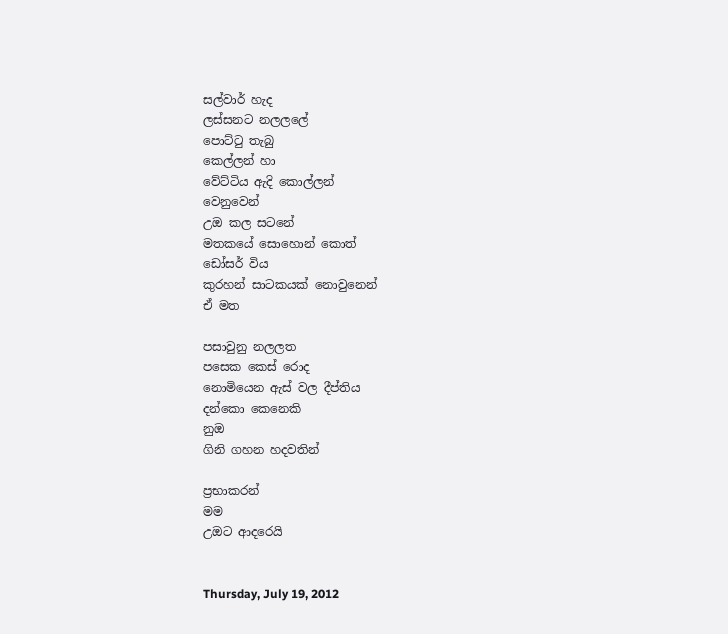සල්වාර් හැද
ලස්සනට නලලලේ
පොට්ටු තැබු
කෙල්ලන් හා
වේට්ටිය ඇදි කොල්ලන්
වෙනුවෙන්
උඔ කල සටනේ
මතකයේ සොහොන් කොත්
ඩෝසර් විය
කුරහන් සාටකයක් නොවුනෙන්
ඒ මත

පසාවුනු නලලත
පසෙක කෙස් රොද
නොමියෙන ඇස් වල දීප්තිය
දන්කො කෙනෙකි
නුඔ
ගිනි ගහන හදවතින්

ප්‍රභාකරන්
මම
උඔට ආදරෙයි


Thursday, July 19, 2012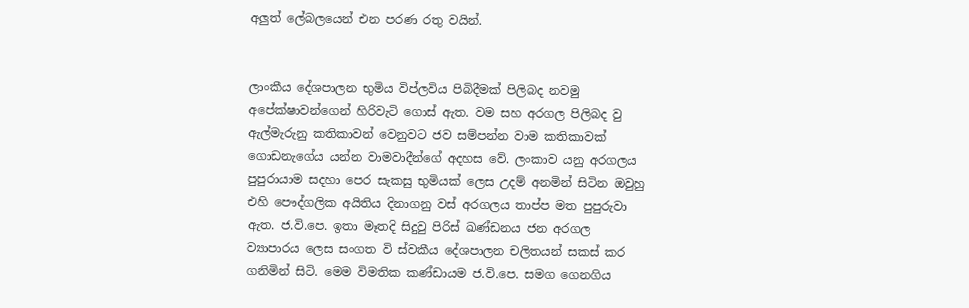අලුත් ලේබලයෙන් එන පරණ රතු වයින්.


ලාංකීය දේශපාලන භුමිය විප්ලවිය පිබිදීමක් පිලිබද නවමු අපේක්ෂාවන්ගෙන් හිරිවැටි ගොස් ඇත. වම සහ අරගල පිලිබද වු ඇල්මැරුනු කතිකාවන් වෙනුවට ජව සම්පන්න වාම කතිකාවක් ගොඩනැගේය යන්න වාමවාදීන්ගේ අදහස වේ. ලංකාව යනු අරගලය පුපුරායාම සදහා පෙර සැකසු භුමියක් ලෙස උදම් අනමින් සිටින ඔවුහු එහි පෞද්ගලික අයිතිය දිනාගනු වස් අරගලය තාප්ප මත පුපුරුවා ඇත. ජ.වි.පෙ. ඉතා මෑතදි සිදුවු පිරිස් ඛණ්ඩනය ජන අරගල ව්‍යාපාරය ලෙස සංගත වි ස්වකීය දේශපාලන චලිතයන් සකස් කර ගනිමින් සිටි. මෙම විමතික කණ්ඩායම ජ.වි.පෙ. සමග ගෙනගිය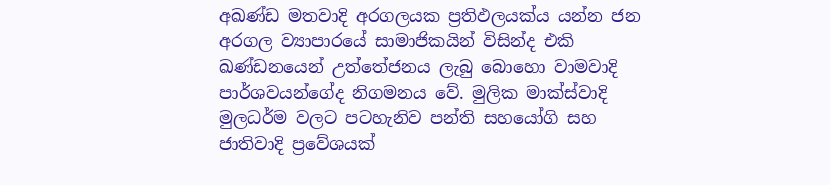අඛණ්ඩ මතවාදි අරගලයක ප්‍රතිඵලයක්ය යන්න ජන අරගල ව්‍යාපාරයේ සාමාජිකයින් විසින්ද එකි ඛණ්ඩනයෙන් උත්තේජනය ලැබු බොහො වාමවාදි පාර්ශවයන්ගේද නිගමනය වේ. මුලික මාක්ස්වාදි මුලධර්ම වලට පටහැනිව පන්ති සහයෝගි සහ ජාතිවාදි ප්‍රවේශයක්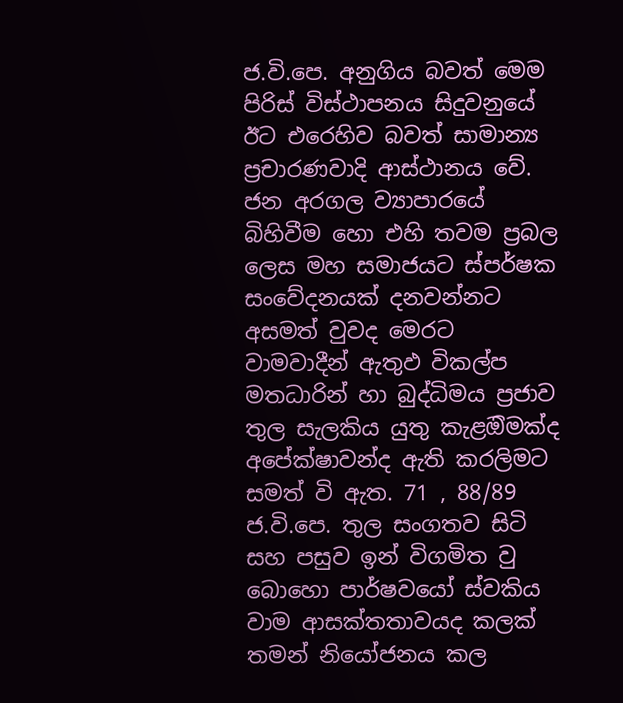ජ.වි.පෙ. අනුගිය බවත් මෙම පිරිස් විස්ථාපනය සිදුවනුයේ ඊට එරෙහිව බවත් සාමාන්‍ය ප්‍රචාරණවාදි ආස්ථානය වේ. ජන අරගල ව්‍යාපාරයේ බිහිවීම හො එහි තවම ප්‍රබල ලෙස මහ සමාජයට ස්පර්ෂක සංවේදනයක් දනවන්නට අසමත් වුවද මෙරට වාමවාදීන් ඇතුඵ විකල්ප මතධාරින් හා බුද්ධිමය ප්‍රජාව තුල සැලකිය යුතු කැළඔිමක්ද අපේක්ෂාවන්ද ඇති කරලිමට සමත් වි ඇත. 71 , 88/89 ජ.වි.පෙ. තුල සංගතව සිටි සහ පසුව ඉන් විගමිත වු බොහො පාර්ෂවයෝ ස්වකිය වාම ආසක්තතාවයද කලක් තමන් නියෝජනය කල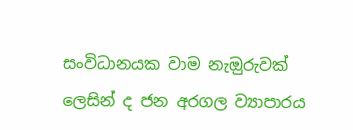සංවිධානයක වාම නැඔුරුවක් ලෙසින් ද ජන අරගල ව්‍යාපාරය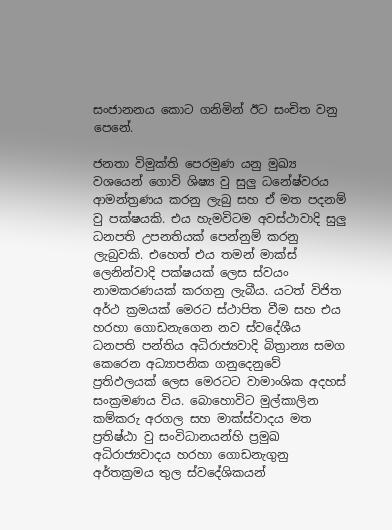සංජානනය කොට ගනිමින් ඊට සංචිත වනු පෙනේ.

ජනතා විමුක්ති පෙරමුණ යනු මුඛ්‍ය වශයෙන් ගොවි ශිෂ්‍ය වු සුලු ධනේෂ්වරය ආමන්ත්‍රණය කරනු ලැබු සහ ඒ මත පදනම් වු පක්ෂයකි. එය හැමවිටම අවස්ථාවාදි සුලු ධනපති උපනතියක් පෙන්නුම් කරනු ලැබුවකි. එහෙත් එය තමන් මාක්ස් ලෙනින්වාදි පක්ෂයක් ලෙස ස්වයං නාමකරණයක් කරගනු ලැබීය. යටත් විජිත අර්ථ ක්‍රමයක් මෙරට ස්ථාපිත වීම සහ එය හරහා ගොඩනැගෙන නව ස්වදේශීය ධනපති පන්තිය අධිරාජ්‍යවාදි බිත්‍රාන්‍ය සමග කෙරෙන අධ්‍යාපනික ගනුදෙනුවේ ප්‍රතිඵලයක් ලෙස මෙරටට වාමාංශික අදහස් සංක්‍රමණය විය. බොහොවිට මුල්කාලින කම්කරු අරගල සහ මාක්ස්වාදය මත ප්‍රතිෂ්ඨා වු සංවිධානයන්හි ප්‍රමුඛ අධිරාජ්‍යවාදය හරහා ගොඩනැගුනු අර්තක්‍රමය තුල ස්වදේශිකයන්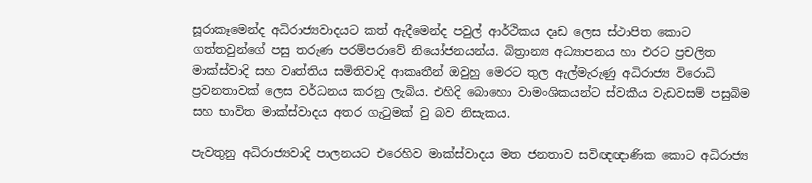සූරාකෑමෙන්ද අධිරාජ්‍යවාදයට කත් ඇදීමෙන්ද පවුල් ආර්ථිකය දෘඩ ලෙස ස්ථාපිත කොට ගත්තවුන්ගේ පසු තරුණ පරම්පරාවේ නියෝජනයන්ය. බිත්‍රාන්‍ය අධ්‍යාපනය හා එරට ප්‍රචලිත මාක්ස්වාදි සහ වෘත්තිය සමිතිවාදි ආකෘතීන් ඔවුහු මෙරට තුල ඇල්මැරුණු අධිරාජ්‍ය විරොධි ප්‍රවනතාවක් ලෙස වර්ධනය කරනු ලැබිය. එහිදි බොහො වාමංශිකයන්ට ස්වකීය වැඩවසම් පසුබිම සහ භාවිත මාක්ස්වාදය අතර ගැටුමක් වු බව නිසැකය.

පැවතුනු අධිරාජ්‍යවාදි පාලනයට එරෙහිව මාක්ස්වාදය මත ජනතාව සවිඥඥාණික කොට අධිරාජ්‍ය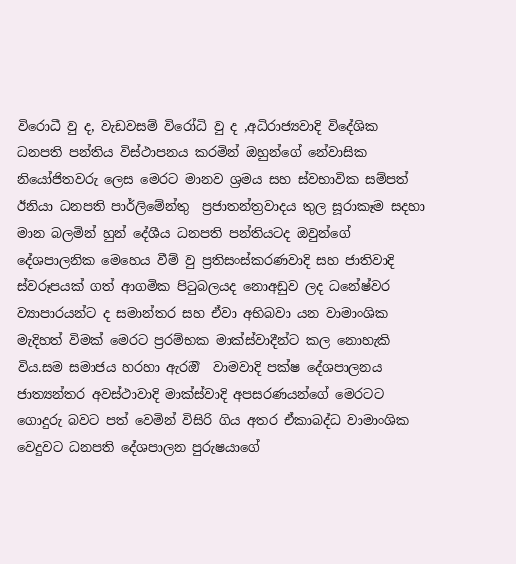විරොධී වු ද, වැඩවසම් විරෝධි වු ද ,අධිරාජ්‍යවාදි විදේශික ධනපති පන්තිය විස්ථාපනය කරමින් ඔහුන්ගේ නේවාසික නියෝජිතවරු ලෙස මෙරට මානව ශ්‍රමය සහ ස්වභාවික සම්පත් ඊනියා ධනපති පාර්ලිමේන්තු  ප්‍රජාතන්ත්‍රවාදය තුල සූරාකෑම සදහා මාන බලමින් හුන් දේශීය ධනපති පන්තියටද ඔවුන්ගේ දේශපාලනික මෙහෙය වීම් වු ප්‍රතිසංස්කරණවාදි සහ ජාතිවාදි ස්වරූපයක් ගත් ආගමික පිටුබලයද නොඅඩුව ලද ධනේෂ්වර ව්‍යාපාරයන්ට ද සමාන්තර සහ ඒවා අභිබවා යන වාමාංශික මැදිහත් විමක් මෙරට ප්‍රරම්භක මාක්ස්වාදීන්ට කල නොහැකි විය.සම සමාජය හරහා ඇරඔි  වාමවාදි පක්ෂ දේශපාලනය ජාත්‍යන්තර අවස්ථාවාදි මාක්ස්වාදි අපසරණයන්ගේ මෙරටට ගොදුරු බවට පත් වෙමින් විසිරි ගිය අතර ඒකාබද්ධ වාමාංශික වෙදුවට ධනපති දේශපාලන පුරුෂයාගේ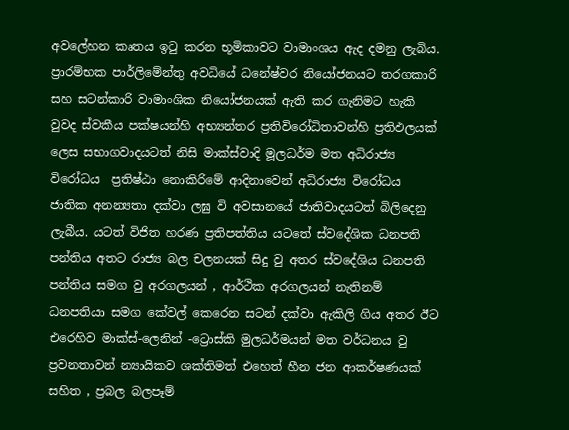අවලේහන කෘතය ඉටු කරන භූමිකාවට වාමාංශය ඇද දමනු ලැබිය. ප්‍රාරම්භක පාර්ලිමේන්තු අවධියේ ධනේෂ්වර නියෝජනයට තරගකාරි සහ සටන්කාරි වාමාංශික නියෝජනයක් ඇති කර ගැනිමට හැකි වුවද ස්වකීය පක්ෂයන්හි අභ්‍යන්තර ප්‍රතිවිරෝධිතාවන්හි ප්‍රතිඵලයක් ලෙස සභාගවාදයටත් නිසි මාක්ස්වාදි මූලධර්ම මත අධිරාජ්‍ය විරෝධය  ප්‍රතිෂ්ඨා නොකිරිමේ ආදිනාවෙන් අධිරාජ්‍ය විරෝධය ජාතික අනන්‍යතා දක්වා ලඝු වි අවසානයේ ජාතිවාදයටත් බිලිදෙනු ලැබීය. යටත් විජිත හරණ ප්‍රතිපත්තිය යටතේ ස්වදේශික ධනපති පන්තිය අතට රාජ්‍ය බල චලනයක් සිදු වු අතර ස්වදේශිය ධනපති පන්තිය සමග වු අරගලයන් , ආර්ථික අරගලයන් නැතිනම් ධනපතියා සමග කේවල් කෙරෙන සටන් දක්වා ඇකිලි ගිය අතර ඊට එරෙහිව මාක්ස්-ලෙනින් -ට්‍රොස්කි මුලධර්මයන් මත වර්ධනය වු ප්‍රවනතාවන් න්‍යායිකව ශක්තිමත් එහෙත් හීන ජන ආකර්ෂණයක් සහිත , ප්‍රබල බලපෑම්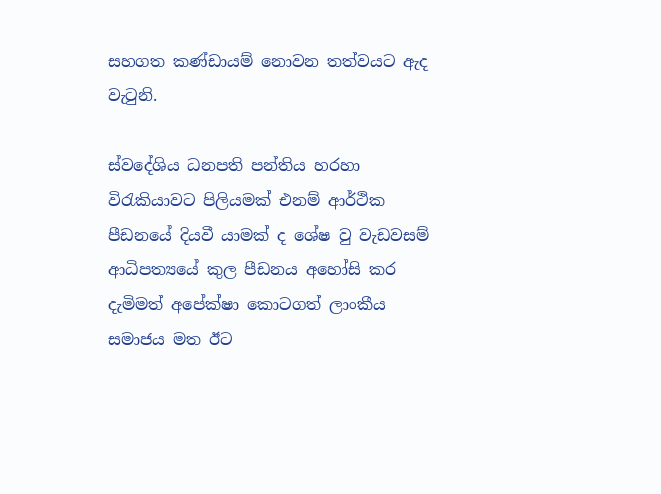සහගත කණ්ඩායම් නොවන තත්වයට ඇද වැටුනි.

ස්වදේශිය ධනපති පන්තිය හරහා විරැකියාවට පිලියමක් එනම් ආර්ථික පීඩනයේ දියවී යාමක් ද ශේෂ වු වැඩවසම් ආධිපත්‍යයේ කුල පීඩනය අහෝසි කර දැමිමත් අපේක්ෂා කොටගත් ලාංකීය සමාජය මත ඊට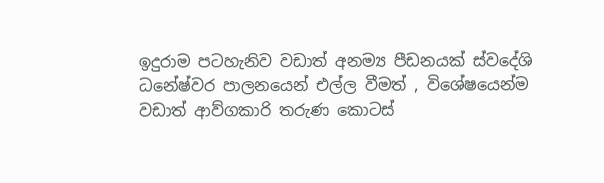ඉදුරාම පටහැනිව වඩාත් අනම්‍ය පීඩනයක් ස්වදේශි ධනේෂ්වර පාලනයෙන් එල්ල වීමත් , විශේෂයෙන්ම වඩාත් ආව්ගකාරි තරුණ කොටස්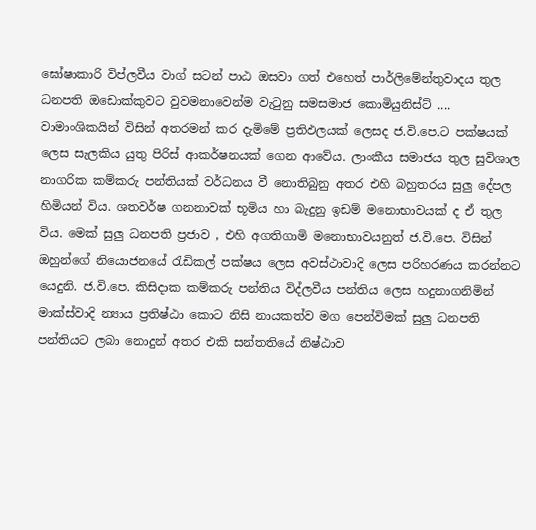ඝෝෂාකාරි විප්ලවීය වාග් සටන් පාඨ ඔසවා ගත් එහෙත් පාර්ලිමේන්තුවාදය තුල ධනපති ඔඩොක්කුවට වුවමනාවෙන්ම වැටුනු සමසමාජ කොමියුනිස්ට් .... වාමාංශිකයින් විසින් අතරමන් කර දැමිමේ ප්‍රතිඵලයක් ලෙසද ජ.වි.පෙ.ට පක්ෂයක් ලෙස සැලකිය යුතු පිරිස් ආකර්ෂනයක් ගෙන ආවේය. ලාංකීය සමාජය තුල සුවිශාල නාගරික කම්කරු පන්තියක් වර්ධනය වී නොතිබුනු අතර එහි බහුතරය සුලු දේපල හිමියන් විය. ශතවර්ෂ ගනනාවක් භූමිය හා බැදුනු ඉඩම් මනොභාවයක් ද ඒ තුල විය. මෙක් සුලු ධනපති ප්‍රජාව , එහි අගතිගාමි මනොභාවයනුත් ජ.වි.පෙ. විසින් ඔහුන්ගේ නියොජනයේ රැඩිකල් පක්ෂය ලෙස අවස්ථාවාදි ලෙස පරිහරණය කරන්නට යෙදුනි. ජ.වි.පෙ. කිසිදාක කම්කරු පන්තිය විද්ලවීය පන්තිය ලෙස හදුනාගනිමින් මාක්ස්වාදි න්‍යාය ප්‍රතිෂ්ඨා කොට නිසි නායකත්ව මග පෙන්විමක් සුලු ධනපති පන්තියට ලබා නොදුන් අතර එකි සන්තතියේ නිෂ්ඨාව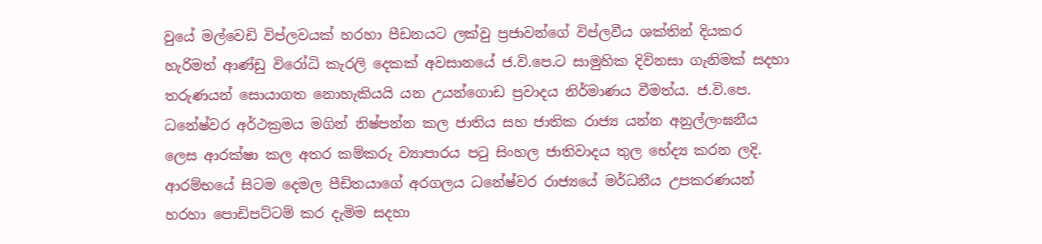වුයේ මල්වෙඩි විප්ලවයක් හරහා පීඩනයට ලක්වු ප්‍රජාවන්ගේ විප්ලවීය ශක්තින් දියකර හැරිමත් ආණ්ඩු විරෝධි කැරලි දෙකක් අවසානයේ ජ.වි.පෙ.ට සාමුහික දිවිනසා ගැනිමක් සදහා තරුණයන් සොයාගත නොහැකියයි යන උයන්ගොඩ ප්‍රවාදය නිර්මාණය වීමත්ය. ජ.වි.පෙ. ධනේෂ්වර අර්ථක්‍රමය මගින් නිෂ්පන්න කල ජාතිය සහ ජාතික රාජ්‍ය යන්න අනුල්ලංඝනීය ලෙස ආරක්ෂා කල අතර කම්කරු ව්‍යාපාරය පටු සිංහල ජාතිවාදය තුල භේද්‍ය කරන ලදි. ආරම්භයේ සිටම දෙමල පීඩිතයාගේ අරගලය ධනේෂ්වර රාජ්‍යයේ මර්ධනීය උපකරණයන් හරහා පොඩිපට්ටම් කර දැමිම සදහා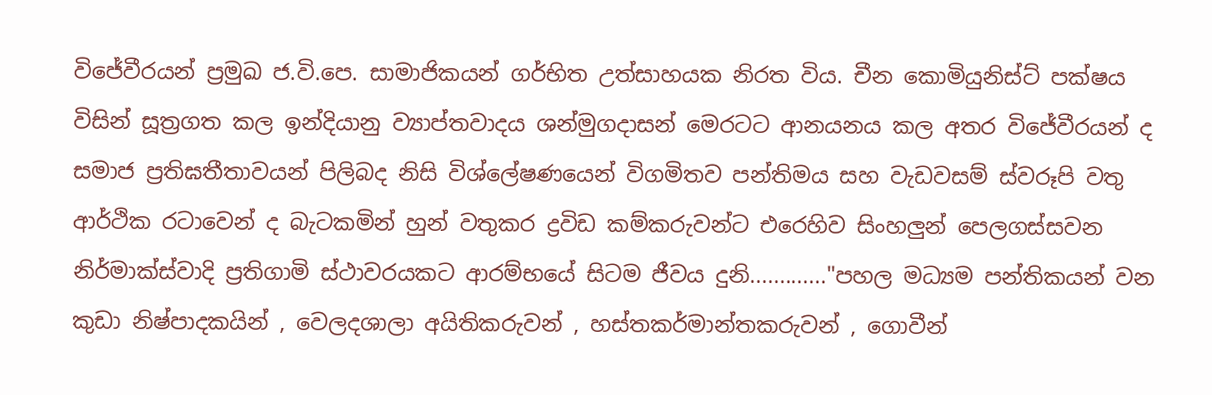විජේවීරයන් ප්‍රමුඛ ජ.වි.පෙ. සාමාජිකයන් ගර්භිත උත්සාහයක නිරත විය. චීන කොමියුනිස්ට් පක්ෂය විසින් සූත්‍රගත කල ඉන්දියානු ව්‍යාප්තවාදය ශන්මුගදාසන් මෙරටට ආනයනය කල අතර විජේවීරයන් ද සමාජ ප්‍රතිඝතීතාවයන් පිලිබද නිසි විශ්ලේෂණයෙන් විගමිතව පන්තිමය සහ වැඩවසම් ස්වරූපි වතු ආර්ථික රටාවෙන් ද බැටකමින් හුන් වතුකර ද්‍රවිඩ කම්කරුවන්ට එරෙහිව සිංහලුන් පෙලගස්සවන නිර්මාක්ස්වාදි ප්‍රතිගාමි ස්ථාවරයකට ආරම්භයේ සිටම ජීවය දුනි............."පහල මධ්‍යම පන්තිකයන් වන කුඩා නිෂ්පාදකයින් , වෙලදශාලා අයිතිකරුවන් , හස්තකර්මාන්තකරුවන් , ගොවීන්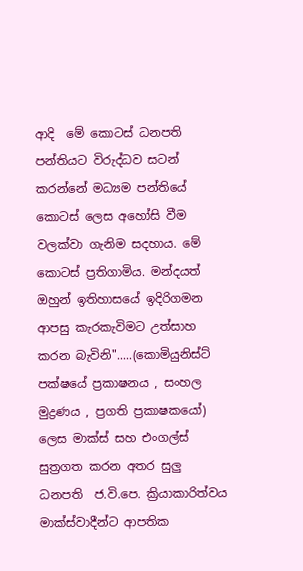ආදි  මේ කොටස් ධනපති පන්තියට විරුද්ධව සටන් කරන්නේ මධ්‍යම පන්තියේ කොටස් ලෙස අහෝසි වීම වලක්වා ගැනිම සදහාය. මේ  කොටස් ප්‍රතිගාමිය. මන්දයත් ඔහුන් ඉතිහාසයේ ඉදිරිගමන ආපසු කැරකැවිමට උත්සාහ කරන බැවිනි".....(කොමියුනිස්ට් පක්ෂයේ ප්‍රකාෂනය , සංහල මුද්‍රණය , ප්‍රගති ප්‍රකාෂකයෝ) ලෙස මාක්ස් සහ එංගල්ස් සුත්‍රගත කරන අතර සුලු ධනපති  ජ.වි.පෙ. ක්‍රියාකාරිත්වය මාක්ස්වාදීන්ට ආපතික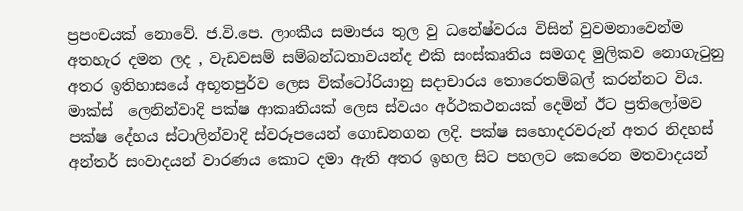ප්‍රපංචයක් නොවේ. ජ.වි.පෙ. ලාංකීය සමාජය තුල වු ධනේෂ්වරය විසින් වුවමනාවෙන්ම අතහැර දමන ලද , වැඩවසම් සම්බන්ධතාවයන්ද එකි සංස්කෘතිය සමගද මුලිකව නොගැටුනු අතර ඉතිහාසයේ අභූතපුර්ව ලෙස වික්ටෝරියානු සදාචාරය තොරෙතම්බල් කරන්නට විය. මාක්ස්  ලෙනින්වාදි පක්ෂ ආකෘතියක් ලෙස ස්වයං අර්ථකථනයක් දෙමින් ඊට ප්‍රතිලෝමව පක්ෂ දේහය ස්ටාලින්වාදි ස්වරූපයෙන් ගොඩනගන ලදි. පක්ෂ සහොදරවරුන් අතර නිදහස් අන්තර් සංවාදයන් වාරණය කොට දමා ඇති අතර ඉහල සිට පහලට කෙරෙන මතවාදයන්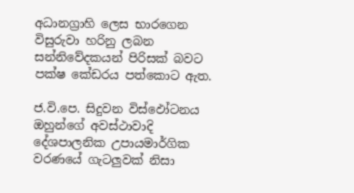අධානග්‍රාහි ලෙස භාරගෙන විසුරුවා හරිනු ලබන සන්නිවේදකයන් පිරිසක් බවට පක්ෂ කේඩරය පත්කොට ඇත.

ජ.වි.පෙ. සිදුවන විස්ඵෝටනය ඔහුන්ගේ අවස්ථාවාදි දේශපාලනික උපායමාර්ගික වරණයේ ගැටලුවක් නිසා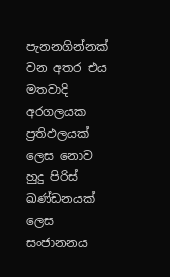පැනනගින්නක් වන අතර එය මතවාදි අරගලයක ප්‍රතිඵලයක් ලෙස නොව හුදු පිරිස් ඛණ්ඩනයක් ලෙස සංජානනය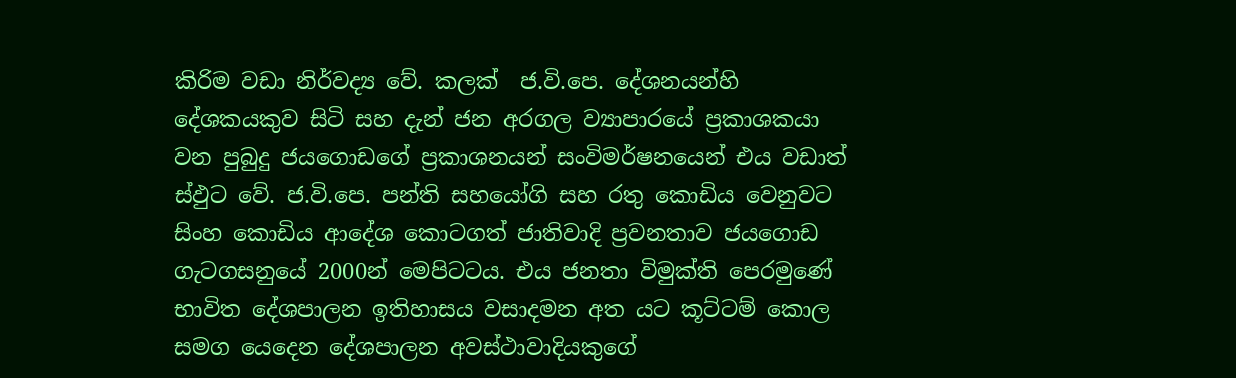කිරිම වඩා නිර්වද්‍ය වේ. කලක්  ජ.වි.පෙ. දේශනයන්හි දේශකයකුව සිටි සහ දැන් ජන අරගල ව්‍යාපාරයේ ප්‍රකාශකයා වන පුබුදු ජයගොඩගේ ප්‍රකාශනයන් සංවිමර්ෂනයෙන් එය වඩාත් ස්ඵුට වේ. ජ.වි.පෙ. පන්ති සහයෝගි සහ රතු කොඩිය වෙනුවට සිංහ කොඩිය ආදේශ කොටගත් ජාතිවාදි ප්‍රවනතාව ජයගොඩ ගැටගසනුයේ 2000න් මෙපිටටය. එය ජනතා විමුක්ති පෙරමුණේ භාවිත දේශපාලන ඉතිහාසය වසාදමන අත යට කූට්ටම් කොල සමග යෙදෙන දේශපාලන අවස්ථාවාදියකුගේ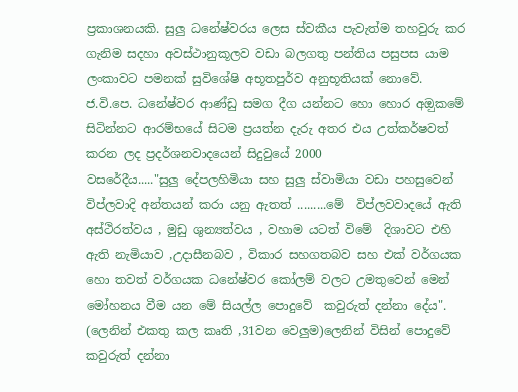ප්‍රකාශනයකි. සුලු ධනේෂ්වරය ලෙස ස්වකීය පැවැත්ම තහවුරු කර ගැනිම සදහා අවස්ථානුකූලව වඩා බලගතු පන්තිය පසුපස යාම ලංකාවට පමනක් සුවිශේෂි අභූතපුර්ව අනුභූතියක් නොවේ. ජ.වි.පෙ. ධනේෂ්වර ආණ්ඩු සමග දීග යන්නට හො හොර අඔුකමේ  සිටින්නට ආරම්භයේ සිටම ප්‍රයත්න දැරු අතර එය උත්කර්ෂවත් කරන ලද ප්‍රදර්ශනවාදයෙන් සිදුවුයේ 2000                                         වසරේදීය....."සුලු දේපලහිමියා සහ සුලු ස්වාමියා වඩා පහසුවෙන් විප්ලවාදි අන්තයන් කරා යනු ඇතත් .........මේ  විප්ලවවාදයේ ඇති අස්ථිරත්වය , මුඩු ශුන්‍යත්වය , වහාම යටත් විමේ  දිශාවට එහි ඇති නැමියාව ,උදාසීනබව , විකාර සහගතබව සහ එක් වර්ගයක හො තවත් වර්ගයක ධනේෂ්වර කෝලම් වලට උමතුවෙන් මෙන් මෝහනය වීම යන මේ සියල්ල පොදුවේ  කවුරුත් දන්නා දේය". (ලෙනින් එකතු කල කෘති ,31වන වෙලුම)ලෙනින් විසින් පොදුවේ කවුරුත් දන්නා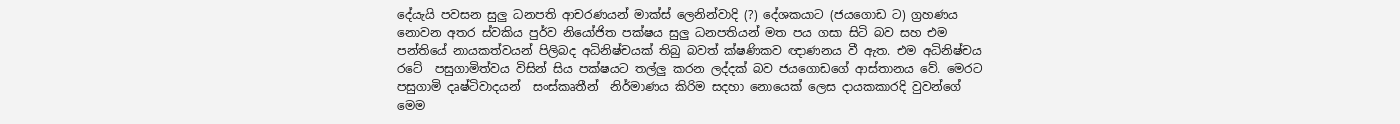දේයැයි පවසන සුලු ධනපති ආචරණයන් මාක්ස් ලෙනින්වාදි (?) දේශකයාට (ජයගොඩ ට) ග්‍රහණය නොවන අතර ස්වකිය පුර්ව නියෝජිත පක්ෂය සුලු ධනපතියන් මත පය ගසා සිටි බව සහ එම පන්තියේ නායකත්වයන් පිලිබද අධිනිෂ්චයක් තිබු බවත් ක්ෂණිකව ඥාණනය වී ඇත. එම අධිනිෂ්චය රටේ  පසුගාමිත්වය විසින් සිය පක්ෂයට තල්ලු කරන ලද්දක් බව ජයගොඩගේ ආස්තානය වේ. මෙරට පසුගාමි දෘෂ්ටිවාදයන්  සංස්කෘතීන්  නිර්මාණය කිරිම සදහා නොයෙක් ලෙස දායකකාරදි වුවන්ගේ මෙම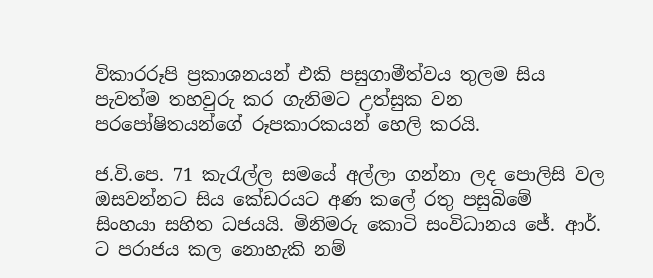විකාරරූපි ප්‍රකාශනයන් එකි පසුගාමීත්වය තුලම සිය පැවත්ම තහවුරු කර ගැනිමට උත්සුක වන පරපෝෂිතයන්ගේ රූපකාරකයන් හෙලි කරයි.

ජ.වි.පෙ. 71 කැරැල්ල සමයේ අල්ලා ගන්නා ලද පොලිසි වල ඔසවන්නට සිය කේඩරයට අණ කලේ රතු පසුබිමේ  සිංහයා සහිත ධජයයි. මිනිමරු කොටි සංවිධානය ජේ. ආර්. ට පරාජය කල නොහැකි නම්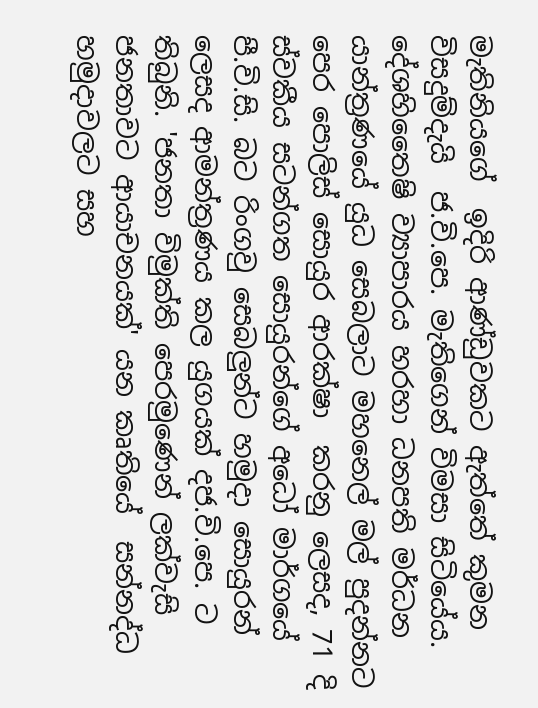මැතිනියගේ  ඉදිරි ආණ්ඩුවකට ඇත්තේ කුමන විසදුම්දැයි  ජ.වි.පෙ. මැතිගෙන් විමසා සිටියේය. දේශහිතෛෂි ව්‍යාපාරය හරහා ධනපති මර්ධන යාන්ත්‍රණයේ යුධ සෙබලාට මහනෙල් මල් පුදන්නට පෙර පොලිස් සොයුර ආරක්ෂා  කරනු ලෙසද, 71 දි ස්වකීය සටන්ගත සොයුරන්ගේ අධෝ මාර්ගයේ පී.වි.සි. බට රිංගවු සෙබලුන්ට හමුදා සොයුරන් ලෙසද ආමන්ත්‍රණය කල යුගයක් දජ.වි.පෙ. ට තිබුනි. 'ජනතා විමුක්ති පෙරමුණෙන් ලක්වැසි ජනතාවට ආයාචනයක්' යන කෘතියේ  සන්නද්ධ හමුදාවලට සහ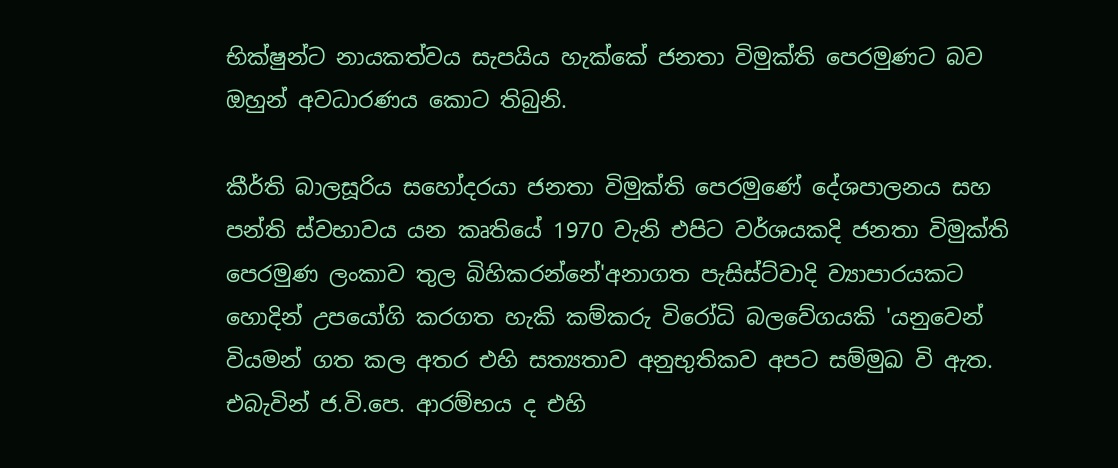භික්ෂුන්ට නායකත්වය සැපයිය හැක්කේ ජනතා විමුක්ති පෙරමුණට බව ඔහුන් අවධාරණය කොට තිබුනි.

කීර්ති බාලසූරිය සහෝදරයා ජනතා විමුක්ති පෙරමුණේ දේශපාලනය සහ පන්ති ස්වභාවය යන කෘතියේ 1970 වැනි එපිට වර්ශයකදි ජනතා විමුක්ති පෙරමුණ ලංකාව තුල බිහිකරන්නේ'අනාගත පැසිස්ට්වාදි ව්‍යාපාරයකට හොදින් උපයෝගි කරගත හැකි කම්කරු විරෝධි බලවේගයකි 'යනුවෙන් වියමන් ගත කල අතර එහි සත්‍යතාව අනුභුතිකව අපට සම්මුඛ වි ඇත. එබැවින් ජ.වි.පෙ. ආරම්භය ද එහි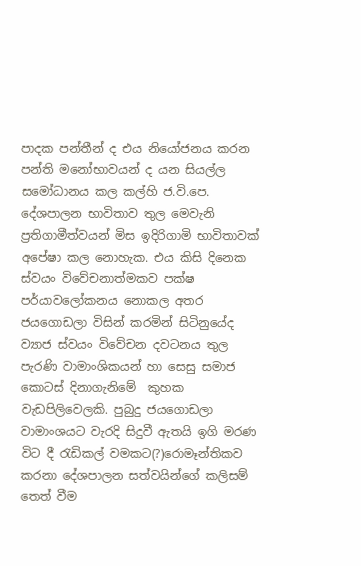පාදක පන්තීන් ද එය නියෝජනය කරන පන්ති මනෝභාවයන් ද යන සියල්ල සමෝධානය කල කල්හි ජ.වි.පෙ. දේශපාලන භාවිතාව තුල මෙවැනි ප්‍රතිගාමීත්වයන් මිස ඉදිරිගාමි භාවිතාවක් අපේෂා කල නොහැක. එය කිසි දිනෙක ස්වයං විවේචනාත්මකව පක්ෂ පර්යාවලෝකනය නොකල අතර ජයගොඩලා විසින් කරමින් සිටිනුයේද ව්‍යාජ ස්වයං විවේචන දවටනය තුල පැරණි වාමාංශිකයන් හා සෙසු සමාජ කොටස් දිනාගැනිමේ  කුහක වැඩපිලිවෙලකි. පුබුදු ජයගොඩලා වාමාංශයට වැරදි සිදුවී ඇතයි ඉගි මරණ විට දී රැඩිකල් වමකට(?)රොමෑන්තිකව කරනා දේශපාලන සත්වයින්ගේ කලිසම් තෙත් වීම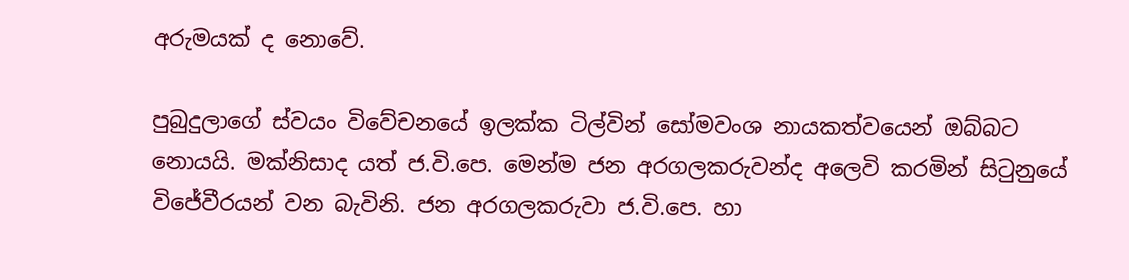අරුමයක් ද නොවේ.

පුබුදුලාගේ ස්වයං විවේචනයේ ඉලක්ක ටිල්වින් සෝමවංශ නායකත්වයෙන් ඔබ්බට නොයයි. මක්නිසාද යත් ජ.වි.පෙ. මෙන්ම ජන අරගලකරුවන්ද අලෙවි කරමින් සිටුනුයේ විජේවීරයන් වන බැවිනි. ජන අරගලකරුවා ජ.වි.පෙ. හා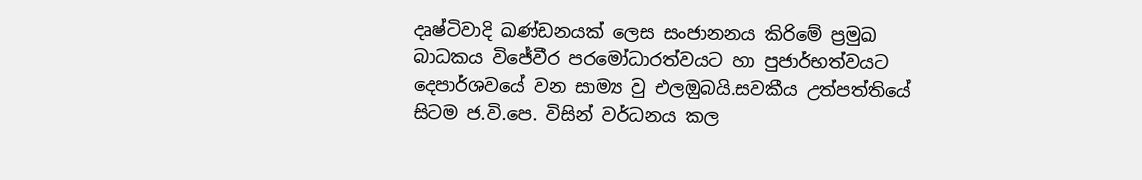දෘෂ්ටිවාදි ඛණ්ඩනයක් ලෙස සංජානනය කිරිමේ ප්‍රමුඛ බාධකය විජේවීර පරමෝධාරත්වයට හා පුජාර්භත්වයට දෙපාර්ශවයේ වන සාම්‍ය වු එලඔුබයි.සවකීය උත්පත්තියේ සිටම ජ.වි.පෙ. විසින් වර්ධනය කල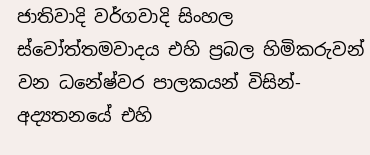ජාතිවාදි වර්ගවාදි සිංහල ස්වෝත්තමවාදය එහි ප්‍රබල හිමිකරුවන් වන ධනේෂ්වර පාලකයන් විසින්-අද්‍යතනයේ එහි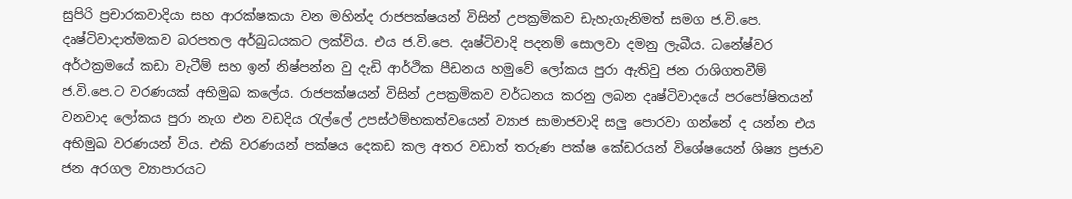සුපිරි ප්‍රචාරකවාදියා සහ ආරක්ෂකයා වන මහින්ද රාජපක්ෂයන් විසින් උපක්‍රමිකව ඩැහැගැනිමත් සමග ජ.වි.පෙ. දෘෂ්ටිවාදාත්මකව බරපතල අර්බුධයකට ලක්විය. එය ජ.වි.පෙ. දෘෂ්ටිවාදි පදනම් සොලවා දමනු ලැබීය. ධනේෂ්වර අර්ථක්‍රමයේ කඩා වැටීම් සහ ඉන් නිෂ්පන්න වු දැඩි ආර්ථික පීඩනය හමුවේ ලෝකය පුරා ඇතිවු ජන රාශිගතවීම් ජ.වි.පෙ.ට වරණයක් අභිමුඛ කලේය. රාජපක්ෂයන් විසින් උපක්‍රමිකව වර්ධනය කරනු ලබන දෘෂ්ටිවාදයේ පරපෝෂිතයන් වනවාද ලෝකය පුරා නැග එන වඩදිය රැල්ලේ උපස්ථම්භකත්වයෙන් ව්‍යාජ සාමාජවාදි සලු පොරවා ගන්නේ ද යන්න එය අභිමුඛ වරණයන් විය. එකි වරණයන් පක්ෂය දෙකඩ කල අතර වඩාත් තරුණ පක්ෂ කේඩරයන් විශේෂයෙන් ශිෂ්‍ය ප්‍රජාව ජන අරගල ව්‍යාපාරයට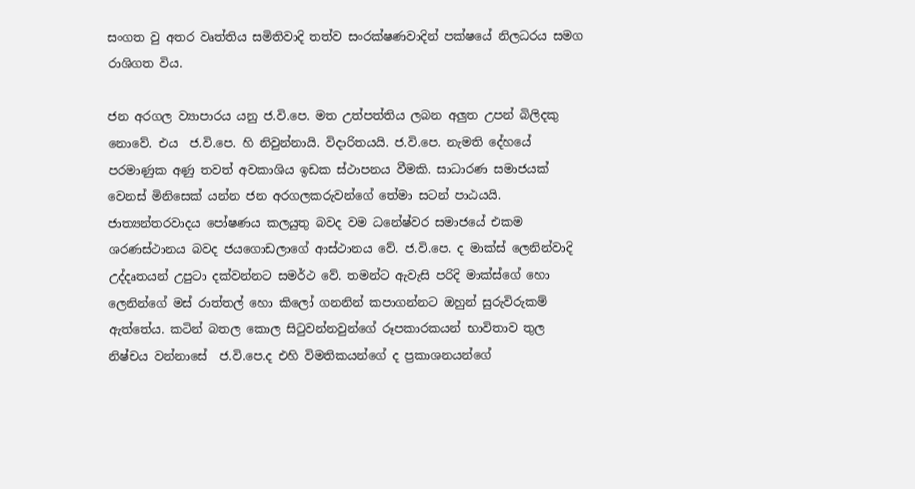සංගත වු අතර වෘත්තිය සමිතිවාදි තත්ව සංරක්ෂණවාදින් පක්ෂයේ නිලධරය සමග රාශිගත විය.

ජන අරගල ව්‍යාපාරය යනු ජ.වි.පෙ. මත උත්පත්තිය ලබන අලුත උපන් බිලිදකු නොවේ. එය  ජ.වි.පෙ. හි නිවුන්නායි. විදාරිතයයි. ජ.වි.පෙ. නැමති දේහයේ පරමාණුක අණු තවත් අවකාශිය ඉඩක ස්ථාපනය වීමකි. සාධාරණ සමාජයක් වෙනස් මිනිසෙක් යන්න ජන අරගලකරුවන්ගේ තේමා සටන් පාඨයයි. ජාත්‍යන්තරවාදය පෝෂණය කලයුතු බවද වම ධනේෂ්වර සමාජයේ එකම ශරණස්ථානය බවද ජයගොඩලාගේ ආස්ථානය වේ. ජ.වි.පෙ. ද මාක්ස් ලෙනින්වාදි උද්දෘතයන් උපුටා දක්වන්නට සමර්ථ වේ. තමන්ට ඇවැසි පරිදි මාක්ස්ගේ හො ලෙනින්ගේ මස් රාත්තල් හො කිලෝ ගනනින් කපාගන්නට ඔහුන් සුරුවිරුකම් ඇත්තේය. කටින් බතල කොල සිටුවන්නවුන්ගේ රූපකාරකයන් භාවිතාව තුල නිෂ්චය වන්නාසේ  ජ.වි.පෙ.ද එහි විමතිකයන්ගේ ද ප්‍රකාශනයන්ගේ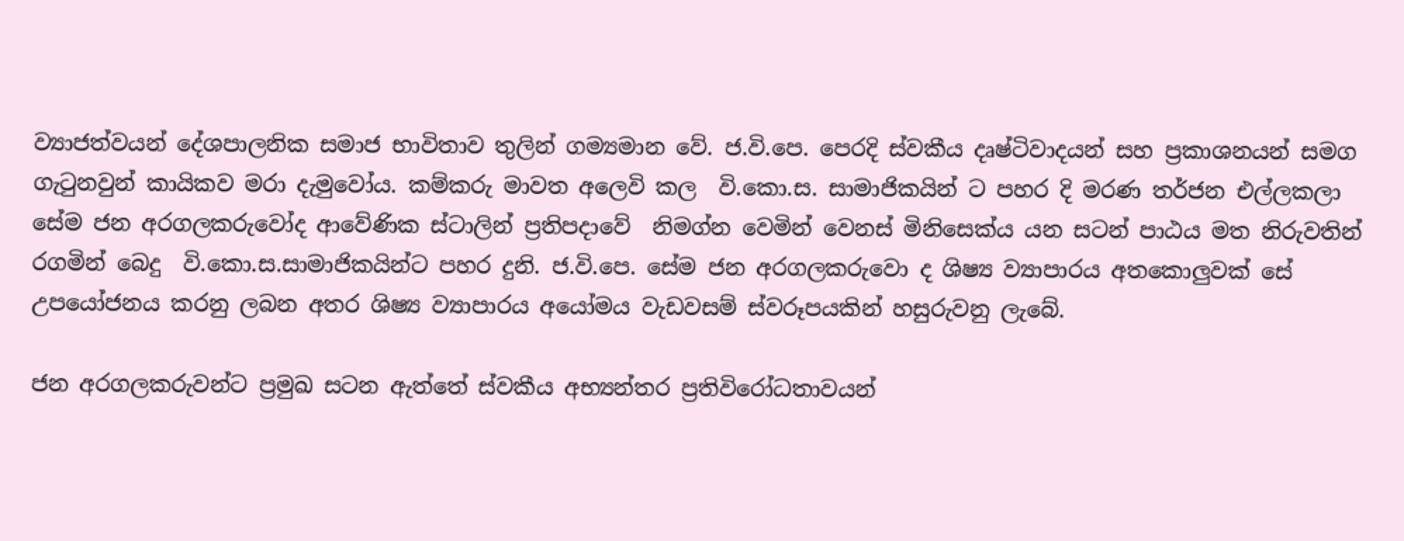ව්‍යාජත්වයන් දේශපාලනික සමාජ භාවිතාව තුලින් ගම්‍යමාන වේ. ජ.වි.පෙ. පෙරදි ස්වකීය දෘෂ්ටිවාදයන් සහ ප්‍රකාශනයන් සමග ගැටුනවුන් කායිකව මරා දැමුවෝය. කම්කරු මාවත අලෙවි කල  වි.කො.ස. සාමාජිකයින් ට පහර දි මරණ තර්ජන එල්ලකලා සේම ජන අරගලකරුවෝද ආවේණික ස්ටාලින් ප්‍රතිපදාවේ  නිමග්න වෙමින් වෙනස් මිනිසෙක්ය යන සටන් පාඨය මත නිරුවතින් රගමින් බෙදු  වි.කො.ස.සාමාජිකයින්ට පහර දුනි. ජ.වි.පෙ. සේම ජන අරගලකරුවො ද ශිෂ්‍ය ව්‍යාපාරය අතකොලුවක් සේ උපයෝජනය කරනු ලබන අතර ශිෂ්‍ය ව්‍යාපාරය අයෝමය වැඩවසම් ස්වරූපයකින් හසුරුවනු ලැබේ.

ජන අරගලකරුවන්ට ප්‍රමුඛ සටන ඇත්තේ ස්වකීය අභ්‍යන්තර ප්‍රතිවිරෝධතාවයන්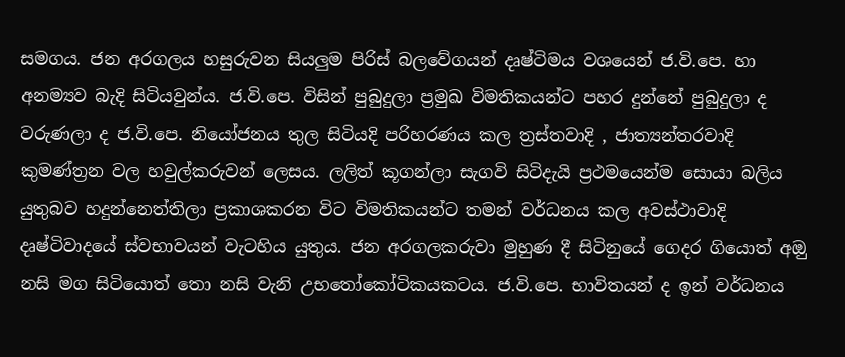සමගය. ජන අරගලය හසුරුවන සියලුම පිරිස් බලවේගයන් දෘෂ්ටිමය වශයෙන් ජ.වි.පෙ. හා අනම්‍යව බැදි සිටියවුන්ය. ජ.වි.පෙ. විසින් පුබුදුලා ප්‍රමුඛ විමතිකයන්ට පහර දුන්නේ පුබුදුලා ද  වරුණලා ද ජ.වි.පෙ. නියෝජනය තුල සිටියදි පරිහරණය කල ත්‍රස්තවාදි , ජාත්‍යන්තරවාදි කුමණ්ත්‍රන වල හවුල්කරුවන් ලෙසය. ලලිත් කූගන්ලා සැගවි සිටිදැයි ප්‍රථමයෙන්ම සොයා බලිය යුතුබව හදුන්නෙත්තිලා ප්‍රකාශකරන විට විමතිකයන්ට තමන් වර්ධනය කල අවස්ථාවාදි දෘෂ්ටිවාදයේ ස්වභාවයන් වැටහිය යුතුය. ජන අරගලකරුවා මුහුණ දී සිටිනුයේ ගෙදර ගියොත් අඔු  නසි මග සිටියොත් තො නසි වැනි උභතෝකෝටිකයකටය. ජ.වි.පෙ. භාවිතයන් ද ඉන් වර්ධනය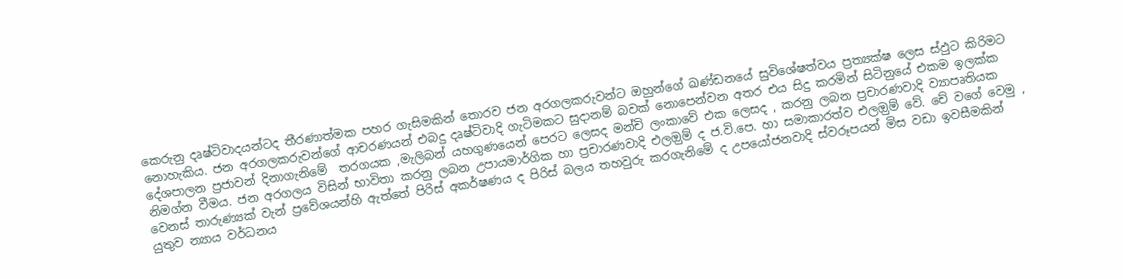කෙරුනු දෘෂ්ටිවාදයන්ටද තීරණාත්මක පහර ගැසිමකින් තොරව ජන අරගලකරුවන්ට ඔහුන්ගේ ඛණ්ඩනයේ සුවිශේෂත්වය ප්‍රත්‍යක්ෂ ලෙස ස්ඵුට කිරිමට නොහැකිය. ජන අරගලකරුවන්ගේ ආචරණයන් එබදු දෘෂ්ටිවාදි ගැටිමකට සුදානම් බවක් නොපෙන්වන අතර එය සිදු කරමින් සිටිනුයේ එකම ඉලක්ක දේශපාලන ප්‍රජාවන් දිනාගැනිමේ  තරගයක ,මැලිබන් යහගුණයෙන් පෙරට ලෙසද මන්චි ලංකාවේ එක ලෙසද , කරනු ලබන ප්‍රචාරණවාදි ව්‍යාපෘතියක නිමග්න වීමය. ජන අරගලය විසින් භාවිතා කරනු ලබන උපායමාර්ගික හා ප්‍රචාරණවාදි එලඔුම් ද ජ.වි.පෙ. හා සමාකාරත්ව එලඔුම් වේ. චේ වගේ වෙමු , වෙනස් තාරුණ්‍යක් වැන් ප්‍රවේශයන්හි ඇත්තේ පිරිස් අකර්ෂණය ද පිරිස් බලය තහවුරු කරගැනිමේ ද උපයෝජනවාදි ස්වරූපයන් මිස වඩා ඉවසීමකින් යුතුව න්‍යාය වර්ධනය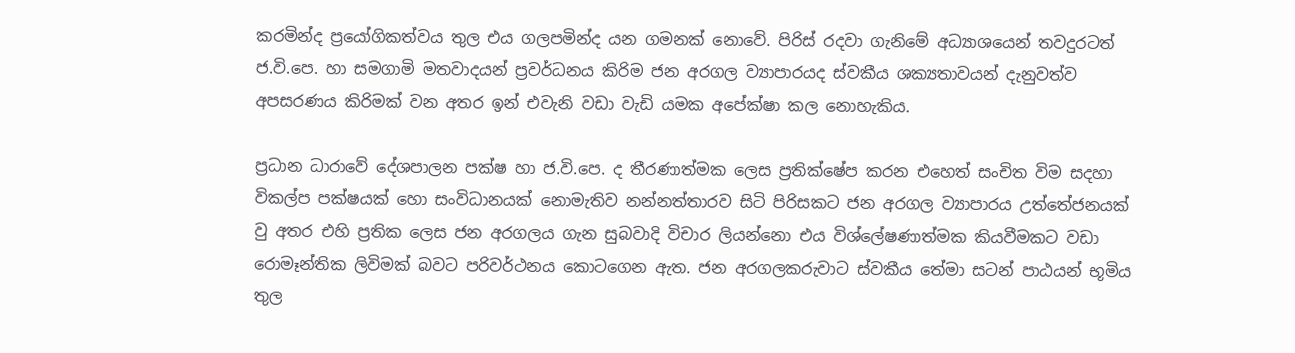කරමින්ද ප්‍රයෝගිකත්වය තුල එය ගලපමින්ද යන ගමනක් නොවේ. පිරිස් රදවා ගැනිමේ අධ්‍යාශයෙන් තවදුරටත් ජ.වි.පෙ. හා සමගාමි මතවාදයන් ප්‍රවර්ධනය කිරිම ජන අරගල ව්‍යාපාරයද ස්වකීය ශක්‍යතාවයන් දැනුවත්ව අපසරණය කිරිමක් වන අතර ඉන් එවැනි වඩා වැඩි යමක අපේක්ෂා කල නොහැකිය.

ප්‍රධාන ධාරාවේ දේශපාලන පක්ෂ හා ජ.වි.පෙ. ද තීරණාත්මක ලෙස ප්‍රතික්ෂේප කරන එහෙත් සංචිත විම සදහා විකල්ප පක්ෂයක් හො සංවිධානයක් නොමැතිව නන්නත්තාරව සිටි පිරිසකට ජන අරගල ව්‍යාපාරය උත්තේජනයක් වු අතර එහි ප්‍රතික ලෙස ජන අරගලය ගැන සුබවාදි විචාර ලියන්නො එය විශ්ලේෂණාත්මක කියවීමකට වඩා රොමෑන්තික ලිවිමක් බවට පරිවර්ථනය කොටගෙන ඇත. ජන අරගලකරුවාට ස්වකීය තේමා සටන් පාඨයන් භූමිය තුල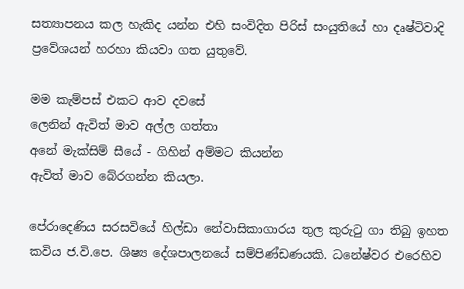සත්‍යාපනය කල හැකිද යන්න එහි සංවිදිත පිරිස් සංයුතියේ හා දෘෂ්ටිවාදි ප්‍රවේශයන් හරහා කියවා ගත යුතුවේ.

මම කැම්පස් එකට ආව දවසේ
ලෙනින් ඇවිත් මාව අල්ල ගත්තා
අනේ මැක්සිම් සීයේ - ගිහින් අම්මට කියන්න
ඇවිත් මාව බේරගන්න කියලා.

පේරාදෙණිය සරසවියේ හිල්ඩා නේවාසිකාගාරය තුල කුරුටු ගා තිබු ඉහත කවිය ජ.වි.පෙ. ශිෂ්‍ය දේශපාලනයේ සම්පිණ්ඩණයකි. ධනේෂ්වර එරෙහිව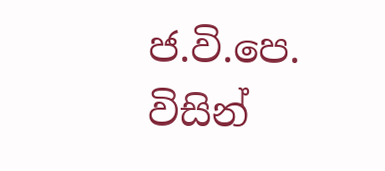ජ.වි.පෙ. විසින්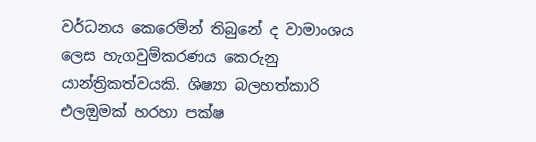වර්ධනය කෙරෙමින් තිබුනේ ද වාමාංශය ලෙස හැගවුම්කරණය කෙරුනු යාන්ත්‍රිකත්වයකි. ශිෂ්‍යා බලහත්කාරි එලඔුමක් හරහා පක්ෂ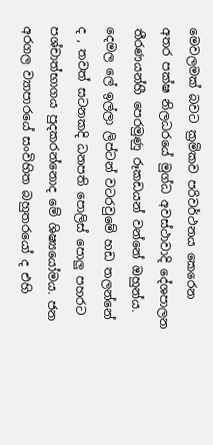මෙවලමක් බවට ක්‍රමිකව පරිවර්ථනය කෙරෙන අතර පක්ෂ නිලධරයේ මුග්ධ අවස්ථාවාදි දේශපාලන තීරණයන්හී පෙරමුණු රූකඩයන් වන්නේ ඔහුන්ය. දෙමල ලේ ඉල්ලා ලිප්ටන් වටරවුමේ හඩ තලන්නේ ද , තවත් සටනකදි ධනපති පොලිස් පොලු පහරට පශ්චාත්භාගය පුදකරන්නොද මේ ශිෂ්‍යයෝමය. ජන අරගල ව්‍යාපාරයේ සංවිහිත බහුතරයෝ ද එහි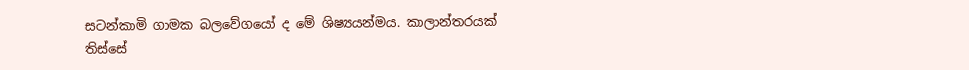සටන්කාමි ගාමක බලවේගයෝ ද මේ ශිෂ්‍යයන්මය. කාලාන්තරයක් තිස්සේ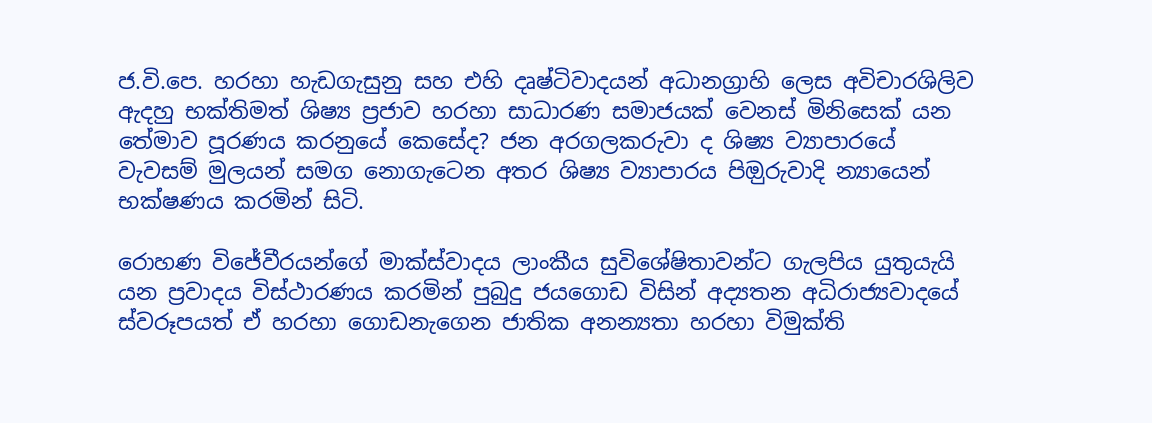ජ.වි.පෙ. හරහා හැඩගැසුනු සහ එහි දෘෂ්ටිවාදයන් අධානග්‍රාහි ලෙස අවිචාරශිලිව ඇදහු භක්තිමත් ශිෂ්‍ය ප්‍රජාව හරහා සාධාරණ සමාජයක් වෙනස් මිනිසෙක් යන තේමාව පූරණය කරනුයේ කෙසේද? ජන අරගලකරුවා ද ශිෂ්‍ය ව්‍යාපාරයේ වැවසම් මුලයන් සමග නොගැටෙන අතර ශිෂ්‍ය ව්‍යාපාරය පිඔුරුවාදි න්‍යායෙන් භක්ෂණය කරමින් සිටි.

රොහණ විජේවීරයන්ගේ මාක්ස්වාදය ලාංකීය සුවිශේෂිතාවන්ට ගැලපිය යුතුයැයි යන ප්‍රවාදය විස්ථාරණය කරමින් පුබුදු ජයගොඩ විසින් අද්‍යතන අධිරාජ්‍යවාදයේ ස්වරූපයත් ඒ හරහා ගොඩනැගෙන ජාතික අනන්‍යතා හරහා විමුක්ති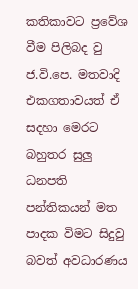කතිකාවට ප්‍රවේශ වීම පිලිබද වු ජ.වි.පෙ. මතවාදි එකගතාවයත් ඒ සදහා මෙරට බහුතර සුලු ධනපති පන්තිකයන් මත පාදක විමට සිදුවු බවත් අවධාරණය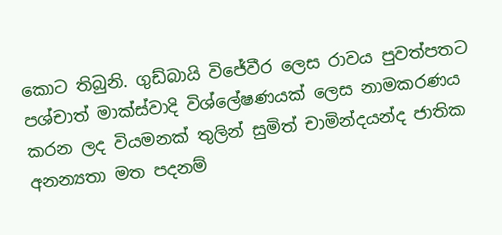කොට තිබුනි. ගුඩ්බායි විජේවීර ලෙස රාවය පුවත්පතට පශ්චාත් මාක්ස්වාදි විශ්ලේෂණයක් ලෙස නාමකරණය කරන ලද වියමනක් තුලින් සුමිත් චාමින්දයන්ද ජාතික අනන්‍යතා මත පදනම්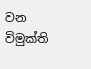වන විමුක්ති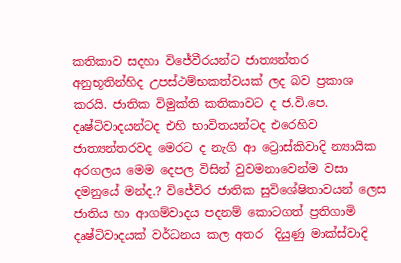කතිකාව සදහා විජේවීරයන්ට ජාත්‍යන්තර  අනුභූතින්හිද උපස්ථම්භකත්වයක් ලද බව ප්‍රකාශ කරයි. ජාතික විමුක්ති කතිකාවට ද ජ.වි.පෙ. දෘෂ්ටිවාදයන්ටද එහි භාවිතයන්ටද එරෙහිව ජාත්‍යන්තරවද මෙරට ද නැගි ආ ට්‍රොස්කිවාදි න්‍යායික අරගලය මෙම දෙපල විසින් වුවමනාවෙන්ම වසා දමනුයේ මන්ද.? විජේවිර ජාතික සුවිශේෂිතාවයන් ලෙස ජාතිය හා ආගම්වාදය පදනම් කොටගත් ප්‍රතිගාමි දෘෂ්ටිවාදයක් වර්ධනය කල අතර  දියුණු මාක්ස්වාදි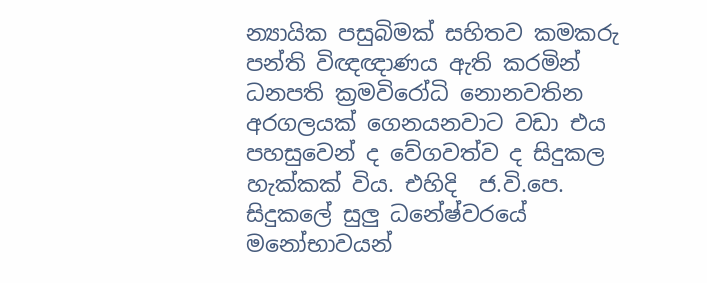න්‍යායික පසුබිමක් සහිතව කමකරු පන්ති විඥඥාණය ඇති කරමින් ධනපති ක්‍රමවිරෝධි නොනවතින අරගලයක් ගෙනයනවාට වඩා එය පහසුවෙන් ද වේගවත්ව ද සිදුකල හැක්කක් විය. එහිදි  ජ.වි.පෙ. සිදුකලේ සුලු ධනේෂ්වරයේ මනෝභාවයන්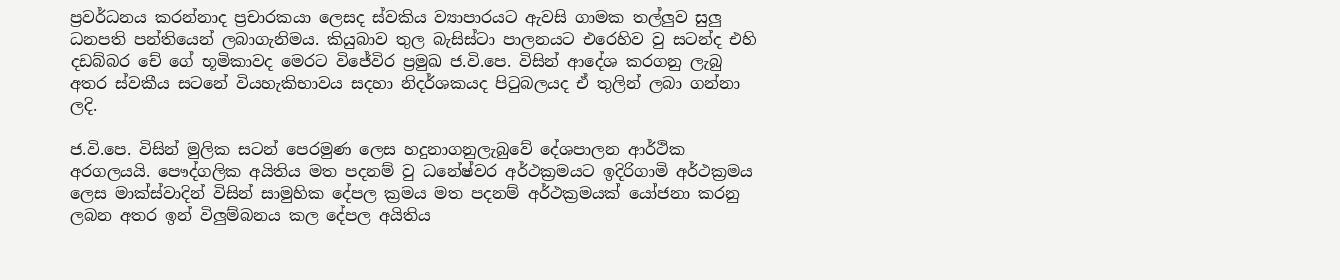ප්‍රවර්ධනය කරන්නාද ප්‍රචාරකයා ලෙසද ස්වකිය ව්‍යාපාරයට ඇවසි ගාමක තල්ලුව සුලු ධනපති පන්තියෙන් ලබාගැනිමය. කියුබාව තුල බැසිස්ටා පාලනයට එරෙහිව වු සටන්ද එහි දඩබ්බර චේ ගේ භූමිකාවද මෙරට විජේවිර ප්‍රමුඛ ජ.වි.පෙ. විසින් ආදේශ කරගනු ලැබු අතර ස්වකීය සටනේ වියහැකිභාවය සදහා නිදර්ශකයද පිටුබලයද ඒ තුලින් ලබා ගන්නා ලදි.

ජ.වි.පෙ. විසින් මුලික සටන් පෙරමුණ ලෙස හදුනාගනුලැබුවේ දේශපාලන ආර්ථික අරගලයයි. පෞද්ගලික අයිතිය මත පදනම් වු ධනේෂ්වර අර්ථක්‍රමයට ඉදිරිගාමි අර්ථක්‍රමය ලෙස මාක්ස්වාදින් විසින් සාමුහික දේපල ක්‍රමය මත පදනම් අර්ථක්‍රමයක් යෝජනා කරනු ලබන අතර ඉන් විලුම්බනය කල දේපල අයිතිය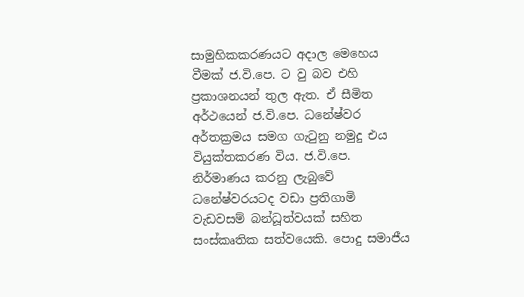සාමුහිකකරණයට අදාල මෙහෙය වීමක් ජ.වි.පෙ. ට වු බව එහි ප්‍රකාශනයන් තුල ඇත. ඒ සීමිත අර්ථයෙන් ජ.වි.පෙ. ධනේෂ්වර අර්තක්‍රමය සමග ගැටුනු නමුදු එය වියුක්තකරණ විය. ජ.වි.පෙ. නිර්මාණය කරනු ලැබුවේ ධනේෂ්වරයටද වඩා ප්‍රතිගාමි වැඩවසම් බන්ධූත්වයක් සහිත සංස්කෘතික සත්වයෙකි. පොදු සමාජීය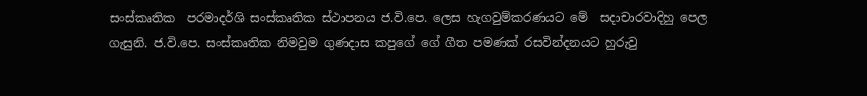සංස්කෘතික  පරමාදර්ශි සංස්කෘතික ස්ථාපනය ජ.වි.පෙ. ලෙස හැගවුම්කරණයට මේ  සදාචාරවාදිහු පෙල ගැසුනි. ජ.වි.පෙ. සංස්කෘතික නිමවුම ගුණදාස කපුගේ ගේ ගීත පමණක් රසවින්දනයට හුරුවු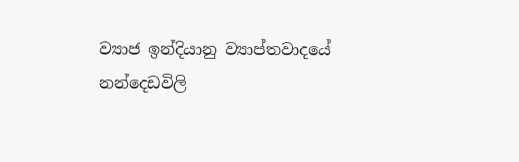ව්‍යාජ ඉන්දියානු ව්‍යාප්තවාදයේ නන්දෙඩවිලි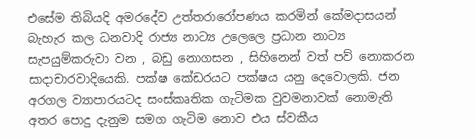එසේම තිබියදි අමරදේව උත්තරාරෝපණය කරමින් කේමදාසයන් බැහැර කල ධනවාදි රාජ්‍ය නාට්‍ය උලෙලෙ ප්‍රධාන නාට්‍ය සැපයුම්කරුවා වන , බඩු නොගසන , සිහිනෙන් වත් පව් නොකරන සාදාචාරවාදියෙකි. පක්ෂ කේඩරයට පක්ෂය යනු දෙවොලකි. ජන අරගල ව්‍යාපාරයටද සංස්කෘතික ගැටිමක වුවමනාවක් නොමැති අතර පොදු දැනුම සමග ගැටිම නොව එය ස්වකීය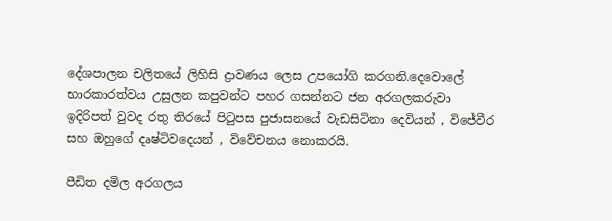දේශපාලන චලිතයේ ලිහිසි ද්‍රාවණය ලෙස උපයෝගි කරගනි.දෙවොලේ භාරකාරත්වය උසුලන කපුවන්ට පහර ගසන්නට ජන අරගලකරුවා ඉදිරිපත් වුවද රතු තිරයේ පිටුපස පුජාසනයේ වැඩසිටිනා දෙවියන් , විජේවීර සහ ඔහුගේ දෘෂ්ටිවදෙයන් , විවේචනය නොකරයි.

පීඩිත දමිල අරගලය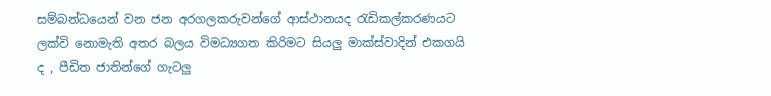සම්බන්ධයෙන් වන ජන අරගලකරුවන්ගේ ආස්ථානයද රැඩිකල්කරණයට ලක්වි නොමැති අතර බලය විමධ්‍යගත කිරිමට සියලු මාක්ස්වාදින් එකගයි ද , පීඩිත ජාතින්ගේ ගැටලු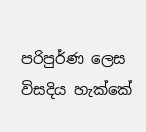පරිපුර්ණ ලෙස විසදිය හැක්කේ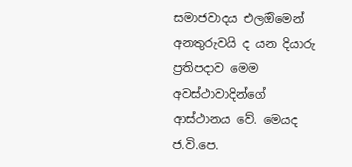සමාජවාදය එලඔිමෙන් අනතුරුවයි ද යන දියාරු ප්‍රතිපදාව මෙම අවස්ථාවාදින්ගේ ආස්ථානය වේ. මෙයද ජ.වි.පෙ.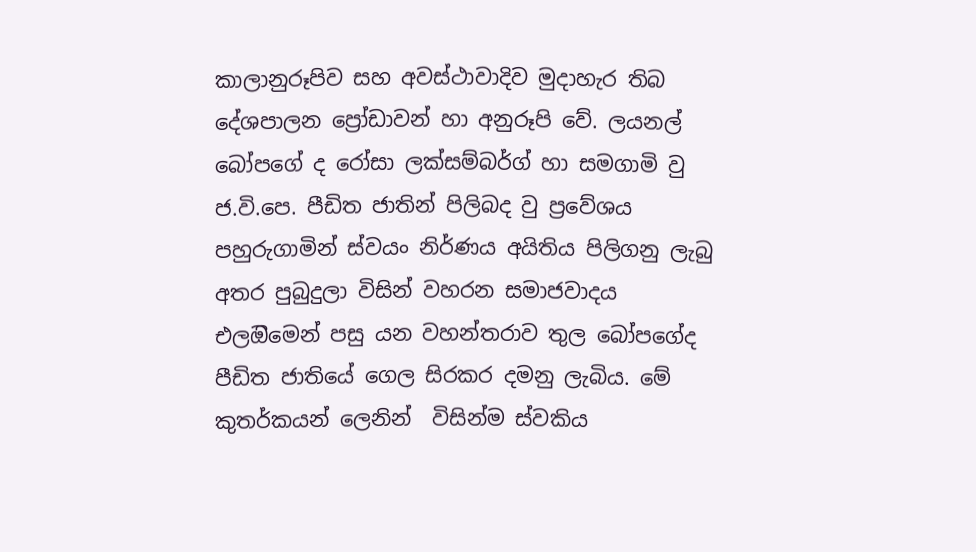කාලානුරූපිව සහ අවස්ථාවාදිව මුදාහැර තිබ දේශපාලන ප්‍රෝඩාවන් හා අනුරූපි වේ. ලයනල් බෝපගේ ද රෝසා ලක්සම්බර්ග් හා සමගාමි වු ජ.වි.පෙ. පීඩිත ජාතින් පිලිබද වු ප්‍රවේශය පහුරුගාමින් ස්වයං නිර්ණය අයිතිය පිලිගනු ලැබු අතර පුබුදුලා විසින් වහරන සමාජවාදය එලඔිමෙන් පසු යන වහන්තරාව තුල බෝපගේද පීඩිත ජාතියේ ගෙල සිරකර දමනු ලැබිය. මේ  කුතර්කයන් ලෙනින්  විසින්ම ස්වකිය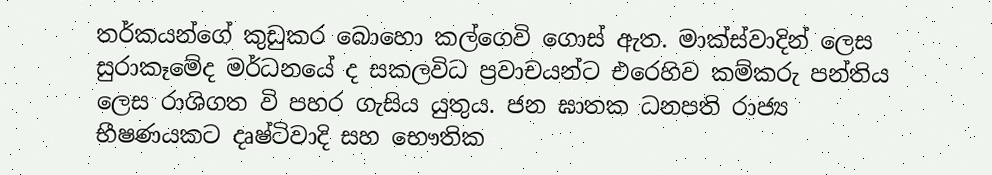තර්කයන්ගේ කුඩුකර බොහො කල්ගෙවි ගොස් ඇත. මාක්ස්වාදින් ලෙස සුරාකෑමේද මර්ධනයේ ද සකලවිධ ප්‍රවාචයන්ට එරෙහිව කම්කරු පන්තිය ලෙස රාශිගත වි පහර ගැසිය යුතුය. ජන ඝාතක ධනපති රාජ්‍ය භීෂණයකට දෘෂ්ටිවාදි සහ භෞතික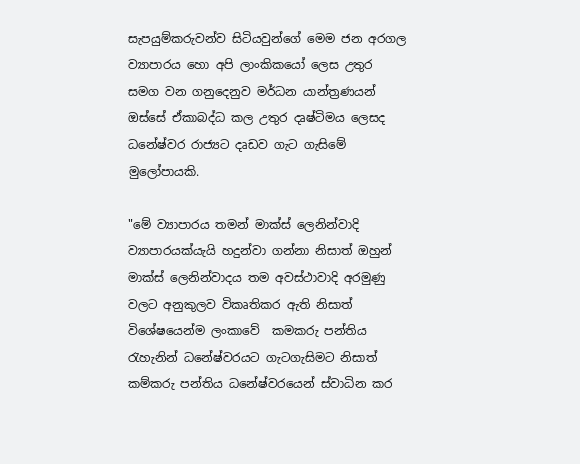සැපයුම්කරුවන්ව සිටියවුන්ගේ මෙම ජන අරගල ව්‍යාපාරය හො අපි ලාංකිකයෝ ලෙස උතුර සමග වන ගනුදෙනුව මර්ධන යාන්ත්‍රණයන් ඔස්සේ ඒකාබද්ධ කල උතුර දෘෂ්ටිමය ලෙසද ධනේෂ්වර රාජ්‍යට දෘඩව ගැට ගැසිමේ  මුලෝපායකි.

"මේ ව්‍යාපාරය තමන් මාක්ස් ලෙනින්වාදි ව්‍යාපාරයක්යැයි හදුන්වා ගන්නා නිසාත් ඔහුන් මාක්ස් ලෙනින්වාදය තම අවස්ථාවාදි අරමුණු වලට අනුකුලව විකෘතිකර ඇති නිසාත් විශේෂයෙන්ම ලංකාවේ  කමකරු පන්තිය රැහැනින් ධනේෂ්වරයට ගැටගැසිමට නිසාත් කම්කරු පන්තිය ධනේෂ්වරයෙන් ස්වාධින කර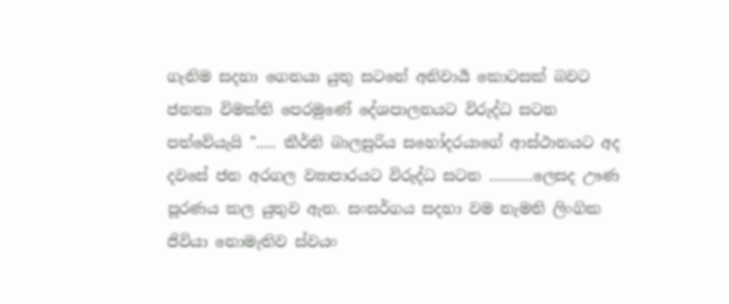ගැනිම සදහා ගෙනයා යුතු සටනේ අනිවාර්‍ය කොටසක් බවට ජනතා විමක්ති පෙරමුණේ දේශපාලනයට විරුද්ධ සටන පත්වේයැයි "..... කීර්ති බාලසුරිය සහෝදරයාගේ ආස්ථානයට අද දවසේ ජන අරගල ව්‍යාපාරයට විරුද්ධ සටන ...........ලෙසද ඌණ පූරණය කල යුතුව ඇත. සංසර්ගය සදහා වම නැමති ලිංගික ජිවියා නොමැතිව ස්වයං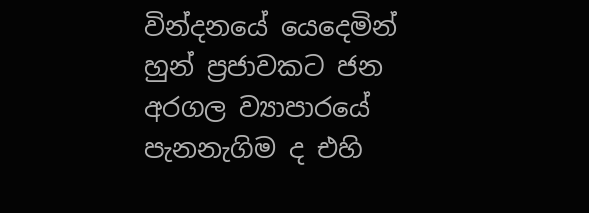වින්දනයේ යෙදෙමින් හුන් ප්‍රජාවකට ජන අරගල ව්‍යාපාරයේ පැනනැගිම ද එහි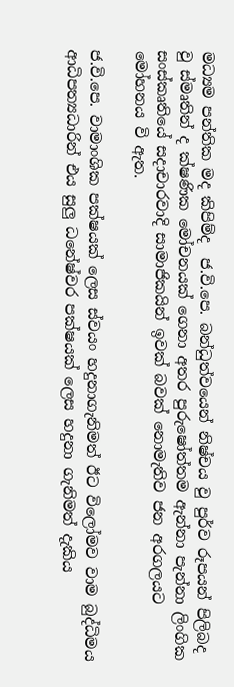මධ්‍යම පන්තික මද කිපිම්ද  ජ.වි.පෙ. බන්ධුත්වයෙන් නිෂ්චය වු පුර්ව රූපයන් පිලිබද වු ස්මෘතින් ද ක්ෂණික මෝචනයක් ගෙනා අතර පුරුෂෝත්තම ඇන්නා පැන්නා ලිංගික සංස්කෘතියේ සදාචාරවාදි සාමාජිකයින් ඉවක් බවක් නොමැතිව ජන අරගලයට මෝහනය වි ඇත.

ජ.වි.පෙ. වාමාංශික පක්ෂයක් ලෙස ස්වයං හදුනාගැනිමත් ඊට විලෝමව වාම බුද්ධිමය ආධිපත්‍යධාරින් එය සුලු ධනේෂ්වර පක්ෂයක් ලෙස හදුනා ගැනිමත් දැකිය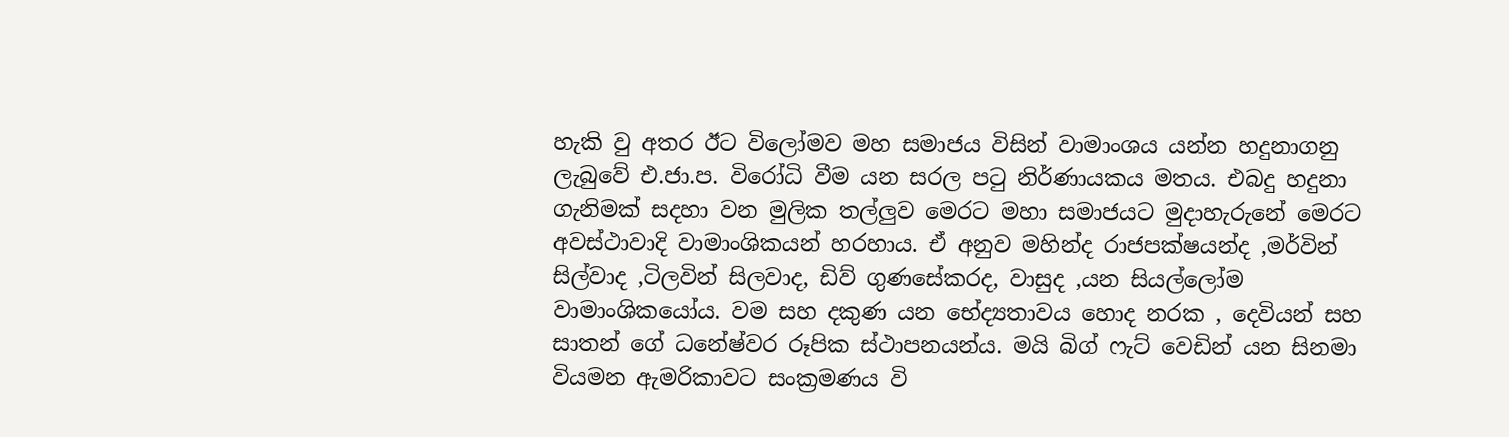හැකි වු අතර ඊට විලෝමව මහ සමාජය විසින් වාමාංශය යන්න හදුනාගනු ලැබුවේ එ.ජා.ප. විරෝධි වීම යන සරල පටු නිර්ණායකය මතය. එබදු හදුනා ගැනිමක් සදහා වන මුලික තල්ලුව මෙරට මහා සමාජයට මුදාහැරුනේ මෙරට අවස්ථාවාදි වාමාංශිකයන් හරහාය. ඒ අනුව මහින්ද රාජපක්ෂයන්ද ,මර්වින් සිල්වාද ,ටිලවින් සිලවාද, ඩිව් ගුණසේකරද, වාසුද ,යන සියල්ලෝම වාමාංශිකයෝය. වම සහ දකුණ යන භේද්‍යතාවය හොද නරක , දෙවියන් සහ සාතන් ගේ ධනේෂ්වර රූපික ස්ථාපනයන්ය. මයි බිග් ෆැට් වෙඩින් යන සිනමා වියමන ඇමරිකාවට සංක්‍රමණය වි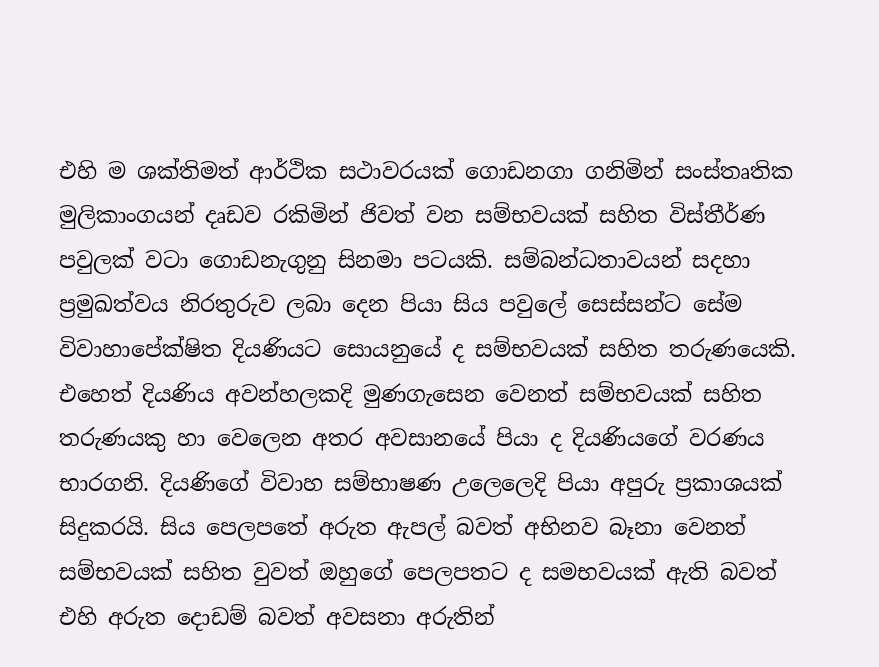එහි ම ශක්තිමත් ආර්ථික සථාවරයක් ගොඩනගා ගනිමින් සංස්තෘතික මුලිකාංගයන් දෘඩව රකිමින් ජිවත් වන සම්භවයක් සහිත විස්තීර්ණ පවුලක් වටා ගොඩනැගුනු සිනමා පටයකි. සම්බන්ධතාවයන් සදහා ප්‍රමුඛත්වය නිරතුරුව ලබා දෙන පියා සිය පවුලේ සෙස්සන්ට සේම විවාහාපේක්ෂිත දියණියට සොයනුයේ ද සම්භවයක් සහිත තරුණයෙකි. එහෙත් දියණිය අවන්හලකදි මුණගැසෙන වෙනත් සම්භවයක් සහිත තරුණයකු හා වෙලෙන අතර අවසානයේ පියා ද දියණියගේ වරණය භාරගනි. දියණිගේ විවාහ සම්භාෂණ උලෙලෙදි පියා අපුරු ප්‍රකාශයක් සිදුකරයි. සිය පෙලපතේ අරුත ඇපල් බවත් අභිනව බෑනා වෙනත් සම්භවයක් සහිත වුවත් ඔහුගේ පෙලපතට ද සමභවයක් ඇති බවත් එහි අරුත දොඩම් බවත් අවසනා අරුතින්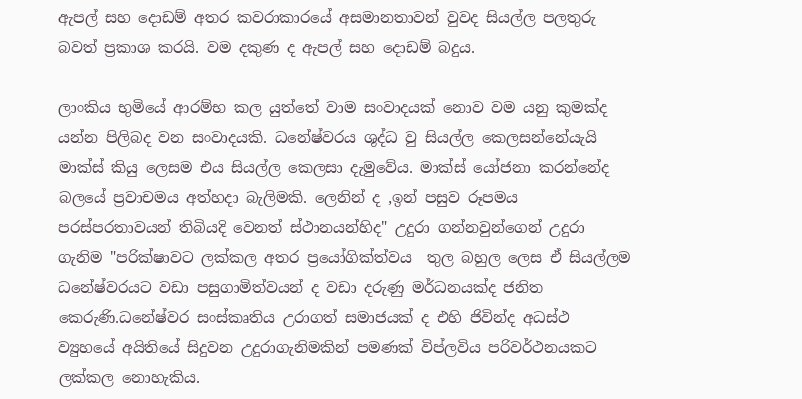ඇපල් සහ දොඩම් අතර කවරාකාරයේ අසමානතාවන් වුවද සියල්ල පලතුරු බවත් ප්‍රකාශ කරයි. වම දකුණ ද ඇපල් සහ දොඩම් බදුය.

ලාංකිය භුමියේ ආරම්භ කල යුත්තේ වාම සංවාදයක් නොව වම යනු කුමක්ද යන්න පිලිබද වන සංවාදයකි. ධනේෂ්වරය ශුද්ධ වු සියල්ල කෙලසන්නේයැයි මාක්ස් කියු ලෙසම එය සියල්ල කෙලසා දැමුවේය. මාක්ස් යෝජනා කරන්නේද බලයේ ප්‍රවාචමය අත්හදා බැලිමකි. ලෙනින් ද ,ඉන් පසුව රූපමය පරස්පරතාවයන් තිබියදි වෙනත් ස්ථානයන්හිද" උදුරා ගන්නවුන්ගෙන් උදුරා ගැනිම "පරික්ෂාවට ලක්කල අතර ප්‍රයෝගික්ත්වය  තුල බහුල ලෙස ඒ සියල්ලම ධනේෂ්වරයට වඩා පසුගාමිත්වයන් ද වඩා දරුණු මර්ධනයක්ද ජනිත කෙරුණි.ධනේෂ්වර සංස්කෘතිය උරාගත් සමාජයක් ද එහි ජිවින්ද අධස්ථ ව්‍යුහයේ අයිතියේ සිදුවන උදුරාගැනිමකින් පමණක් විප්ලවිය පරිවර්ථනයකට ලක්කල නොහැකිය.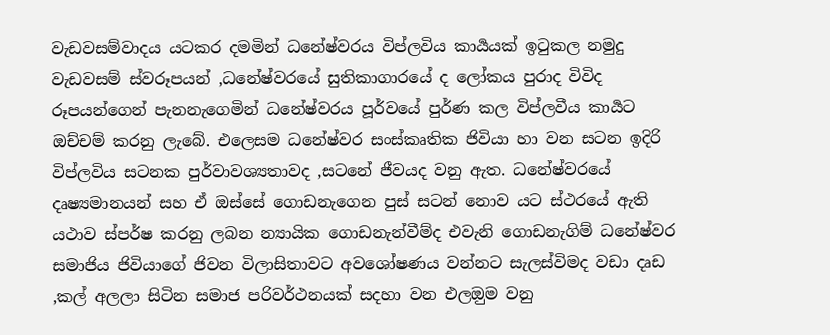වැඩවසම්වාදය යටකර දමමින් ධනේෂ්වරය විප්ලවිය කාර්‍යයක් ඉටුකල නමුදු වැඩවසම් ස්වරූපයන් ,ධනේෂ්වරයේ සුතිකාගාරයේ ද ලෝකය පුරාද විවිද රූපයන්ගෙන් පැනනැගෙමින් ධනේෂ්වරය පූර්වයේ පුර්ණ කල විප්ලවීය කාර්‍යට ඔච්චම් කරනු ලැබේ. එලෙසම ධනේෂ්වර සංස්කෘතික ජිවියා හා වන සටන ඉදිරි විප්ලවිය සටනක පුර්වාවශ්‍යතාවද ,සටනේ ජීවයද වනු ඇත. ධනේෂ්වරයේ දෘෂ්‍යමානයන් සහ ඒ ඔස්සේ ගොඩනැගෙන පුස් සටන් නොව යට ස්ථරයේ ඇති යථාව ස්පර්ෂ කරනු ලබන න්‍යායික ගොඩනැන්වීම්ද එවැනි ගොඩනැගිම් ධනේෂ්වර සමාජිය ජිවියාගේ ජිවන විලාසිතාවට අවශෝෂණය වන්නට සැලස්විමද වඩා දෘඩ ,කල් අලලා සිටින සමාජ පරිවර්ථනයක් සදහා වන එලඔුම වනු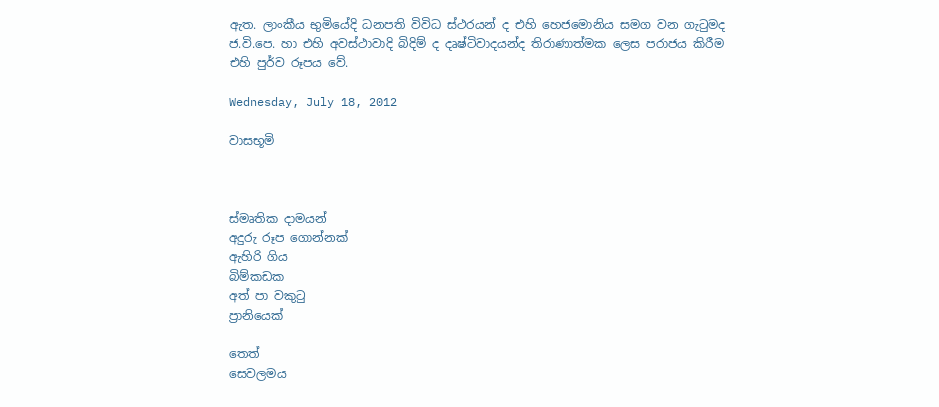ඇත. ලාංකීය භුමියේදි ධනපති විවිධ ස්ථරයන් ද එහි හෙජමොනිය සමග වන ගැටුමද ජ.වි.පෙ. හා එහි අවස්ථාවාදි බිදිම් ද දෘෂ්ටිවාදයන්ද තිරාණාත්මක ලෙස පරාජය කිරීම එහි පුර්ව රූපය වේ.

Wednesday, July 18, 2012

වාසභූමි



ස්මෘතික දාමයන්
අදුරු රූප ගොන්නක්
ඇහිරි ගිය
බිම්කඩක
අත් පා වකුටු
ප්‍රානියෙක්

තෙත්
සෙවලමය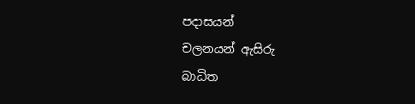පදාසයන්
චලනයන් ඇසිරු
බාධිත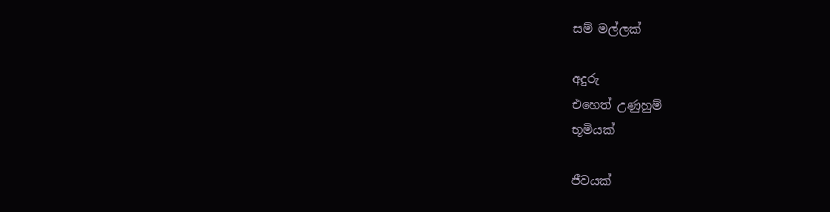සම් මල්ලක්

අදුරු
එහෙත් උණුහුම්
භූමියක්

ජීවයක්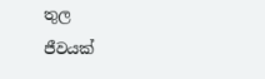තුල
ජීවයක්